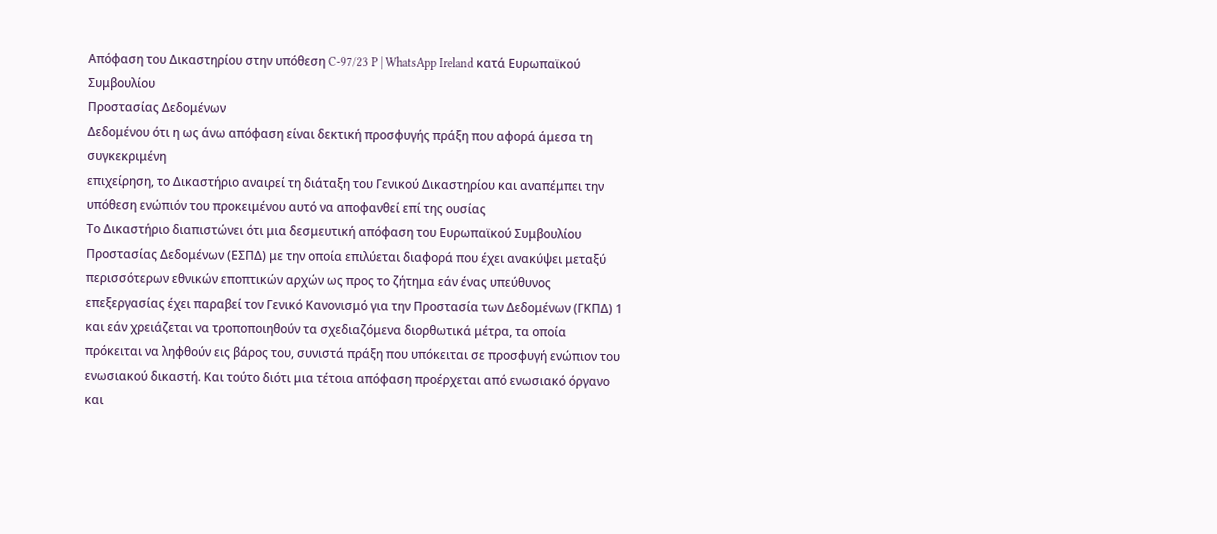Απόφαση του Δικαστηρίου στην υπόθεση C-97/23 P | WhatsApp Ireland κατά Ευρωπαϊκού Συμβουλίου
Προστασίας Δεδομένων
Δεδομένου ότι η ως άνω απόφαση είναι δεκτική προσφυγής πράξη που αφορά άμεσα τη συγκεκριμένη
επιχείρηση, το Δικαστήριο αναιρεί τη διάταξη του Γενικού Δικαστηρίου και αναπέμπει την υπόθεση ενώπιόν του προκειμένου αυτό να αποφανθεί επί της ουσίας
Το Δικαστήριο διαπιστώνει ότι μια δεσμευτική απόφαση του Ευρωπαϊκού Συμβουλίου Προστασίας Δεδομένων (ΕΣΠΔ) με την οποία επιλύεται διαφορά που έχει ανακύψει μεταξύ περισσότερων εθνικών εποπτικών αρχών ως προς το ζήτημα εάν ένας υπεύθυνος επεξεργασίας έχει παραβεί τον Γενικό Κανονισμό για την Προστασία των Δεδομένων (ΓΚΠΔ) 1 και εάν χρειάζεται να τροποποιηθούν τα σχεδιαζόμενα διορθωτικά μέτρα, τα οποία πρόκειται να ληφθούν εις βάρος του, συνιστά πράξη που υπόκειται σε προσφυγή ενώπιον του ενωσιακού δικαστή. Και τούτο διότι μια τέτοια απόφαση προέρχεται από ενωσιακό όργανο και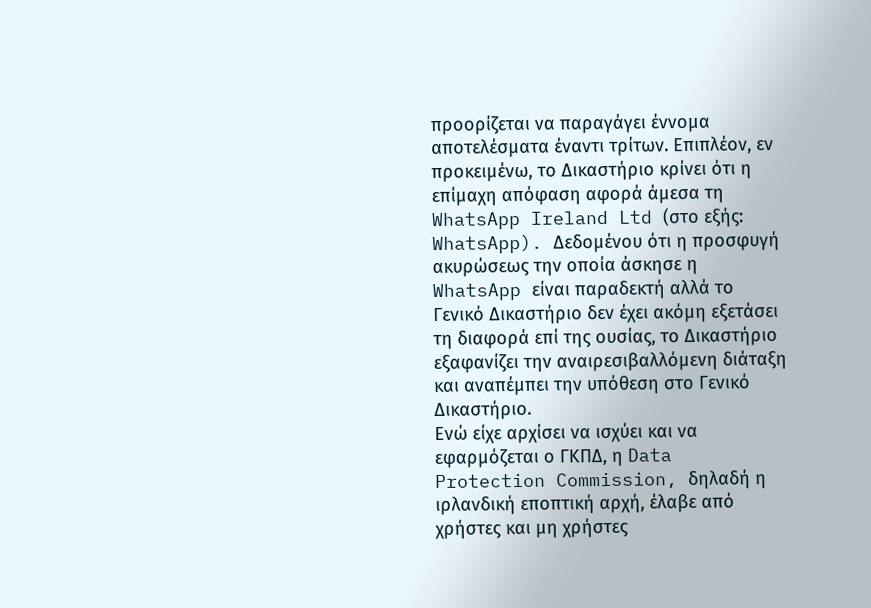προορίζεται να παραγάγει έννομα αποτελέσματα έναντι τρίτων. Επιπλέον, εν προκειμένω, το Δικαστήριο κρίνει ότι η επίμαχη απόφαση αφορά άμεσα τη WhatsApp Ireland Ltd (στο εξής: WhatsApp). Δεδομένου ότι η προσφυγή ακυρώσεως την οποία άσκησε η WhatsApp είναι παραδεκτή αλλά το Γενικό Δικαστήριο δεν έχει ακόμη εξετάσει τη διαφορά επί της ουσίας, το Δικαστήριο εξαφανίζει την αναιρεσιβαλλόμενη διάταξη και αναπέμπει την υπόθεση στο Γενικό Δικαστήριο.
Ενώ είχε αρχίσει να ισχύει και να εφαρμόζεται ο ΓΚΠΔ, η Data Protection Commission, δηλαδή η ιρλανδική εποπτική αρχή, έλαβε από χρήστες και μη χρήστες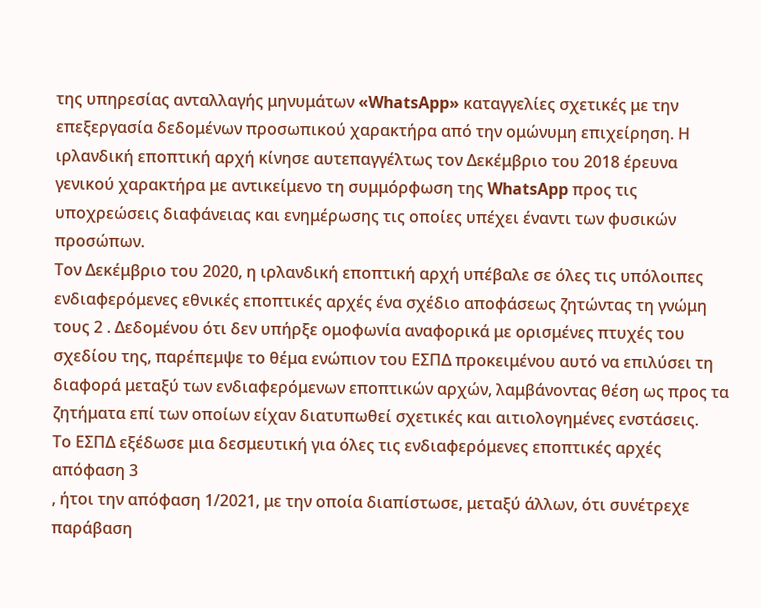της υπηρεσίας ανταλλαγής μηνυμάτων «WhatsApp» καταγγελίες σχετικές με την επεξεργασία δεδομένων προσωπικού χαρακτήρα από την ομώνυμη επιχείρηση. Η ιρλανδική εποπτική αρχή κίνησε αυτεπαγγέλτως τον Δεκέμβριο του 2018 έρευνα γενικού χαρακτήρα με αντικείμενο τη συμμόρφωση της WhatsApp προς τις υποχρεώσεις διαφάνειας και ενημέρωσης τις οποίες υπέχει έναντι των φυσικών προσώπων.
Τον Δεκέμβριο του 2020, η ιρλανδική εποπτική αρχή υπέβαλε σε όλες τις υπόλοιπες ενδιαφερόμενες εθνικές εποπτικές αρχές ένα σχέδιο αποφάσεως ζητώντας τη γνώμη τους 2 . Δεδομένου ότι δεν υπήρξε ομοφωνία αναφορικά με ορισμένες πτυχές του σχεδίου της, παρέπεμψε το θέμα ενώπιον του ΕΣΠΔ προκειμένου αυτό να επιλύσει τη διαφορά μεταξύ των ενδιαφερόμενων εποπτικών αρχών, λαμβάνοντας θέση ως προς τα ζητήματα επί των οποίων είχαν διατυπωθεί σχετικές και αιτιολογημένες ενστάσεις.
Το ΕΣΠΔ εξέδωσε μια δεσμευτική για όλες τις ενδιαφερόμενες εποπτικές αρχές απόφαση 3
, ήτοι την απόφαση 1/2021, με την οποία διαπίστωσε, μεταξύ άλλων, ότι συνέτρεχε παράβαση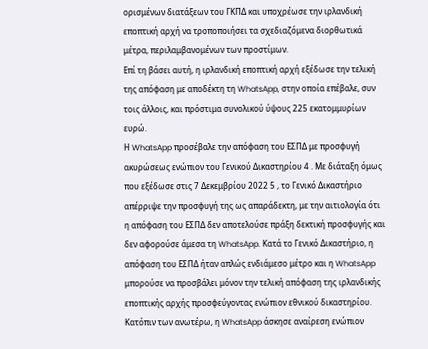ορισμένων διατάξεων του ΓΚΠΔ και υποχρέωσε την ιρλανδική εποπτική αρχή να τροποποιήσει τα σχεδιαζόμενα διορθωτικά μέτρα, περιλαμβανομένων των προστίμων.
Επί τη βάσει αυτή, η ιρλανδική εποπτική αρχή εξέδωσε την τελική της απόφαση με αποδέκτη τη WhatsApp, στην οποία επέβαλε, συν τοις άλλοις, και πρόστιμα συνολικού ύψους 225 εκατομμυρίων ευρώ.
Η WhatsApp προσέβαλε την απόφαση του ΕΣΠΔ με προσφυγή ακυρώσεως ενώπιον του Γενικού Δικαστηρίου 4 . Με διάταξη όμως που εξέδωσε στις 7 Δεκεμβρίου 2022 5 , το Γενικό Δικαστήριο απέρριψε την προσφυγή της ως απαράδεκτη, με την αιτιολογία ότι η απόφαση του ΕΣΠΔ δεν αποτελούσε πράξη δεκτική προσφυγής και δεν αφορούσε άμεσα τη WhatsApp. Κατά το Γενικό Δικαστήριο, η απόφαση του ΕΣΠΔ ήταν απλώς ενδιάμεσο μέτρο και η WhatsApp μπορούσε να προσβάλει μόνον την τελική απόφαση της ιρλανδικής εποπτικής αρχής προσφεύγοντας ενώπιον εθνικού δικαστηρίου. Κατόπιν των ανωτέρω, η WhatsApp άσκησε αναίρεση ενώπιον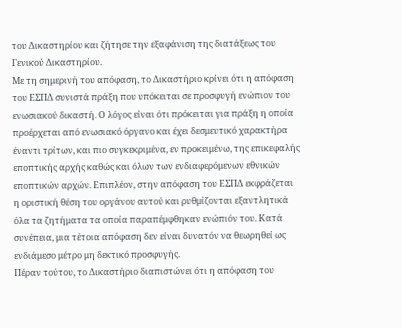του Δικαστηρίου και ζήτησε την εξαφάνιση της διατάξεως του Γενικού Δικαστηρίου.
Με τη σημερινή του απόφαση, το Δικαστήριο κρίνει ότι η απόφαση του ΕΣΠΔ συνιστά πράξη που υπόκειται σε προσφυγή ενώπιον του ενωσιακού δικαστή. Ο λόγος είναι ότι πρόκειται για πράξη η οποία προέρχεται από ενωσιακό όργανο και έχει δεσμευτικό χαρακτήρα έναντι τρίτων, και πιο συγκεκριμένα, εν προκειμένω, της επικεφαλής εποπτικής αρχής καθώς και όλων των ενδιαφερόμενων εθνικών εποπτικών αρχών. Επιπλέον, στην απόφαση του ΕΣΠΔ εκφράζεται η οριστική θέση του οργάνου αυτού και ρυθμίζονται εξαντλητικά όλα τα ζητήματα τα οποία παραπέμφθηκαν ενώπιόν του. Κατά συνέπεια, μια τέτοια απόφαση δεν είναι δυνατόν να θεωρηθεί ως ενδιάμεσο μέτρο μη δεκτικό προσφυγής.
Πέραν τούτου, το Δικαστήριο διαπιστώνει ότι η απόφαση του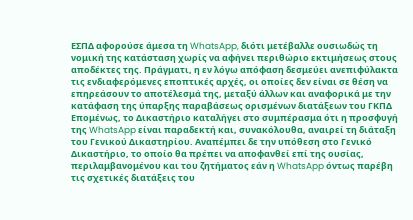ΕΣΠΔ αφορούσε άμεσα τη WhatsApp, διότι μετέβαλλε ουσιωδώς τη νομική της κατάσταση χωρίς να αφήνει περιθώριο εκτιμήσεως στους αποδέκτες της. Πράγματι, η εν λόγω απόφαση δεσμεύει ανεπιφύλακτα τις ενδιαφερόμενες εποπτικές αρχές, οι οποίες δεν είναι σε θέση να επηρεάσουν το αποτέλεσμά της, μεταξύ άλλων και αναφορικά με την κατάφαση της ύπαρξης παραβάσεως ορισμένων διατάξεων του ΓΚΠΔ
Επομένως, το Δικαστήριο καταλήγει στο συμπέρασμα ότι η προσφυγή της WhatsApp είναι παραδεκτή και, συνακόλουθα, αναιρεί τη διάταξη του Γενικού Δικαστηρίου. Αναπέμπει δε την υπόθεση στο Γενικό Δικαστήριο, το οποίο θα πρέπει να αποφανθεί επί της ουσίας, περιλαμβανομένου και του ζητήματος εάν η WhatsApp όντως παρέβη τις σχετικές διατάξεις του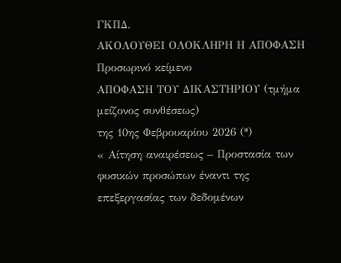ΓΚΠΔ.
ΑΚΟΛΟΥΘΕΙ ΟΛΟΚΛΗΡΗ Η ΑΠΟΦΑΣΗ
Προσωρινό κείμενο
ΑΠΟΦΑΣΗ ΤΟΥ ΔΙΚΑΣΤΗΡΙΟΥ (τμήμα μείζονος συνθέσεως)
της 10ης Φεβρουαρίου 2026 (*)
« Αίτηση αναιρέσεως – Προστασία των φυσικών προσώπων έναντι της επεξεργασίας των δεδομένων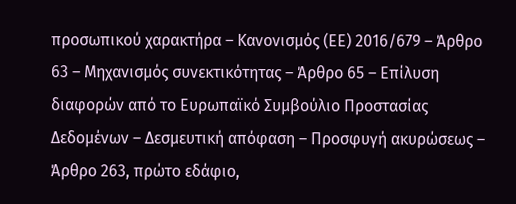προσωπικού χαρακτήρα – Κανονισμός (ΕΕ) 2016/679 – Άρθρο 63 – Μηχανισμός συνεκτικότητας – Άρθρο 65 – Επίλυση διαφορών από το Ευρωπαϊκό Συμβούλιο Προστασίας Δεδομένων – Δεσμευτική απόφαση – Προσφυγή ακυρώσεως – Άρθρο 263, πρώτο εδάφιο,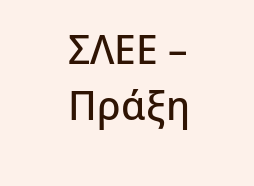ΣΛΕΕ – Πράξη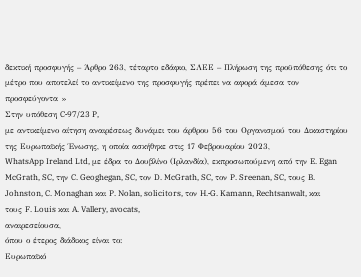δεκτική προσφυγής – Άρθρο 263, τέταρτο εδάφιο, ΣΛΕΕ – Πλήρωση της προϋπόθεσης ότι το μέτρο που αποτελεί το αντικείμενο της προσφυγής πρέπει να αφορά άμεσα τον προσφεύγοντα »
Στην υπόθεση C‑97/23 P,
με αντικείμενο αίτηση αναιρέσεως δυνάμει του άρθρου 56 του Οργανισμού του Δικαστηρίου της Ευρωπαϊκής Ένωσης, η οποία ασκήθηκε στις 17 Φεβρουαρίου 2023,
WhatsApp Ireland Ltd, με έδρα το Δουβλίνο (Ιρλανδία), εκπροσωπούμενη από την E. Egan McGrath, SC, την C. Geoghegan, SC, τον D. McGrath, SC, τον P. Sreenan, SC, τους B. Johnston, C. Monaghan και P. Nolan, solicitors, τον H.‑G. Kamann, Rechtsanwalt, και τους F. Louis και A. Vallery, avocats,
αναιρεσείουσα,
όπου ο έτερος διάδικος είναι το:
Ευρωπαϊκό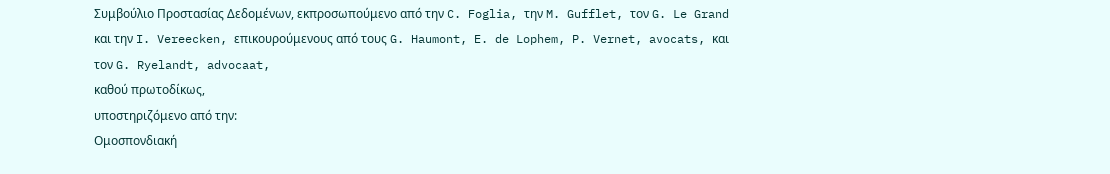Συμβούλιο Προστασίας Δεδομένων, εκπροσωπούμενο από την C. Foglia, την M. Gufflet, τον G. Le Grand και την I. Vereecken, επικουρούμενους από τους G. Haumont, E. de Lophem, P. Vernet, avocats, και τον G. Ryelandt, advocaat,
καθού πρωτοδίκως,
υποστηριζόμενο από την:
Ομοσπονδιακή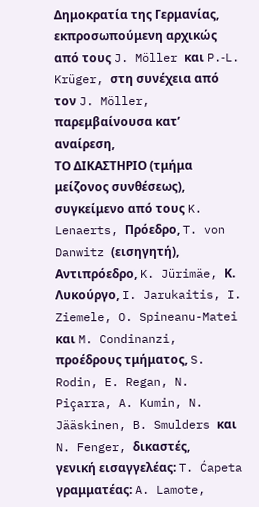Δημοκρατία της Γερμανίας, εκπροσωπούμενη αρχικώς από τους J. Möller και P.‑L. Krüger, στη συνέχεια από τον J. Möller,
παρεμβαίνουσα κατ’ αναίρεση,
ΤΟ ΔΙΚΑΣΤΗΡΙΟ (τμήμα μείζονος συνθέσεως),
συγκείμενο από τους K. Lenaerts, Πρόεδρο, T. von Danwitz (εισηγητή), Αντιπρόεδρο, K. Jürimäe, Κ. Λυκούργο, I. Jarukaitis, I. Ziemele, O. Spineanu-Matei και M. Condinanzi, προέδρους τμήματος, S. Rodin, E. Regan, N. Piçarra, A. Kumin, N. Jääskinen, B. Smulders και N. Fenger, δικαστές,
γενική εισαγγελέας: T. Ćapeta
γραμματέας: A. Lamote,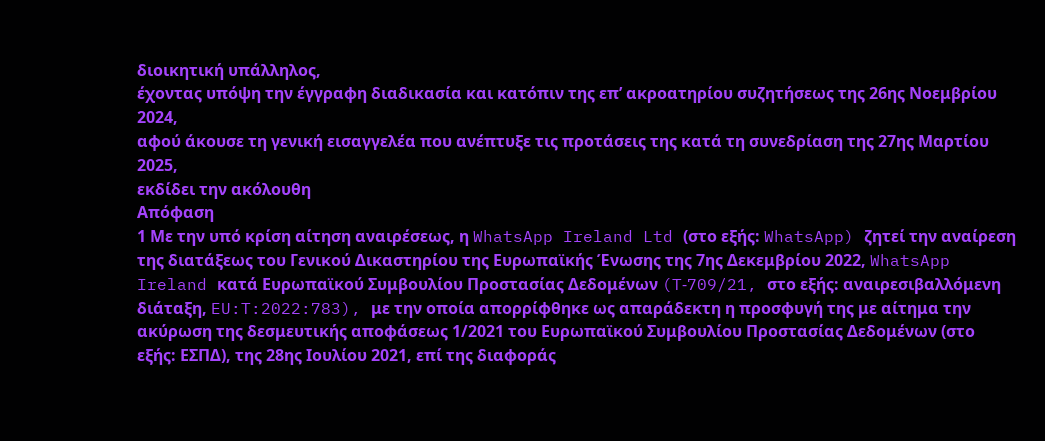διοικητική υπάλληλος,
έχοντας υπόψη την έγγραφη διαδικασία και κατόπιν της επ’ ακροατηρίου συζητήσεως της 26ης Νοεμβρίου 2024,
αφού άκουσε τη γενική εισαγγελέα που ανέπτυξε τις προτάσεις της κατά τη συνεδρίαση της 27ης Μαρτίου 2025,
εκδίδει την ακόλουθη
Απόφαση
1 Με την υπό κρίση αίτηση αναιρέσεως, η WhatsApp Ireland Ltd (στο εξής: WhatsApp) ζητεί την αναίρεση της διατάξεως του Γενικού Δικαστηρίου της Ευρωπαϊκής Ένωσης της 7ης Δεκεμβρίου 2022, WhatsApp Ireland κατά Ευρωπαϊκού Συμβουλίου Προστασίας Δεδομένων (T‑709/21, στο εξής: αναιρεσιβαλλόμενη διάταξη, EU:T:2022:783), με την οποία απορρίφθηκε ως απαράδεκτη η προσφυγή της με αίτημα την ακύρωση της δεσμευτικής αποφάσεως 1/2021 του Ευρωπαϊκού Συμβουλίου Προστασίας Δεδομένων (στο εξής: ΕΣΠΔ), της 28ης Ιουλίου 2021, επί της διαφοράς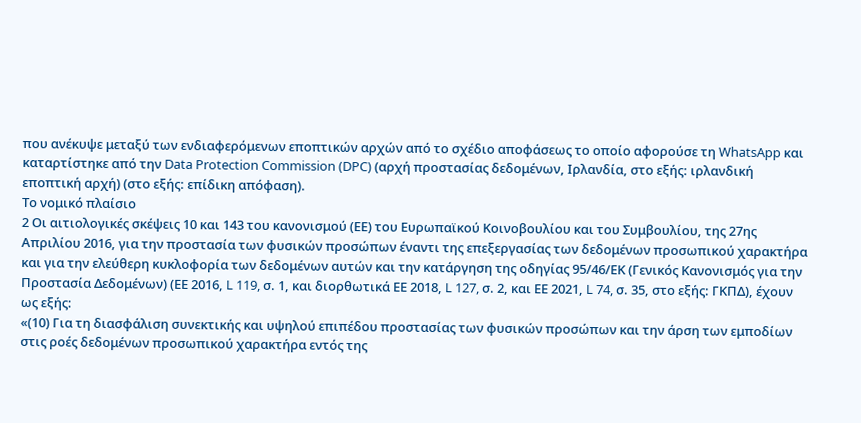που ανέκυψε μεταξύ των ενδιαφερόμενων εποπτικών αρχών από το σχέδιο αποφάσεως το οποίο αφορούσε τη WhatsApp και καταρτίστηκε από την Data Protection Commission (DPC) (αρχή προστασίας δεδομένων, Ιρλανδία, στο εξής: ιρλανδική εποπτική αρχή) (στο εξής: επίδικη απόφαση).
Το νομικό πλαίσιο
2 Οι αιτιολογικές σκέψεις 10 και 143 του κανονισμού (ΕΕ) του Ευρωπαϊκού Κοινοβουλίου και του Συμβουλίου, της 27ης Απριλίου 2016, για την προστασία των φυσικών προσώπων έναντι της επεξεργασίας των δεδομένων προσωπικού χαρακτήρα και για την ελεύθερη κυκλοφορία των δεδομένων αυτών και την κατάργηση της οδηγίας 95/46/ΕΚ (Γενικός Κανονισμός για την Προστασία Δεδομένων) (ΕΕ 2016, L 119, σ. 1, και διορθωτικά ΕΕ 2018, L 127, σ. 2, και ΕΕ 2021, L 74, σ. 35, στο εξής: ΓΚΠΔ), έχουν ως εξής:
«(10) Για τη διασφάλιση συνεκτικής και υψηλού επιπέδου προστασίας των φυσικών προσώπων και την άρση των εμποδίων στις ροές δεδομένων προσωπικού χαρακτήρα εντός της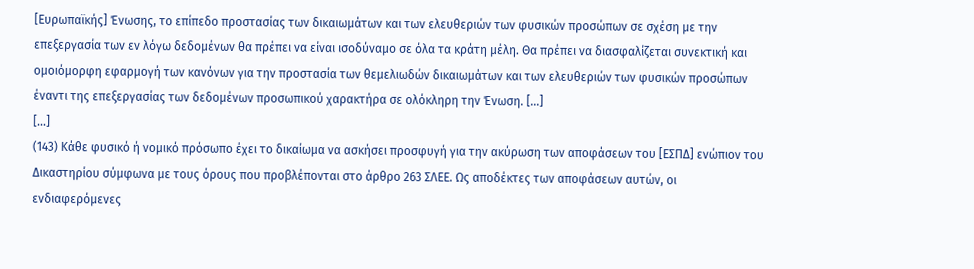[Ευρωπαϊκής] Ένωσης, το επίπεδο προστασίας των δικαιωμάτων και των ελευθεριών των φυσικών προσώπων σε σχέση με την επεξεργασία των εν λόγω δεδομένων θα πρέπει να είναι ισοδύναμο σε όλα τα κράτη μέλη. Θα πρέπει να διασφαλίζεται συνεκτική και ομοιόμορφη εφαρμογή των κανόνων για την προστασία των θεμελιωδών δικαιωμάτων και των ελευθεριών των φυσικών προσώπων έναντι της επεξεργασίας των δεδομένων προσωπικού χαρακτήρα σε ολόκληρη την Ένωση. […]
[…]
(143) Κάθε φυσικό ή νομικό πρόσωπο έχει το δικαίωμα να ασκήσει προσφυγή για την ακύρωση των αποφάσεων του [ΕΣΠΔ] ενώπιον του Δικαστηρίου σύμφωνα με τους όρους που προβλέπονται στο άρθρο 263 ΣΛΕΕ. Ως αποδέκτες των αποφάσεων αυτών, οι ενδιαφερόμενες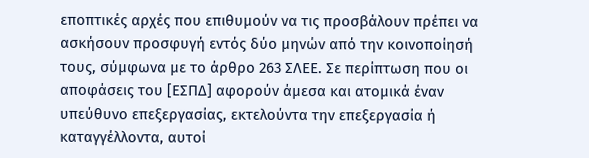εποπτικές αρχές που επιθυμούν να τις προσβάλουν πρέπει να ασκήσουν προσφυγή εντός δύο μηνών από την κοινοποίησή τους, σύμφωνα με το άρθρο 263 ΣΛΕΕ. Σε περίπτωση που οι αποφάσεις του [ΕΣΠΔ] αφορούν άμεσα και ατομικά έναν υπεύθυνο επεξεργασίας, εκτελούντα την επεξεργασία ή καταγγέλλοντα, αυτοί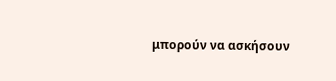μπορούν να ασκήσουν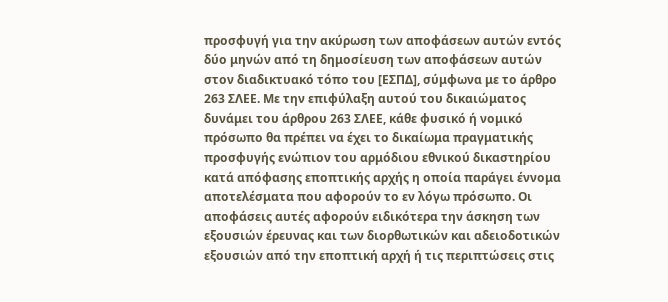προσφυγή για την ακύρωση των αποφάσεων αυτών εντός δύο μηνών από τη δημοσίευση των αποφάσεων αυτών στον διαδικτυακό τόπο του [ΕΣΠΔ], σύμφωνα με το άρθρο 263 ΣΛΕΕ. Με την επιφύλαξη αυτού του δικαιώματος δυνάμει του άρθρου 263 ΣΛΕΕ, κάθε φυσικό ή νομικό πρόσωπο θα πρέπει να έχει το δικαίωμα πραγματικής προσφυγής ενώπιον του αρμόδιου εθνικού δικαστηρίου κατά απόφασης εποπτικής αρχής η οποία παράγει έννομα αποτελέσματα που αφορούν το εν λόγω πρόσωπο. Οι αποφάσεις αυτές αφορούν ειδικότερα την άσκηση των εξουσιών έρευνας και των διορθωτικών και αδειοδοτικών εξουσιών από την εποπτική αρχή ή τις περιπτώσεις στις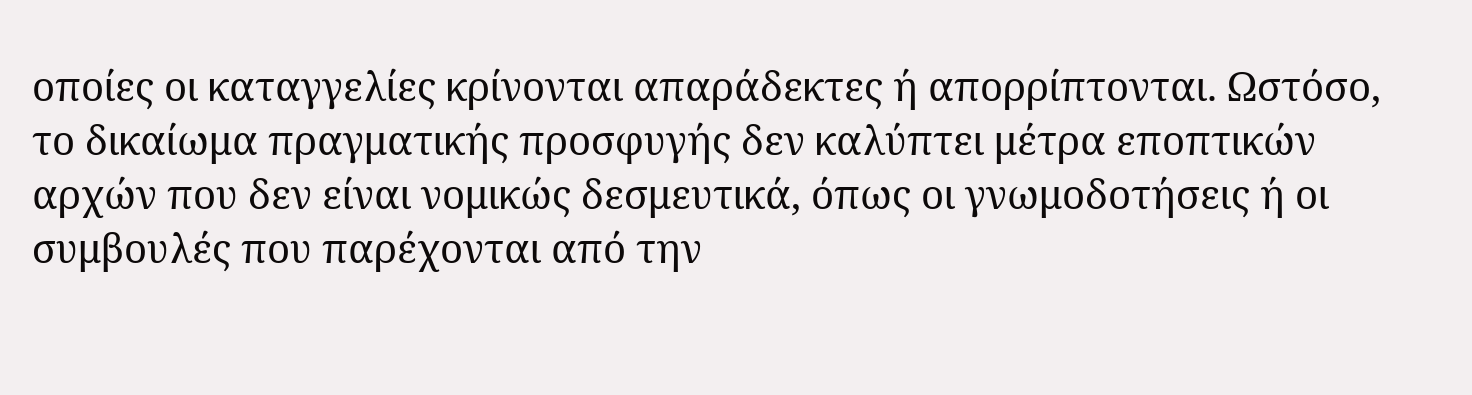οποίες οι καταγγελίες κρίνονται απαράδεκτες ή απορρίπτονται. Ωστόσο, το δικαίωμα πραγματικής προσφυγής δεν καλύπτει μέτρα εποπτικών αρχών που δεν είναι νομικώς δεσμευτικά, όπως οι γνωμοδοτήσεις ή οι συμβουλές που παρέχονται από την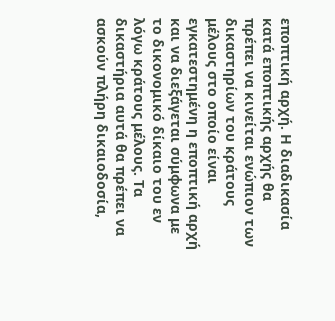εποπτική αρχή. Η διαδικασία κατά εποπτικής αρχής θα πρέπει να κινείται ενώπιον των δικαστηρίων του κράτους μέλους στο οποίο είναι εγκατεστημένη η εποπτική αρχή και να διεξάγεται σύμφωνα με το δικονομικό δίκαιο του εν λόγω κράτους μέλους. Τα δικαστήρια αυτά θα πρέπει να ασκούν πλήρη δικαιοδοσία,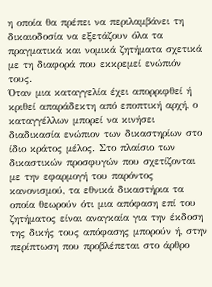η οποία θα πρέπει να περιλαμβάνει τη δικαιοδοσία να εξετάζουν όλα τα πραγματικά και νομικά ζητήματα σχετικά με τη διαφορά που εκκρεμεί ενώπιόν τους.
Όταν μια καταγγελία έχει απορριφθεί ή κριθεί απαράδεκτη από εποπτική αρχή, ο καταγγέλλων μπορεί να κινήσει διαδικασία ενώπιον των δικαστηρίων στο ίδιο κράτος μέλος. Στο πλαίσιο των δικαστικών προσφυγών που σχετίζονται με την εφαρμογή του παρόντος κανονισμού, τα εθνικά δικαστήρια τα οποία θεωρούν ότι μια απόφαση επί του ζητήματος είναι αναγκαία για την έκδοση της δικής τους απόφασης μπορούν ή, στην περίπτωση που προβλέπεται στο άρθρο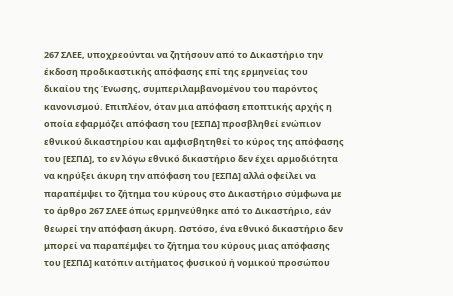267 ΣΛΕΕ, υποχρεούνται να ζητήσουν από το Δικαστήριο την έκδοση προδικαστικής απόφασης επί της ερμηνείας του δικαίου της Ένωσης, συμπεριλαμβανομένου του παρόντος κανονισμού. Επιπλέον, όταν μια απόφαση εποπτικής αρχής η οποία εφαρμόζει απόφαση του [ΕΣΠΔ] προσβληθεί ενώπιον εθνικού δικαστηρίου και αμφισβητηθεί το κύρος της απόφασης του [ΕΣΠΔ], το εν λόγω εθνικό δικαστήριο δεν έχει αρμοδιότητα να κηρύξει άκυρη την απόφαση του [ΕΣΠΔ] αλλά οφείλει να παραπέμψει το ζήτημα του κύρους στο Δικαστήριο σύμφωνα με το άρθρο 267 ΣΛΕΕ όπως ερμηνεύθηκε από το Δικαστήριο, εάν θεωρεί την απόφαση άκυρη. Ωστόσο, ένα εθνικό δικαστήριο δεν μπορεί να παραπέμψει το ζήτημα του κύρους μιας απόφασης του [ΕΣΠΔ] κατόπιν αιτήματος φυσικού ή νομικού προσώπου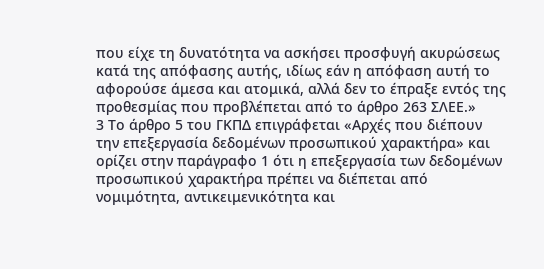που είχε τη δυνατότητα να ασκήσει προσφυγή ακυρώσεως κατά της απόφασης αυτής, ιδίως εάν η απόφαση αυτή το αφορούσε άμεσα και ατομικά, αλλά δεν το έπραξε εντός της προθεσμίας που προβλέπεται από το άρθρο 263 ΣΛΕΕ.»
3 Το άρθρο 5 του ΓΚΠΔ επιγράφεται «Αρχές που διέπουν την επεξεργασία δεδομένων προσωπικού χαρακτήρα» και ορίζει στην παράγραφο 1 ότι η επεξεργασία των δεδομένων προσωπικού χαρακτήρα πρέπει να διέπεται από νομιμότητα, αντικειμενικότητα και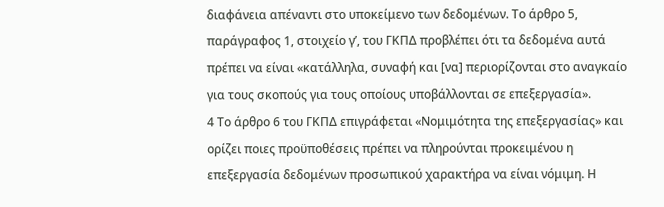διαφάνεια απέναντι στο υποκείμενο των δεδομένων. Το άρθρο 5, παράγραφος 1, στοιχείο γʹ, του ΓΚΠΔ προβλέπει ότι τα δεδομένα αυτά πρέπει να είναι «κατάλληλα, συναφή και [να] περιορίζονται στο αναγκαίο για τους σκοπούς για τους οποίους υποβάλλονται σε επεξεργασία».
4 Το άρθρο 6 του ΓΚΠΔ επιγράφεται «Νομιμότητα της επεξεργασίας» και ορίζει ποιες προϋποθέσεις πρέπει να πληρούνται προκειμένου η επεξεργασία δεδομένων προσωπικού χαρακτήρα να είναι νόμιμη. Η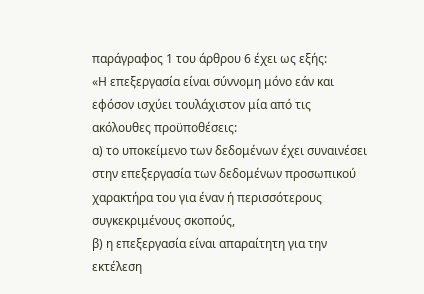παράγραφος 1 του άρθρου 6 έχει ως εξής:
«Η επεξεργασία είναι σύννομη μόνο εάν και εφόσον ισχύει τουλάχιστον μία από τις ακόλουθες προϋποθέσεις:
α) το υποκείμενο των δεδομένων έχει συναινέσει στην επεξεργασία των δεδομένων προσωπικού χαρακτήρα του για έναν ή περισσότερους συγκεκριμένους σκοπούς,
β) η επεξεργασία είναι απαραίτητη για την εκτέλεση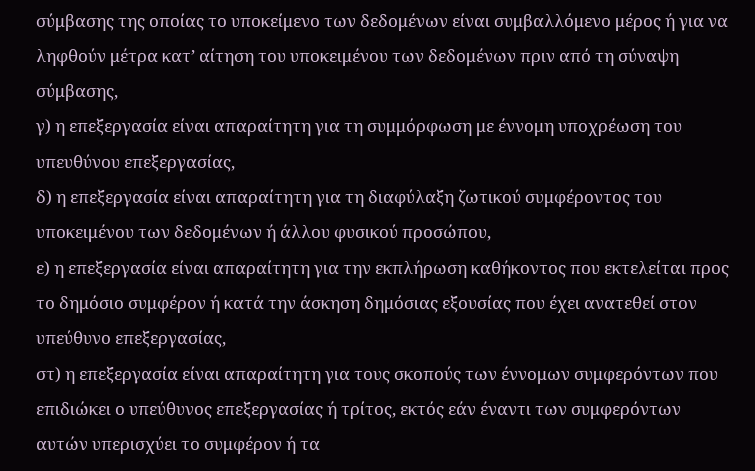σύμβασης της οποίας το υποκείμενο των δεδομένων είναι συμβαλλόμενο μέρος ή για να ληφθούν μέτρα κατ’ αίτηση του υποκειμένου των δεδομένων πριν από τη σύναψη σύμβασης,
γ) η επεξεργασία είναι απαραίτητη για τη συμμόρφωση με έννομη υποχρέωση του υπευθύνου επεξεργασίας,
δ) η επεξεργασία είναι απαραίτητη για τη διαφύλαξη ζωτικού συμφέροντος του υποκειμένου των δεδομένων ή άλλου φυσικού προσώπου,
ε) η επεξεργασία είναι απαραίτητη για την εκπλήρωση καθήκοντος που εκτελείται προς το δημόσιο συμφέρον ή κατά την άσκηση δημόσιας εξουσίας που έχει ανατεθεί στον υπεύθυνο επεξεργασίας,
στ) η επεξεργασία είναι απαραίτητη για τους σκοπούς των έννομων συμφερόντων που επιδιώκει ο υπεύθυνος επεξεργασίας ή τρίτος, εκτός εάν έναντι των συμφερόντων αυτών υπερισχύει το συμφέρον ή τα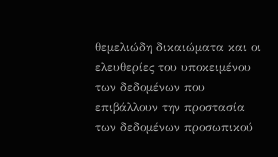θεμελιώδη δικαιώματα και οι ελευθερίες του υποκειμένου των δεδομένων που επιβάλλουν την προστασία των δεδομένων προσωπικού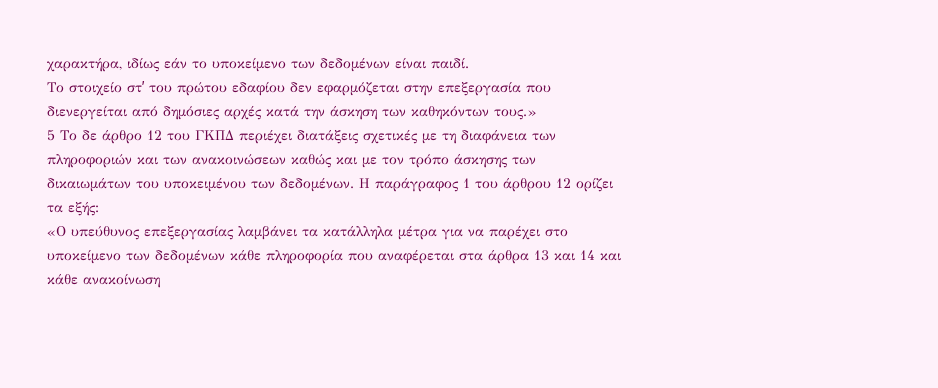χαρακτήρα, ιδίως εάν το υποκείμενο των δεδομένων είναι παιδί.
Το στοιχείο στʹ του πρώτου εδαφίου δεν εφαρμόζεται στην επεξεργασία που διενεργείται από δημόσιες αρχές κατά την άσκηση των καθηκόντων τους.»
5 Το δε άρθρο 12 του ΓΚΠΔ περιέχει διατάξεις σχετικές με τη διαφάνεια των πληροφοριών και των ανακοινώσεων καθώς και με τον τρόπο άσκησης των δικαιωμάτων του υποκειμένου των δεδομένων. Η παράγραφος 1 του άρθρου 12 ορίζει τα εξής:
«Ο υπεύθυνος επεξεργασίας λαμβάνει τα κατάλληλα μέτρα για να παρέχει στο υποκείμενο των δεδομένων κάθε πληροφορία που αναφέρεται στα άρθρα 13 και 14 και κάθε ανακοίνωση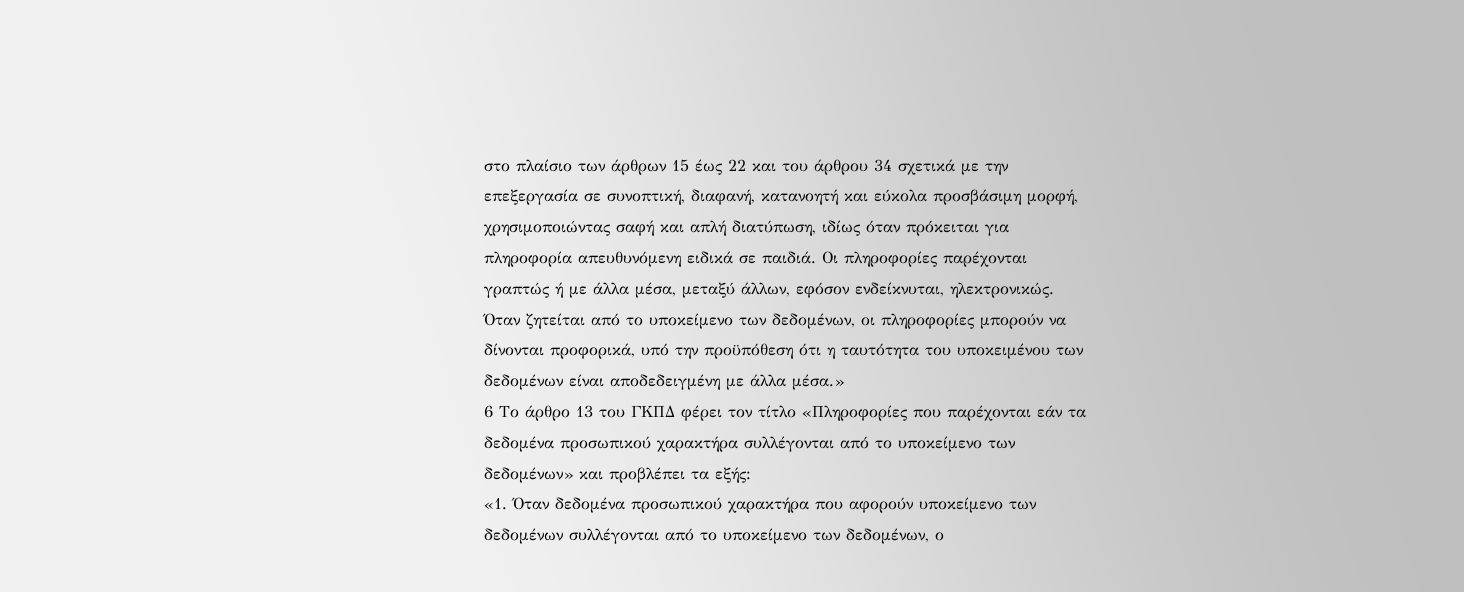στο πλαίσιο των άρθρων 15 έως 22 και του άρθρου 34 σχετικά με την επεξεργασία σε συνοπτική, διαφανή, κατανοητή και εύκολα προσβάσιμη μορφή, χρησιμοποιώντας σαφή και απλή διατύπωση, ιδίως όταν πρόκειται για πληροφορία απευθυνόμενη ειδικά σε παιδιά. Οι πληροφορίες παρέχονται γραπτώς ή με άλλα μέσα, μεταξύ άλλων, εφόσον ενδείκνυται, ηλεκτρονικώς. Όταν ζητείται από το υποκείμενο των δεδομένων, οι πληροφορίες μπορούν να δίνονται προφορικά, υπό την προϋπόθεση ότι η ταυτότητα του υποκειμένου των δεδομένων είναι αποδεδειγμένη με άλλα μέσα.»
6 Το άρθρο 13 του ΓΚΠΔ φέρει τον τίτλο «Πληροφορίες που παρέχονται εάν τα δεδομένα προσωπικού χαρακτήρα συλλέγονται από το υποκείμενο των δεδομένων» και προβλέπει τα εξής:
«1. Όταν δεδομένα προσωπικού χαρακτήρα που αφορούν υποκείμενο των δεδομένων συλλέγονται από το υποκείμενο των δεδομένων, ο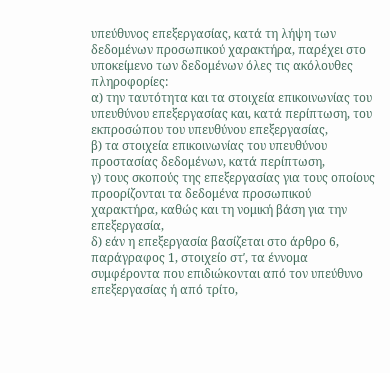υπεύθυνος επεξεργασίας, κατά τη λήψη των δεδομένων προσωπικού χαρακτήρα, παρέχει στο υποκείμενο των δεδομένων όλες τις ακόλουθες πληροφορίες:
α) την ταυτότητα και τα στοιχεία επικοινωνίας του υπευθύνου επεξεργασίας και, κατά περίπτωση, του εκπροσώπου του υπευθύνου επεξεργασίας,
β) τα στοιχεία επικοινωνίας του υπευθύνου προστασίας δεδομένων, κατά περίπτωση,
γ) τους σκοπούς της επεξεργασίας για τους οποίους προορίζονται τα δεδομένα προσωπικού χαρακτήρα, καθώς και τη νομική βάση για την επεξεργασία,
δ) εάν η επεξεργασία βασίζεται στο άρθρο 6, παράγραφος 1, στοιχείο στʹ, τα έννομα συμφέροντα που επιδιώκονται από τον υπεύθυνο επεξεργασίας ή από τρίτο,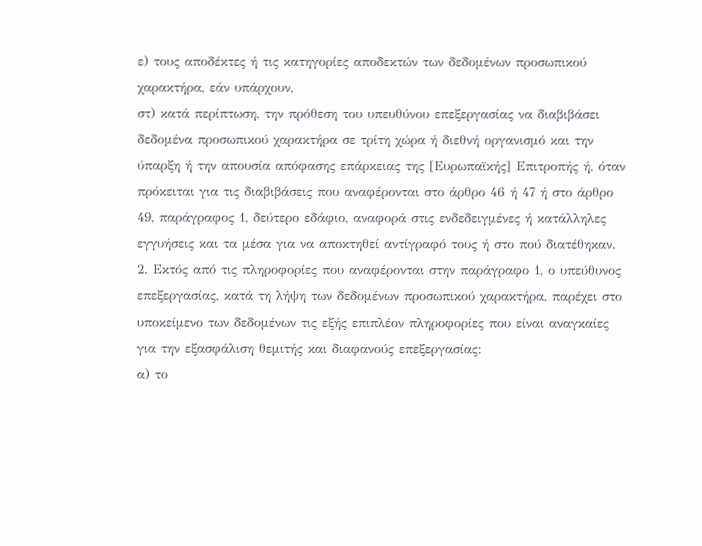ε) τους αποδέκτες ή τις κατηγορίες αποδεκτών των δεδομένων προσωπικού χαρακτήρα, εάν υπάρχουν,
στ) κατά περίπτωση, την πρόθεση του υπευθύνου επεξεργασίας να διαβιβάσει δεδομένα προσωπικού χαρακτήρα σε τρίτη χώρα ή διεθνή οργανισμό και την ύπαρξη ή την απουσία απόφασης επάρκειας της [Ευρωπαϊκής] Επιτροπής ή, όταν πρόκειται για τις διαβιβάσεις που αναφέρονται στο άρθρο 46 ή 47 ή στο άρθρο 49, παράγραφος 1, δεύτερο εδάφιο, αναφορά στις ενδεδειγμένες ή κατάλληλες εγγυήσεις και τα μέσα για να αποκτηθεί αντίγραφό τους ή στο πού διατέθηκαν.
2. Εκτός από τις πληροφορίες που αναφέρονται στην παράγραφο 1, ο υπεύθυνος επεξεργασίας, κατά τη λήψη των δεδομένων προσωπικού χαρακτήρα, παρέχει στο υποκείμενο των δεδομένων τις εξής επιπλέον πληροφορίες που είναι αναγκαίες για την εξασφάλιση θεμιτής και διαφανούς επεξεργασίας:
α) το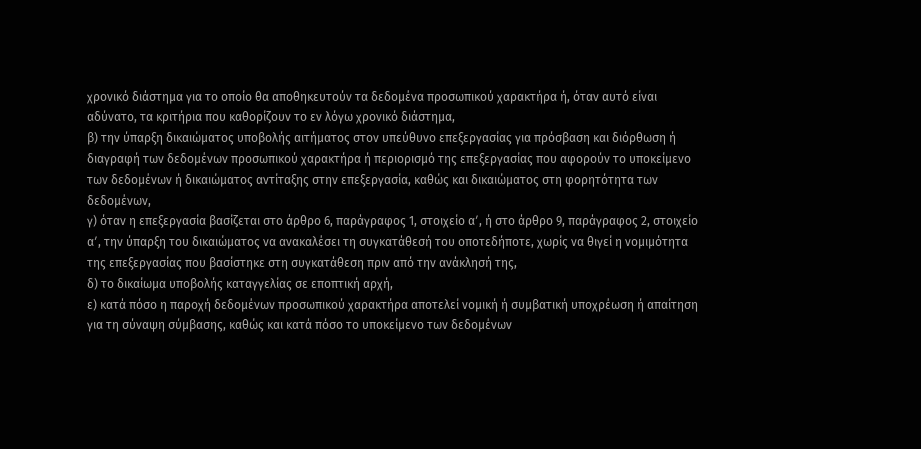χρονικό διάστημα για το οποίο θα αποθηκευτούν τα δεδομένα προσωπικού χαρακτήρα ή, όταν αυτό είναι αδύνατο, τα κριτήρια που καθορίζουν το εν λόγω χρονικό διάστημα,
β) την ύπαρξη δικαιώματος υποβολής αιτήματος στον υπεύθυνο επεξεργασίας για πρόσβαση και διόρθωση ή διαγραφή των δεδομένων προσωπικού χαρακτήρα ή περιορισμό της επεξεργασίας που αφορούν το υποκείμενο των δεδομένων ή δικαιώματος αντίταξης στην επεξεργασία, καθώς και δικαιώματος στη φορητότητα των δεδομένων,
γ) όταν η επεξεργασία βασίζεται στο άρθρο 6, παράγραφος 1, στοιχείο αʹ, ή στο άρθρο 9, παράγραφος 2, στοιχείο αʹ, την ύπαρξη του δικαιώματος να ανακαλέσει τη συγκατάθεσή του οποτεδήποτε, χωρίς να θιγεί η νομιμότητα της επεξεργασίας που βασίστηκε στη συγκατάθεση πριν από την ανάκλησή της,
δ) το δικαίωμα υποβολής καταγγελίας σε εποπτική αρχή,
ε) κατά πόσο η παροχή δεδομένων προσωπικού χαρακτήρα αποτελεί νομική ή συμβατική υποχρέωση ή απαίτηση για τη σύναψη σύμβασης, καθώς και κατά πόσο το υποκείμενο των δεδομένων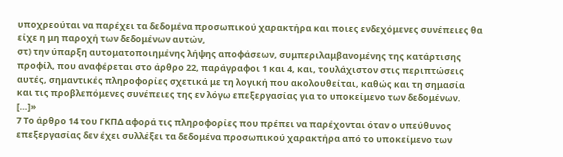υποχρεούται να παρέχει τα δεδομένα προσωπικού χαρακτήρα και ποιες ενδεχόμενες συνέπειες θα είχε η μη παροχή των δεδομένων αυτών,
στ) την ύπαρξη αυτοματοποιημένης λήψης αποφάσεων, συμπεριλαμβανομένης της κατάρτισης προφίλ, που αναφέρεται στο άρθρο 22, παράγραφοι 1 και 4, και, τουλάχιστον στις περιπτώσεις αυτές, σημαντικές πληροφορίες σχετικά με τη λογική που ακολουθείται, καθώς και τη σημασία και τις προβλεπόμενες συνέπειες της εν λόγω επεξεργασίας για το υποκείμενο των δεδομένων.
[…]»
7 Το άρθρο 14 του ΓΚΠΔ αφορά τις πληροφορίες που πρέπει να παρέχονται όταν ο υπεύθυνος επεξεργασίας δεν έχει συλλέξει τα δεδομένα προσωπικού χαρακτήρα από το υποκείμενο των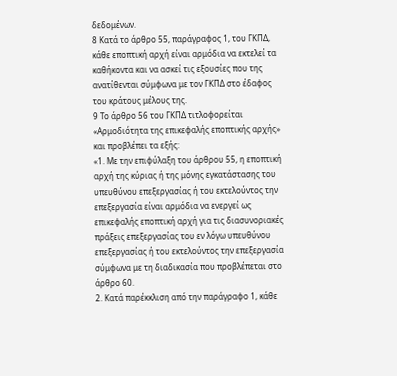δεδομένων.
8 Κατά το άρθρο 55, παράγραφος 1, του ΓΚΠΔ, κάθε εποπτική αρχή είναι αρμόδια να εκτελεί τα καθήκοντα και να ασκεί τις εξουσίες που της ανατίθενται σύμφωνα με τον ΓΚΠΔ στο έδαφος του κράτους μέλους της.
9 Το άρθρο 56 του ΓΚΠΔ τιτλοφορείται «Αρμοδιότητα της επικεφαλής εποπτικής αρχής» και προβλέπει τα εξής:
«1. Με την επιφύλαξη του άρθρου 55, η εποπτική αρχή της κύριας ή της μόνης εγκατάστασης του υπευθύνου επεξεργασίας ή του εκτελούντος την επεξεργασία είναι αρμόδια να ενεργεί ως επικεφαλής εποπτική αρχή για τις διασυνοριακές πράξεις επεξεργασίας του εν λόγω υπευθύνου επεξεργασίας ή του εκτελούντος την επεξεργασία σύμφωνα με τη διαδικασία που προβλέπεται στο άρθρο 60.
2. Κατά παρέκκλιση από την παράγραφο 1, κάθε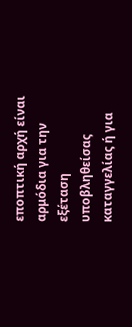εποπτική αρχή είναι αρμόδια για την εξέταση υποβληθείσας καταγγελίας ή για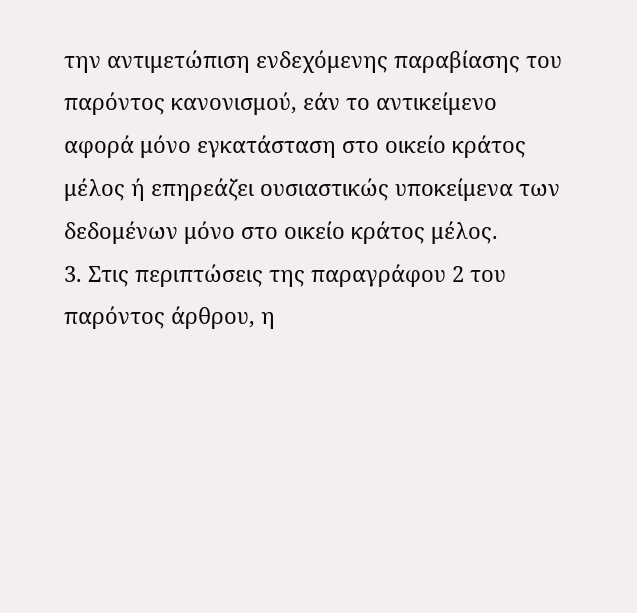την αντιμετώπιση ενδεχόμενης παραβίασης του παρόντος κανονισμού, εάν το αντικείμενο αφορά μόνο εγκατάσταση στο οικείο κράτος μέλος ή επηρεάζει ουσιαστικώς υποκείμενα των δεδομένων μόνο στο οικείο κράτος μέλος.
3. Στις περιπτώσεις της παραγράφου 2 του παρόντος άρθρου, η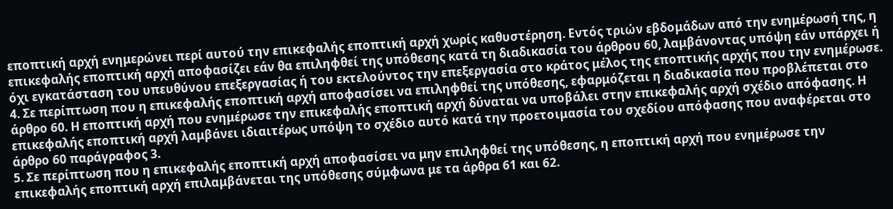εποπτική αρχή ενημερώνει περί αυτού την επικεφαλής εποπτική αρχή χωρίς καθυστέρηση. Εντός τριών εβδομάδων από την ενημέρωσή της, η επικεφαλής εποπτική αρχή αποφασίζει εάν θα επιληφθεί της υπόθεσης κατά τη διαδικασία του άρθρου 60, λαμβάνοντας υπόψη εάν υπάρχει ή όχι εγκατάσταση του υπευθύνου επεξεργασίας ή του εκτελούντος την επεξεργασία στο κράτος μέλος της εποπτικής αρχής που την ενημέρωσε.
4. Σε περίπτωση που η επικεφαλής εποπτική αρχή αποφασίσει να επιληφθεί της υπόθεσης, εφαρμόζεται η διαδικασία που προβλέπεται στο άρθρο 60. Η εποπτική αρχή που ενημέρωσε την επικεφαλής εποπτική αρχή δύναται να υποβάλει στην επικεφαλής αρχή σχέδιο απόφασης. Η επικεφαλής εποπτική αρχή λαμβάνει ιδιαιτέρως υπόψη το σχέδιο αυτό κατά την προετοιμασία του σχεδίου απόφασης που αναφέρεται στο άρθρο 60 παράγραφος 3.
5. Σε περίπτωση που η επικεφαλής εποπτική αρχή αποφασίσει να μην επιληφθεί της υπόθεσης, η εποπτική αρχή που ενημέρωσε την επικεφαλής εποπτική αρχή επιλαμβάνεται της υπόθεσης σύμφωνα με τα άρθρα 61 και 62.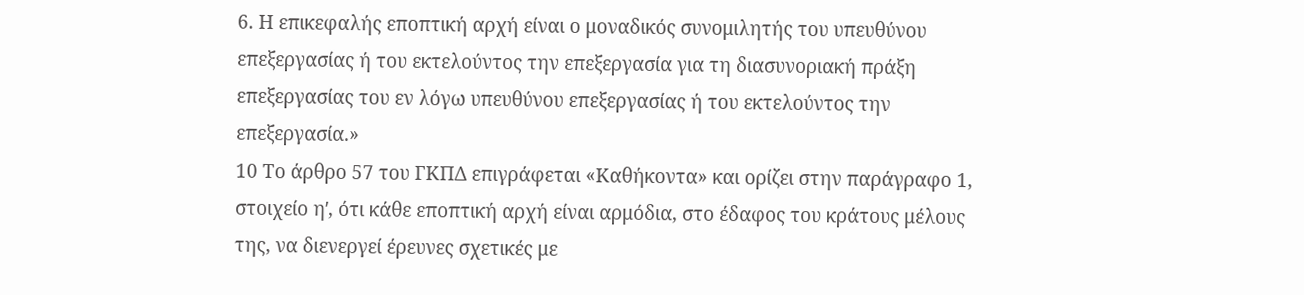6. Η επικεφαλής εποπτική αρχή είναι ο μοναδικός συνομιλητής του υπευθύνου επεξεργασίας ή του εκτελούντος την επεξεργασία για τη διασυνοριακή πράξη επεξεργασίας του εν λόγω υπευθύνου επεξεργασίας ή του εκτελούντος την επεξεργασία.»
10 Το άρθρο 57 του ΓΚΠΔ επιγράφεται «Καθήκοντα» και ορίζει στην παράγραφο 1, στοιχείο ηʹ, ότι κάθε εποπτική αρχή είναι αρμόδια, στο έδαφος του κράτους μέλους της, να διενεργεί έρευνες σχετικές με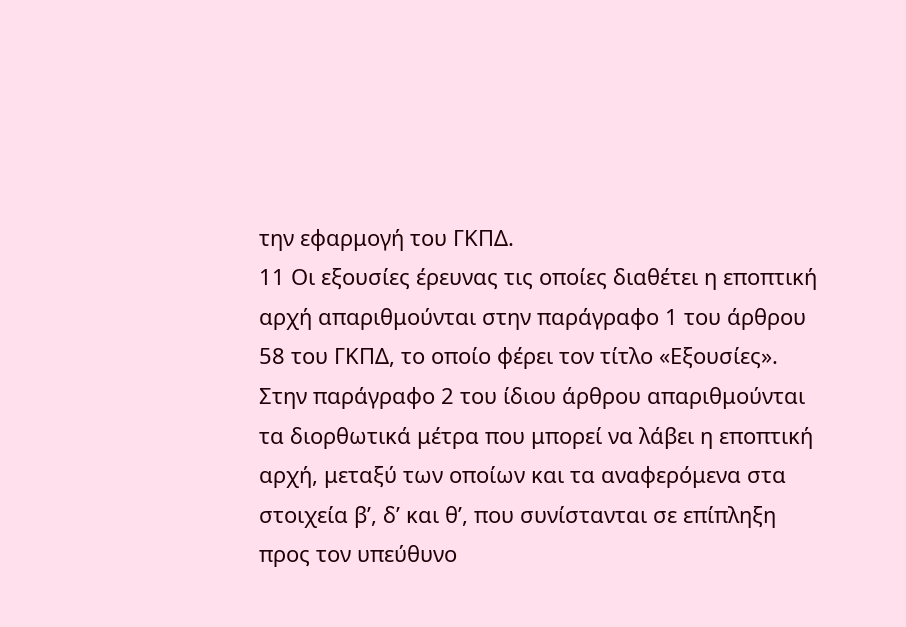την εφαρμογή του ΓΚΠΔ.
11 Οι εξουσίες έρευνας τις οποίες διαθέτει η εποπτική αρχή απαριθμούνται στην παράγραφο 1 του άρθρου 58 του ΓΚΠΔ, το οποίο φέρει τον τίτλο «Εξουσίες». Στην παράγραφο 2 του ίδιου άρθρου απαριθμούνται τα διορθωτικά μέτρα που μπορεί να λάβει η εποπτική αρχή, μεταξύ των οποίων και τα αναφερόμενα στα στοιχεία βʹ, δʹ και θʹ, που συνίστανται σε επίπληξη προς τον υπεύθυνο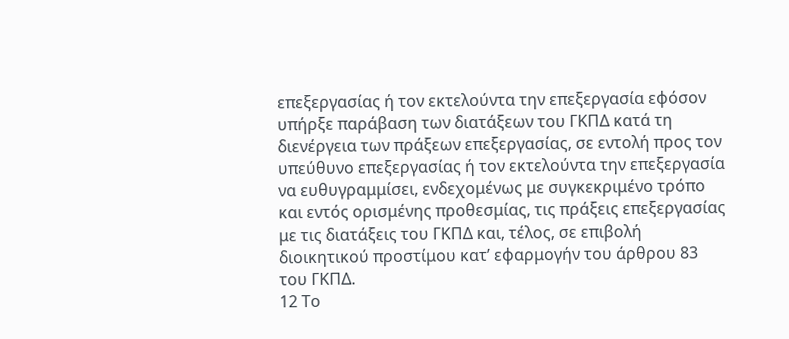επεξεργασίας ή τον εκτελούντα την επεξεργασία εφόσον υπήρξε παράβαση των διατάξεων του ΓΚΠΔ κατά τη διενέργεια των πράξεων επεξεργασίας, σε εντολή προς τον υπεύθυνο επεξεργασίας ή τον εκτελούντα την επεξεργασία να ευθυγραμμίσει, ενδεχομένως με συγκεκριμένο τρόπο και εντός ορισμένης προθεσμίας, τις πράξεις επεξεργασίας με τις διατάξεις του ΓΚΠΔ και, τέλος, σε επιβολή διοικητικού προστίμου κατ’ εφαρμογήν του άρθρου 83 του ΓΚΠΔ.
12 Το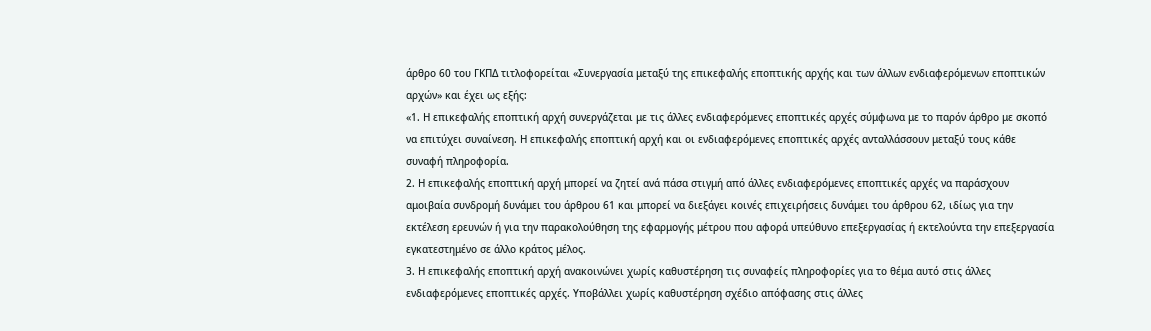άρθρο 60 του ΓΚΠΔ τιτλοφορείται «Συνεργασία μεταξύ της επικεφαλής εποπτικής αρχής και των άλλων ενδιαφερόμενων εποπτικών αρχών» και έχει ως εξής:
«1. Η επικεφαλής εποπτική αρχή συνεργάζεται με τις άλλες ενδιαφερόμενες εποπτικές αρχές σύμφωνα με το παρόν άρθρο με σκοπό να επιτύχει συναίνεση. Η επικεφαλής εποπτική αρχή και οι ενδιαφερόμενες εποπτικές αρχές ανταλλάσσουν μεταξύ τους κάθε συναφή πληροφορία.
2. Η επικεφαλής εποπτική αρχή μπορεί να ζητεί ανά πάσα στιγμή από άλλες ενδιαφερόμενες εποπτικές αρχές να παράσχουν αμοιβαία συνδρομή δυνάμει του άρθρου 61 και μπορεί να διεξάγει κοινές επιχειρήσεις δυνάμει του άρθρου 62, ιδίως για την εκτέλεση ερευνών ή για την παρακολούθηση της εφαρμογής μέτρου που αφορά υπεύθυνο επεξεργασίας ή εκτελούντα την επεξεργασία εγκατεστημένο σε άλλο κράτος μέλος.
3. Η επικεφαλής εποπτική αρχή ανακοινώνει χωρίς καθυστέρηση τις συναφείς πληροφορίες για το θέμα αυτό στις άλλες ενδιαφερόμενες εποπτικές αρχές. Υποβάλλει χωρίς καθυστέρηση σχέδιο απόφασης στις άλλες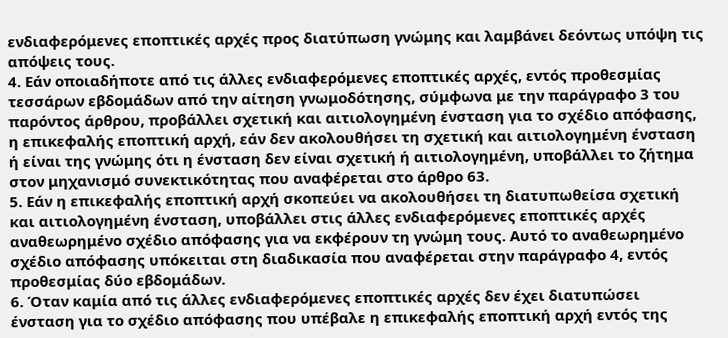ενδιαφερόμενες εποπτικές αρχές προς διατύπωση γνώμης και λαμβάνει δεόντως υπόψη τις απόψεις τους.
4. Εάν οποιαδήποτε από τις άλλες ενδιαφερόμενες εποπτικές αρχές, εντός προθεσμίας τεσσάρων εβδομάδων από την αίτηση γνωμοδότησης, σύμφωνα με την παράγραφο 3 του παρόντος άρθρου, προβάλλει σχετική και αιτιολογημένη ένσταση για το σχέδιο απόφασης, η επικεφαλής εποπτική αρχή, εάν δεν ακολουθήσει τη σχετική και αιτιολογημένη ένσταση ή είναι της γνώμης ότι η ένσταση δεν είναι σχετική ή αιτιολογημένη, υποβάλλει το ζήτημα στον μηχανισμό συνεκτικότητας που αναφέρεται στο άρθρο 63.
5. Εάν η επικεφαλής εποπτική αρχή σκοπεύει να ακολουθήσει τη διατυπωθείσα σχετική και αιτιολογημένη ένσταση, υποβάλλει στις άλλες ενδιαφερόμενες εποπτικές αρχές αναθεωρημένο σχέδιο απόφασης για να εκφέρουν τη γνώμη τους. Αυτό το αναθεωρημένο σχέδιο απόφασης υπόκειται στη διαδικασία που αναφέρεται στην παράγραφο 4, εντός προθεσμίας δύο εβδομάδων.
6. Όταν καμία από τις άλλες ενδιαφερόμενες εποπτικές αρχές δεν έχει διατυπώσει ένσταση για το σχέδιο απόφασης που υπέβαλε η επικεφαλής εποπτική αρχή εντός της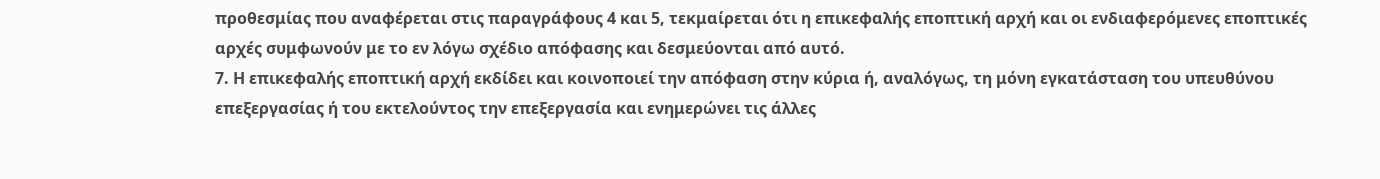προθεσμίας που αναφέρεται στις παραγράφους 4 και 5, τεκμαίρεται ότι η επικεφαλής εποπτική αρχή και οι ενδιαφερόμενες εποπτικές αρχές συμφωνούν με το εν λόγω σχέδιο απόφασης και δεσμεύονται από αυτό.
7. Η επικεφαλής εποπτική αρχή εκδίδει και κοινοποιεί την απόφαση στην κύρια ή, αναλόγως, τη μόνη εγκατάσταση του υπευθύνου επεξεργασίας ή του εκτελούντος την επεξεργασία και ενημερώνει τις άλλες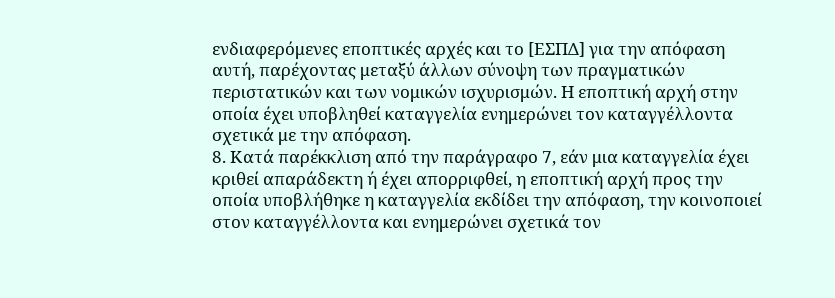ενδιαφερόμενες εποπτικές αρχές και το [ΕΣΠΔ] για την απόφαση αυτή, παρέχοντας μεταξύ άλλων σύνοψη των πραγματικών περιστατικών και των νομικών ισχυρισμών. Η εποπτική αρχή στην οποία έχει υποβληθεί καταγγελία ενημερώνει τον καταγγέλλοντα σχετικά με την απόφαση.
8. Κατά παρέκκλιση από την παράγραφο 7, εάν μια καταγγελία έχει κριθεί απαράδεκτη ή έχει απορριφθεί, η εποπτική αρχή προς την οποία υποβλήθηκε η καταγγελία εκδίδει την απόφαση, την κοινοποιεί στον καταγγέλλοντα και ενημερώνει σχετικά τον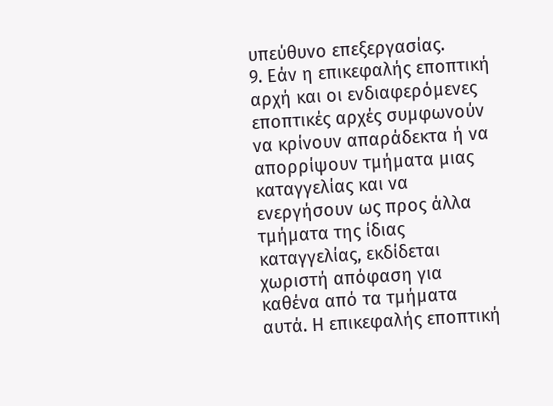υπεύθυνο επεξεργασίας.
9. Εάν η επικεφαλής εποπτική αρχή και οι ενδιαφερόμενες εποπτικές αρχές συμφωνούν να κρίνουν απαράδεκτα ή να απορρίψουν τμήματα μιας καταγγελίας και να ενεργήσουν ως προς άλλα τμήματα της ίδιας καταγγελίας, εκδίδεται χωριστή απόφαση για καθένα από τα τμήματα αυτά. Η επικεφαλής εποπτική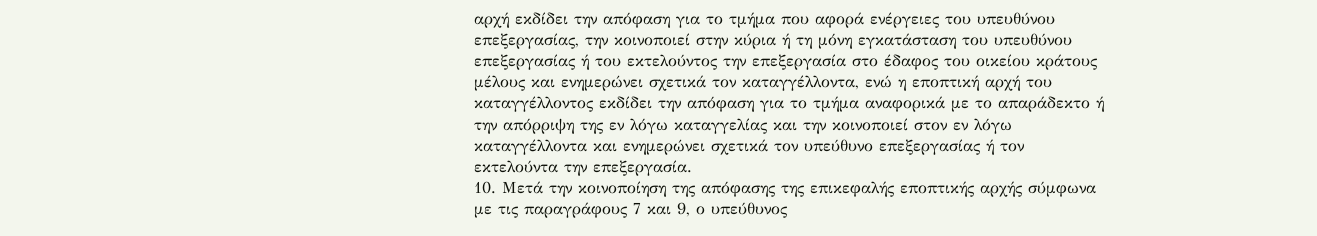αρχή εκδίδει την απόφαση για το τμήμα που αφορά ενέργειες του υπευθύνου επεξεργασίας, την κοινοποιεί στην κύρια ή τη μόνη εγκατάσταση του υπευθύνου επεξεργασίας ή του εκτελούντος την επεξεργασία στο έδαφος του οικείου κράτους μέλους και ενημερώνει σχετικά τον καταγγέλλοντα, ενώ η εποπτική αρχή του καταγγέλλοντος εκδίδει την απόφαση για το τμήμα αναφορικά με το απαράδεκτο ή την απόρριψη της εν λόγω καταγγελίας και την κοινοποιεί στον εν λόγω καταγγέλλοντα και ενημερώνει σχετικά τον υπεύθυνο επεξεργασίας ή τον εκτελούντα την επεξεργασία.
10. Μετά την κοινοποίηση της απόφασης της επικεφαλής εποπτικής αρχής σύμφωνα με τις παραγράφους 7 και 9, ο υπεύθυνος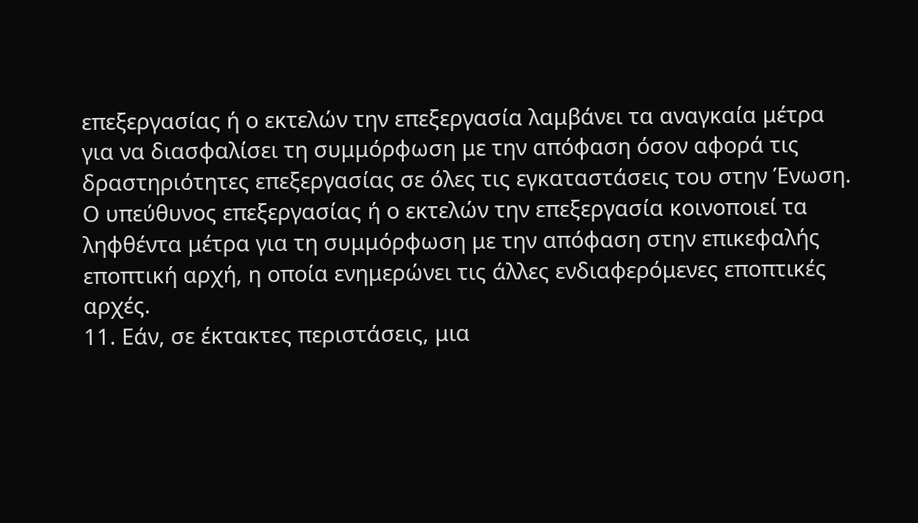επεξεργασίας ή ο εκτελών την επεξεργασία λαμβάνει τα αναγκαία μέτρα για να διασφαλίσει τη συμμόρφωση με την απόφαση όσον αφορά τις δραστηριότητες επεξεργασίας σε όλες τις εγκαταστάσεις του στην Ένωση. Ο υπεύθυνος επεξεργασίας ή ο εκτελών την επεξεργασία κοινοποιεί τα ληφθέντα μέτρα για τη συμμόρφωση με την απόφαση στην επικεφαλής εποπτική αρχή, η οποία ενημερώνει τις άλλες ενδιαφερόμενες εποπτικές αρχές.
11. Εάν, σε έκτακτες περιστάσεις, μια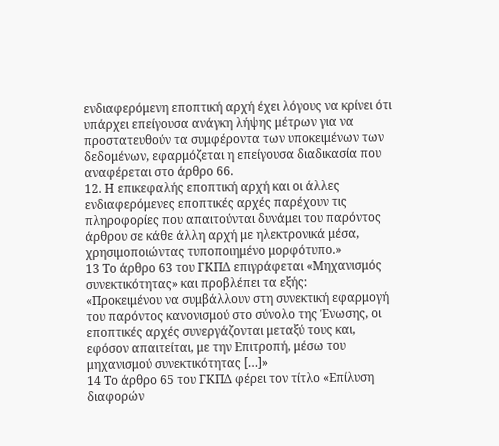ενδιαφερόμενη εποπτική αρχή έχει λόγους να κρίνει ότι υπάρχει επείγουσα ανάγκη λήψης μέτρων για να προστατευθούν τα συμφέροντα των υποκειμένων των δεδομένων, εφαρμόζεται η επείγουσα διαδικασία που αναφέρεται στο άρθρο 66.
12. Η επικεφαλής εποπτική αρχή και οι άλλες ενδιαφερόμενες εποπτικές αρχές παρέχουν τις πληροφορίες που απαιτούνται δυνάμει του παρόντος άρθρου σε κάθε άλλη αρχή με ηλεκτρονικά μέσα, χρησιμοποιώντας τυποποιημένο μορφότυπο.»
13 Το άρθρο 63 του ΓΚΠΔ επιγράφεται «Μηχανισμός συνεκτικότητας» και προβλέπει τα εξής:
«Προκειμένου να συμβάλλουν στη συνεκτική εφαρμογή του παρόντος κανονισμού στο σύνολο της Ένωσης, οι εποπτικές αρχές συνεργάζονται μεταξύ τους και, εφόσον απαιτείται, με την Επιτροπή, μέσω του μηχανισμού συνεκτικότητας […]»
14 Το άρθρο 65 του ΓΚΠΔ φέρει τον τίτλο «Επίλυση διαφορών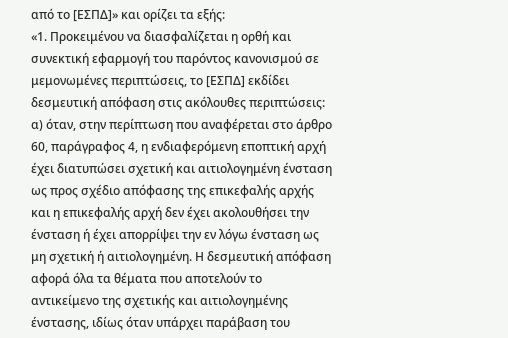από το [ΕΣΠΔ]» και ορίζει τα εξής:
«1. Προκειμένου να διασφαλίζεται η ορθή και συνεκτική εφαρμογή του παρόντος κανονισμού σε μεμονωμένες περιπτώσεις, το [ΕΣΠΔ] εκδίδει δεσμευτική απόφαση στις ακόλουθες περιπτώσεις:
α) όταν, στην περίπτωση που αναφέρεται στο άρθρο 60, παράγραφος 4, η ενδιαφερόμενη εποπτική αρχή έχει διατυπώσει σχετική και αιτιολογημένη ένσταση ως προς σχέδιο απόφασης της επικεφαλής αρχής και η επικεφαλής αρχή δεν έχει ακολουθήσει την ένσταση ή έχει απορρίψει την εν λόγω ένσταση ως μη σχετική ή αιτιολογημένη. Η δεσμευτική απόφαση αφορά όλα τα θέματα που αποτελούν το αντικείμενο της σχετικής και αιτιολογημένης ένστασης, ιδίως όταν υπάρχει παράβαση του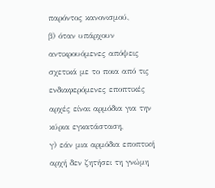παρόντος κανονισμού,
β) όταν υπάρχουν αντικρουόμενες απόψεις σχετικά με το ποια από τις ενδιαφερόμενες εποπτικές αρχές είναι αρμόδια για την κύρια εγκατάσταση,
γ) εάν μια αρμόδια εποπτική αρχή δεν ζητήσει τη γνώμη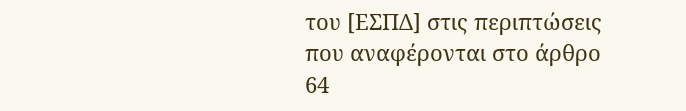του [ΕΣΠΔ] στις περιπτώσεις που αναφέρονται στο άρθρο 64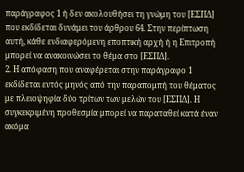παράγραφος 1 ή δεν ακολουθήσει τη γνώμη του [ΕΣΠΔ] που εκδίδεται δυνάμει του άρθρου 64. Στην περίπτωση αυτή, κάθε ενδιαφερόμενη εποπτική αρχή ή η Επιτροπή μπορεί να ανακοινώσει το θέμα στο [ΕΣΠΔ].
2. Η απόφαση που αναφέρεται στην παράγραφο 1 εκδίδεται εντός μηνός από την παραπομπή του θέματος με πλειοψηφία δύο τρίτων των μελών του [ΕΣΠΔ]. Η συγκεκριμένη προθεσμία μπορεί να παραταθεί κατά έναν ακόμα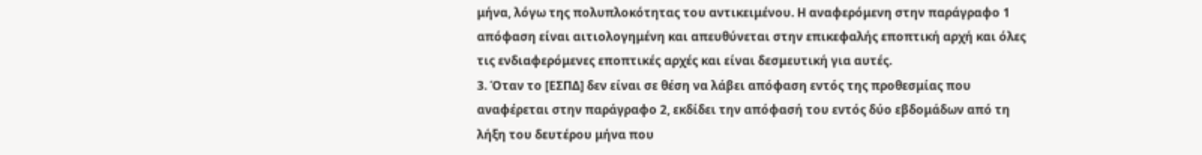μήνα, λόγω της πολυπλοκότητας του αντικειμένου. Η αναφερόμενη στην παράγραφο 1 απόφαση είναι αιτιολογημένη και απευθύνεται στην επικεφαλής εποπτική αρχή και όλες τις ενδιαφερόμενες εποπτικές αρχές και είναι δεσμευτική για αυτές.
3. Όταν το [ΕΣΠΔ] δεν είναι σε θέση να λάβει απόφαση εντός της προθεσμίας που αναφέρεται στην παράγραφο 2, εκδίδει την απόφασή του εντός δύο εβδομάδων από τη λήξη του δευτέρου μήνα που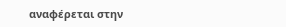αναφέρεται στην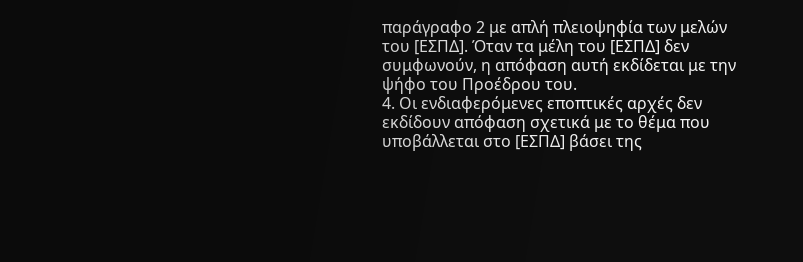παράγραφο 2 με απλή πλειοψηφία των μελών του [ΕΣΠΔ]. Όταν τα μέλη του [ΕΣΠΔ] δεν συμφωνούν, η απόφαση αυτή εκδίδεται με την ψήφο του Προέδρου του.
4. Οι ενδιαφερόμενες εποπτικές αρχές δεν εκδίδουν απόφαση σχετικά με το θέμα που υποβάλλεται στο [ΕΣΠΔ] βάσει της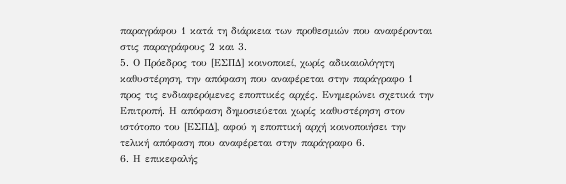παραγράφου 1 κατά τη διάρκεια των προθεσμιών που αναφέρονται στις παραγράφους 2 και 3.
5. Ο Πρόεδρος του [ΕΣΠΔ] κοινοποιεί, χωρίς αδικαιολόγητη καθυστέρηση, την απόφαση που αναφέρεται στην παράγραφο 1 προς τις ενδιαφερόμενες εποπτικές αρχές. Ενημερώνει σχετικά την Επιτροπή. Η απόφαση δημοσιεύεται χωρίς καθυστέρηση στον ιστότοπο του [ΕΣΠΔ], αφού η εποπτική αρχή κοινοποιήσει την τελική απόφαση που αναφέρεται στην παράγραφο 6.
6. Η επικεφαλής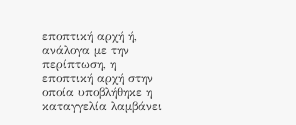εποπτική αρχή ή, ανάλογα με την περίπτωση, η εποπτική αρχή στην οποία υποβλήθηκε η καταγγελία λαμβάνει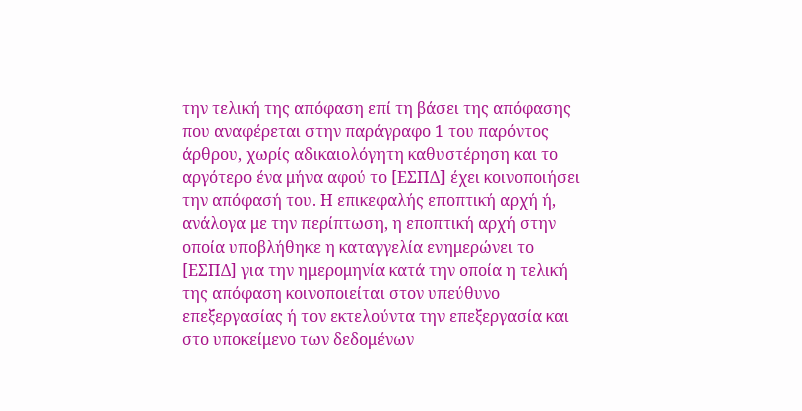την τελική της απόφαση επί τη βάσει της απόφασης που αναφέρεται στην παράγραφο 1 του παρόντος άρθρου, χωρίς αδικαιολόγητη καθυστέρηση και το αργότερο ένα μήνα αφού το [ΕΣΠΔ] έχει κοινοποιήσει την απόφασή του. Η επικεφαλής εποπτική αρχή ή, ανάλογα με την περίπτωση, η εποπτική αρχή στην οποία υποβλήθηκε η καταγγελία ενημερώνει το [ΕΣΠΔ] για την ημερομηνία κατά την οποία η τελική της απόφαση κοινοποιείται στον υπεύθυνο επεξεργασίας ή τον εκτελούντα την επεξεργασία και στο υποκείμενο των δεδομένων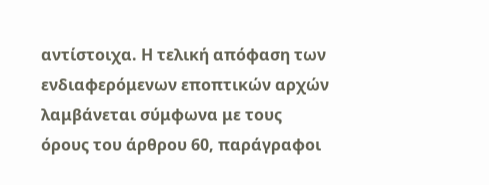αντίστοιχα. Η τελική απόφαση των ενδιαφερόμενων εποπτικών αρχών λαμβάνεται σύμφωνα με τους όρους του άρθρου 60, παράγραφοι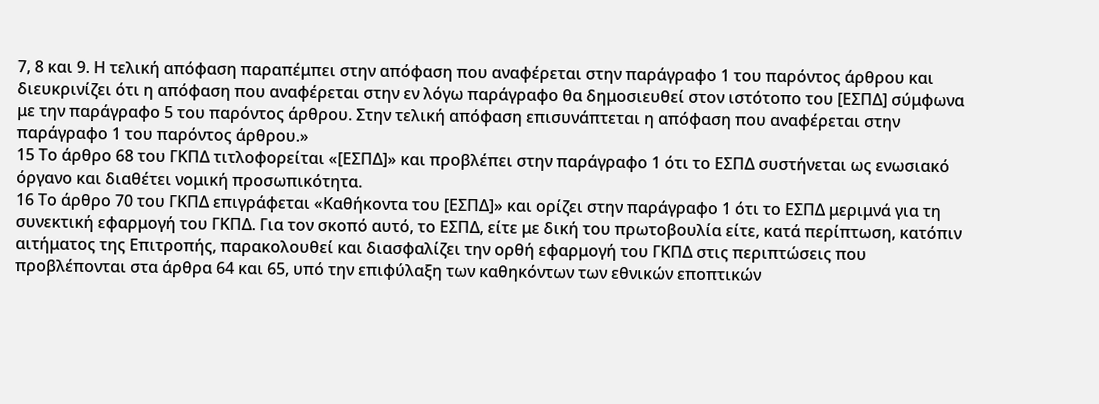7, 8 και 9. Η τελική απόφαση παραπέμπει στην απόφαση που αναφέρεται στην παράγραφο 1 του παρόντος άρθρου και διευκρινίζει ότι η απόφαση που αναφέρεται στην εν λόγω παράγραφο θα δημοσιευθεί στον ιστότοπο του [ΕΣΠΔ] σύμφωνα με την παράγραφο 5 του παρόντος άρθρου. Στην τελική απόφαση επισυνάπτεται η απόφαση που αναφέρεται στην παράγραφο 1 του παρόντος άρθρου.»
15 Το άρθρο 68 του ΓΚΠΔ τιτλοφορείται «[ΕΣΠΔ]» και προβλέπει στην παράγραφο 1 ότι το ΕΣΠΔ συστήνεται ως ενωσιακό όργανο και διαθέτει νομική προσωπικότητα.
16 Το άρθρο 70 του ΓΚΠΔ επιγράφεται «Καθήκοντα του [ΕΣΠΔ]» και ορίζει στην παράγραφο 1 ότι το ΕΣΠΔ μεριμνά για τη συνεκτική εφαρμογή του ΓΚΠΔ. Για τον σκοπό αυτό, το ΕΣΠΔ, είτε με δική του πρωτοβουλία είτε, κατά περίπτωση, κατόπιν αιτήματος της Επιτροπής, παρακολουθεί και διασφαλίζει την ορθή εφαρμογή του ΓΚΠΔ στις περιπτώσεις που προβλέπονται στα άρθρα 64 και 65, υπό την επιφύλαξη των καθηκόντων των εθνικών εποπτικών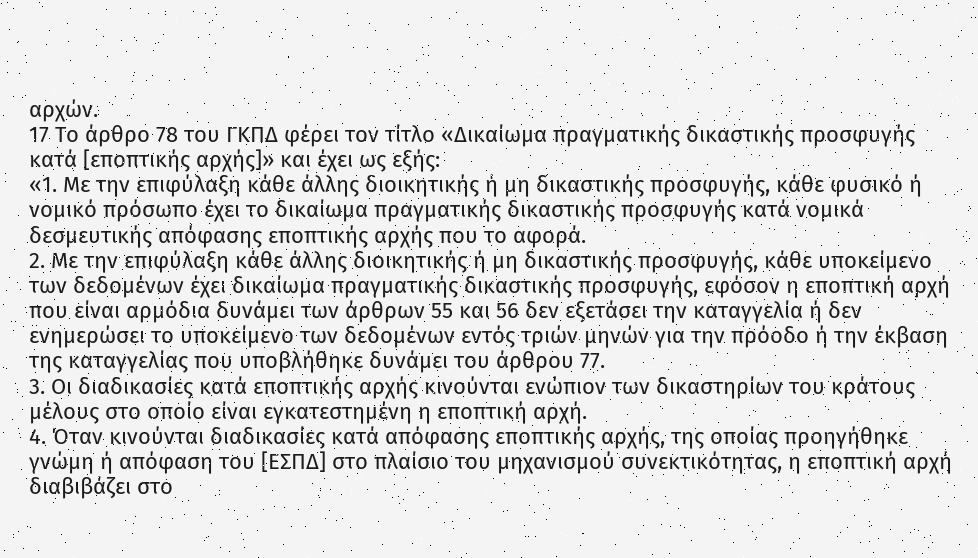αρχών.
17 Το άρθρο 78 του ΓΚΠΔ φέρει τον τίτλο «Δικαίωμα πραγματικής δικαστικής προσφυγής κατά [εποπτικής αρχής]» και έχει ως εξής:
«1. Με την επιφύλαξη κάθε άλλης διοικητικής ή μη δικαστικής προσφυγής, κάθε φυσικό ή νομικό πρόσωπο έχει το δικαίωμα πραγματικής δικαστικής προσφυγής κατά νομικά δεσμευτικής απόφασης εποπτικής αρχής που το αφορά.
2. Με την επιφύλαξη κάθε άλλης διοικητικής ή μη δικαστικής προσφυγής, κάθε υποκείμενο των δεδομένων έχει δικαίωμα πραγματικής δικαστικής προσφυγής, εφόσον η εποπτική αρχή που είναι αρμόδια δυνάμει των άρθρων 55 και 56 δεν εξετάσει την καταγγελία ή δεν ενημερώσει το υποκείμενο των δεδομένων εντός τριών μηνών για την πρόοδο ή την έκβαση της καταγγελίας που υποβλήθηκε δυνάμει του άρθρου 77.
3. Οι διαδικασίες κατά εποπτικής αρχής κινούνται ενώπιον των δικαστηρίων του κράτους μέλους στο οποίο είναι εγκατεστημένη η εποπτική αρχή.
4. Όταν κινούνται διαδικασίες κατά απόφασης εποπτικής αρχής, της οποίας προηγήθηκε γνώμη ή απόφαση του [ΕΣΠΔ] στο πλαίσιο του μηχανισμού συνεκτικότητας, η εποπτική αρχή διαβιβάζει στο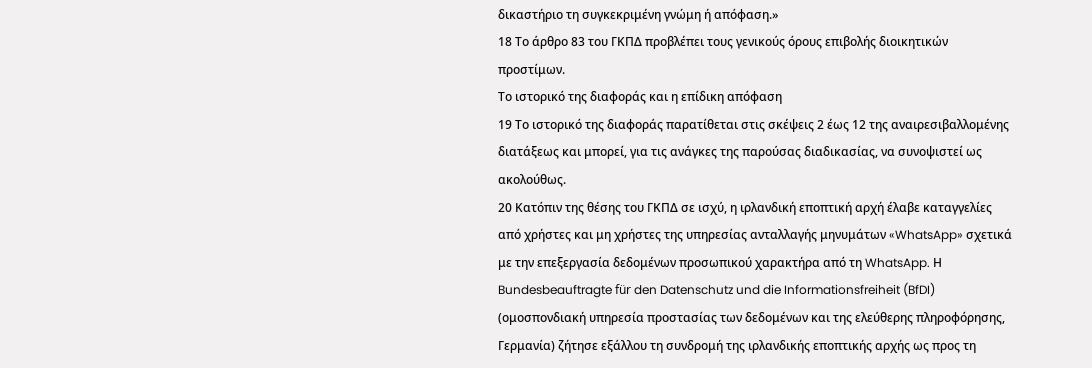δικαστήριο τη συγκεκριμένη γνώμη ή απόφαση.»
18 Το άρθρο 83 του ΓΚΠΔ προβλέπει τους γενικούς όρους επιβολής διοικητικών προστίμων.
Το ιστορικό της διαφοράς και η επίδικη απόφαση
19 Το ιστορικό της διαφοράς παρατίθεται στις σκέψεις 2 έως 12 της αναιρεσιβαλλομένης διατάξεως και μπορεί, για τις ανάγκες της παρούσας διαδικασίας, να συνοψιστεί ως ακολούθως.
20 Κατόπιν της θέσης του ΓΚΠΔ σε ισχύ, η ιρλανδική εποπτική αρχή έλαβε καταγγελίες από χρήστες και μη χρήστες της υπηρεσίας ανταλλαγής μηνυμάτων «WhatsApp» σχετικά με την επεξεργασία δεδομένων προσωπικού χαρακτήρα από τη WhatsApp. Η Bundesbeauftragte für den Datenschutz und die Informationsfreiheit (BfDI) (ομοσπονδιακή υπηρεσία προστασίας των δεδομένων και της ελεύθερης πληροφόρησης, Γερμανία) ζήτησε εξάλλου τη συνδρομή της ιρλανδικής εποπτικής αρχής ως προς τη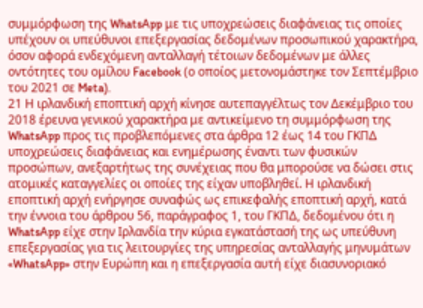συμμόρφωση της WhatsApp με τις υποχρεώσεις διαφάνειας τις οποίες υπέχουν οι υπεύθυνοι επεξεργασίας δεδομένων προσωπικού χαρακτήρα, όσον αφορά ενδεχόμενη ανταλλαγή τέτοιων δεδομένων με άλλες οντότητες του ομίλου Facebook (ο οποίος μετονομάστηκε τον Σεπτέμβριο του 2021 σε Meta).
21 Η ιρλανδική εποπτική αρχή κίνησε αυτεπαγγέλτως τον Δεκέμβριο του 2018 έρευνα γενικού χαρακτήρα με αντικείμενο τη συμμόρφωση της WhatsApp προς τις προβλεπόμενες στα άρθρα 12 έως 14 του ΓΚΠΔ υποχρεώσεις διαφάνειας και ενημέρωσης έναντι των φυσικών προσώπων, ανεξαρτήτως της συνέχειας που θα μπορούσε να δώσει στις ατομικές καταγγελίες οι οποίες της είχαν υποβληθεί. Η ιρλανδική εποπτική αρχή ενήργησε συναφώς ως επικεφαλής εποπτική αρχή, κατά την έννοια του άρθρου 56, παράγραφος 1, του ΓΚΠΔ, δεδομένου ότι η WhatsApp είχε στην Ιρλανδία την κύρια εγκατάστασή της ως υπεύθυνη επεξεργασίας για τις λειτουργίες της υπηρεσίας ανταλλαγής μηνυμάτων «WhatsApp» στην Ευρώπη και η επεξεργασία αυτή είχε διασυνοριακό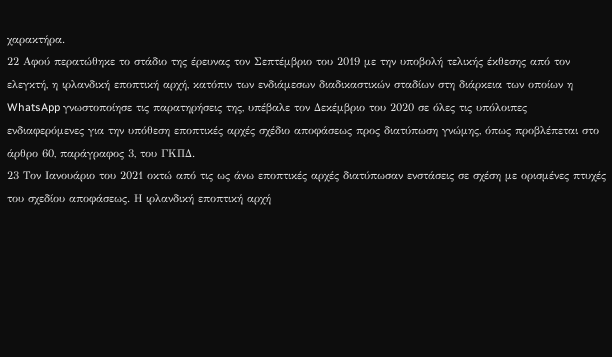χαρακτήρα.
22 Αφού περατώθηκε το στάδιο της έρευνας τον Σεπτέμβριο του 2019 με την υποβολή τελικής έκθεσης από τον ελεγκτή, η ιρλανδική εποπτική αρχή, κατόπιν των ενδιάμεσων διαδικαστικών σταδίων στη διάρκεια των οποίων η WhatsApp γνωστοποίησε τις παρατηρήσεις της, υπέβαλε τον Δεκέμβριο του 2020 σε όλες τις υπόλοιπες ενδιαφερόμενες για την υπόθεση εποπτικές αρχές σχέδιο αποφάσεως προς διατύπωση γνώμης, όπως προβλέπεται στο άρθρο 60, παράγραφος 3, του ΓΚΠΔ.
23 Τον Ιανουάριο του 2021 οκτώ από τις ως άνω εποπτικές αρχές διατύπωσαν ενστάσεις σε σχέση με ορισμένες πτυχές του σχεδίου αποφάσεως. Η ιρλανδική εποπτική αρχή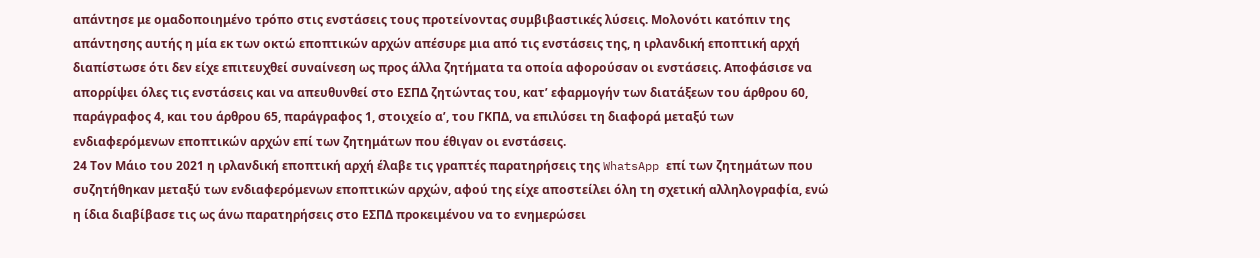απάντησε με ομαδοποιημένο τρόπο στις ενστάσεις τους προτείνοντας συμβιβαστικές λύσεις. Μολονότι κατόπιν της απάντησης αυτής η μία εκ των οκτώ εποπτικών αρχών απέσυρε μια από τις ενστάσεις της, η ιρλανδική εποπτική αρχή διαπίστωσε ότι δεν είχε επιτευχθεί συναίνεση ως προς άλλα ζητήματα τα οποία αφορούσαν οι ενστάσεις. Αποφάσισε να απορρίψει όλες τις ενστάσεις και να απευθυνθεί στο ΕΣΠΔ ζητώντας του, κατ’ εφαρμογήν των διατάξεων του άρθρου 60, παράγραφος 4, και του άρθρου 65, παράγραφος 1, στοιχείο αʹ, του ΓΚΠΔ, να επιλύσει τη διαφορά μεταξύ των ενδιαφερόμενων εποπτικών αρχών επί των ζητημάτων που έθιγαν οι ενστάσεις.
24 Τον Μάιο του 2021 η ιρλανδική εποπτική αρχή έλαβε τις γραπτές παρατηρήσεις της WhatsApp επί των ζητημάτων που συζητήθηκαν μεταξύ των ενδιαφερόμενων εποπτικών αρχών, αφού της είχε αποστείλει όλη τη σχετική αλληλογραφία, ενώ η ίδια διαβίβασε τις ως άνω παρατηρήσεις στο ΕΣΠΔ προκειμένου να το ενημερώσει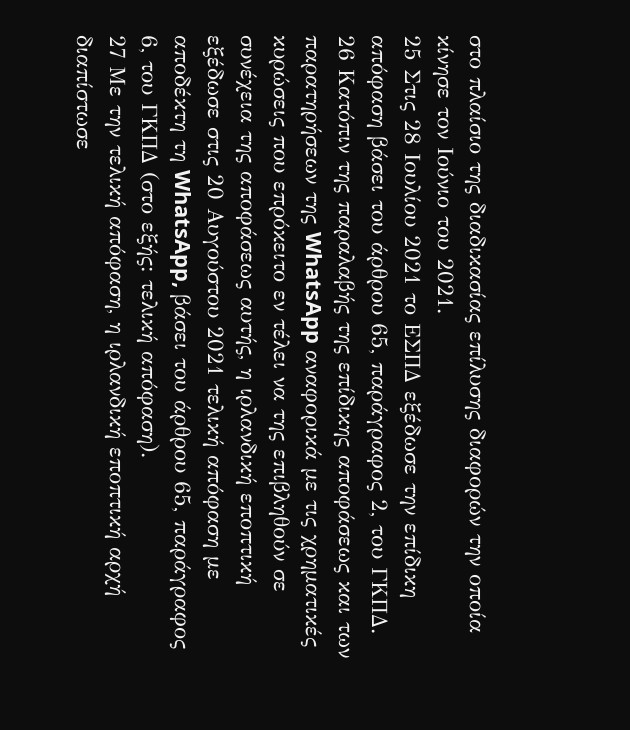στο πλαίσιο της διαδικασίας επίλυσης διαφορών την οποία κίνησε τον Ιούνιο του 2021.
25 Στις 28 Ιουλίου 2021 το ΕΣΠΔ εξέδωσε την επίδικη απόφαση βάσει του άρθρου 65, παράγραφος 2, του ΓΚΠΔ.
26 Κατόπιν της παραλαβής της επίδικης αποφάσεως και των παρατηρήσεων της WhatsApp αναφορικά με τις χρηματικές κυρώσεις που επρόκειτο εν τέλει να της επιβληθούν σε συνέχεια της αποφάσεως αυτής, η ιρλανδική εποπτική εξέδωσε στις 20 Αυγούστου 2021 τελική απόφαση με αποδέκτη τη WhatsApp, βάσει του άρθρου 65, παράγραφος 6, του ΓΚΠΔ (στο εξής: τελική απόφαση).
27 Με την τελική απόφαση, η ιρλανδική εποπτική αρχή διαπίστωσε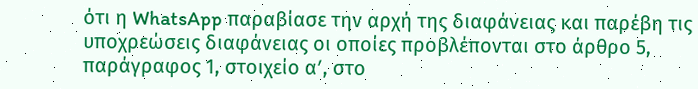ότι η WhatsApp παραβίασε την αρχή της διαφάνειας και παρέβη τις υποχρεώσεις διαφάνειας οι οποίες προβλέπονται στο άρθρο 5, παράγραφος 1, στοιχείο αʹ, στο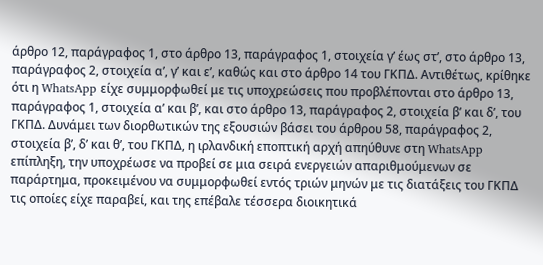άρθρο 12, παράγραφος 1, στο άρθρο 13, παράγραφος 1, στοιχεία γʹ έως στʹ, στο άρθρο 13, παράγραφος 2, στοιχεία αʹ, γʹ και εʹ, καθώς και στο άρθρο 14 του ΓΚΠΔ. Αντιθέτως, κρίθηκε ότι η WhatsApp είχε συμμορφωθεί με τις υποχρεώσεις που προβλέπονται στο άρθρο 13, παράγραφος 1, στοιχεία αʹ και βʹ, και στο άρθρο 13, παράγραφος 2, στοιχεία βʹ και δʹ, του ΓΚΠΔ. Δυνάμει των διορθωτικών της εξουσιών βάσει του άρθρου 58, παράγραφος 2, στοιχεία βʹ, δʹ και θʹ, του ΓΚΠΔ, η ιρλανδική εποπτική αρχή απηύθυνε στη WhatsApp επίπληξη, την υποχρέωσε να προβεί σε μια σειρά ενεργειών απαριθμούμενων σε παράρτημα, προκειμένου να συμμορφωθεί εντός τριών μηνών με τις διατάξεις του ΓΚΠΔ τις οποίες είχε παραβεί, και της επέβαλε τέσσερα διοικητικά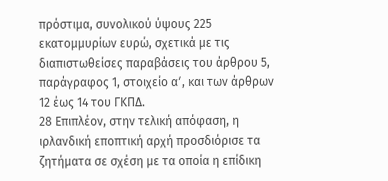πρόστιμα, συνολικού ύψους 225 εκατομμυρίων ευρώ, σχετικά με τις διαπιστωθείσες παραβάσεις του άρθρου 5, παράγραφος 1, στοιχείο αʹ, και των άρθρων 12 έως 14 του ΓΚΠΔ.
28 Επιπλέον, στην τελική απόφαση, η ιρλανδική εποπτική αρχή προσδιόρισε τα ζητήματα σε σχέση με τα οποία η επίδικη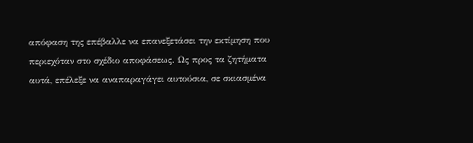απόφαση της επέβαλλε να επανεξετάσει την εκτίμηση που περιεχόταν στο σχέδιο αποφάσεως. Ως προς τα ζητήματα αυτά, επέλεξε να αναπαραγάγει αυτούσια, σε σκιασμένα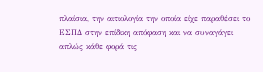πλαίσια, την αιτιολογία την οποία είχε παραθέσει το ΕΣΠΔ στην επίδικη απόφαση και να συναγάγει απλώς κάθε φορά τις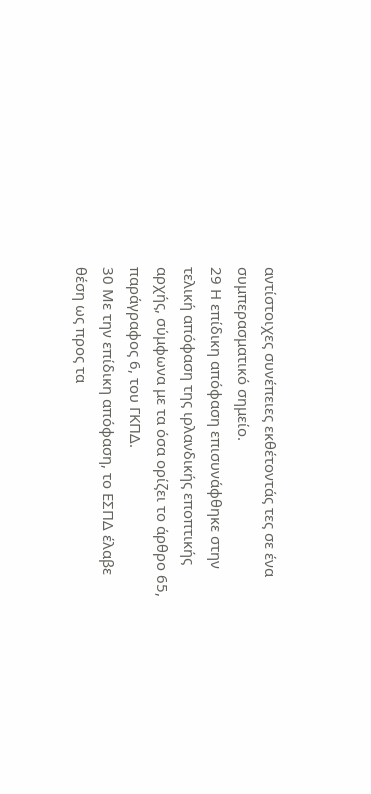αντίστοιχες συνέπειες εκθέτοντάς τες σε ένα συμπερασματικό σημείο.
29 Η επίδικη απόφαση επισυνάφθηκε στην τελική απόφαση της ιρλανδικής εποπτικής αρχής, σύμφωνα με τα όσα ορίζει το άρθρο 65, παράγραφος 6, του ΓΚΠΔ.
30 Με την επίδικη απόφαση, το ΕΣΠΔ έλαβε θέση ως προς τα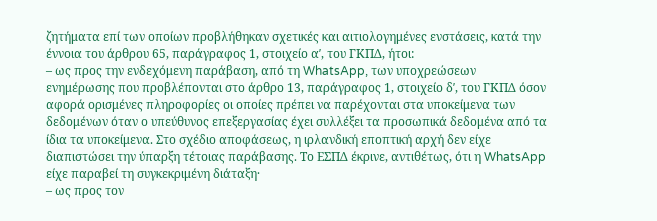ζητήματα επί των οποίων προβλήθηκαν σχετικές και αιτιολογημένες ενστάσεις, κατά την έννοια του άρθρου 65, παράγραφος 1, στοιχείο αʹ, του ΓΚΠΔ, ήτοι:
– ως προς την ενδεχόμενη παράβαση, από τη WhatsApp, των υποχρεώσεων ενημέρωσης που προβλέπονται στο άρθρο 13, παράγραφος 1, στοιχείο δʹ, του ΓΚΠΔ όσον αφορά ορισμένες πληροφορίες οι οποίες πρέπει να παρέχονται στα υποκείμενα των δεδομένων όταν ο υπεύθυνος επεξεργασίας έχει συλλέξει τα προσωπικά δεδομένα από τα ίδια τα υποκείμενα. Στο σχέδιο αποφάσεως, η ιρλανδική εποπτική αρχή δεν είχε διαπιστώσει την ύπαρξη τέτοιας παράβασης. Το ΕΣΠΔ έκρινε, αντιθέτως, ότι η WhatsApp είχε παραβεί τη συγκεκριμένη διάταξη·
– ως προς τον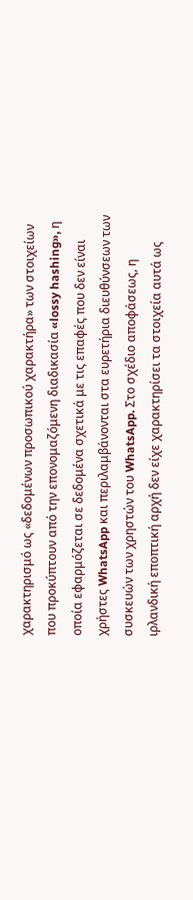χαρακτηρισμό ως «δεδομένων προσωπικού χαρακτήρα» των στοιχείων που προκύπτουν από την επονομαζόμενη διαδικασία «lossy hashing», η οποία εφαρμόζεται σε δεδομένα σχετικά με τις επαφές που δεν είναι χρήστες WhatsApp και περιλαμβάνονται στα ευρετήρια διευθύνσεων των συσκευών των χρηστών του WhatsApp. Στο σχέδιο αποφάσεως, η ιρλανδική εποπτική αρχή δεν είχε χαρακτηρίσει τα στοιχεία αυτά ως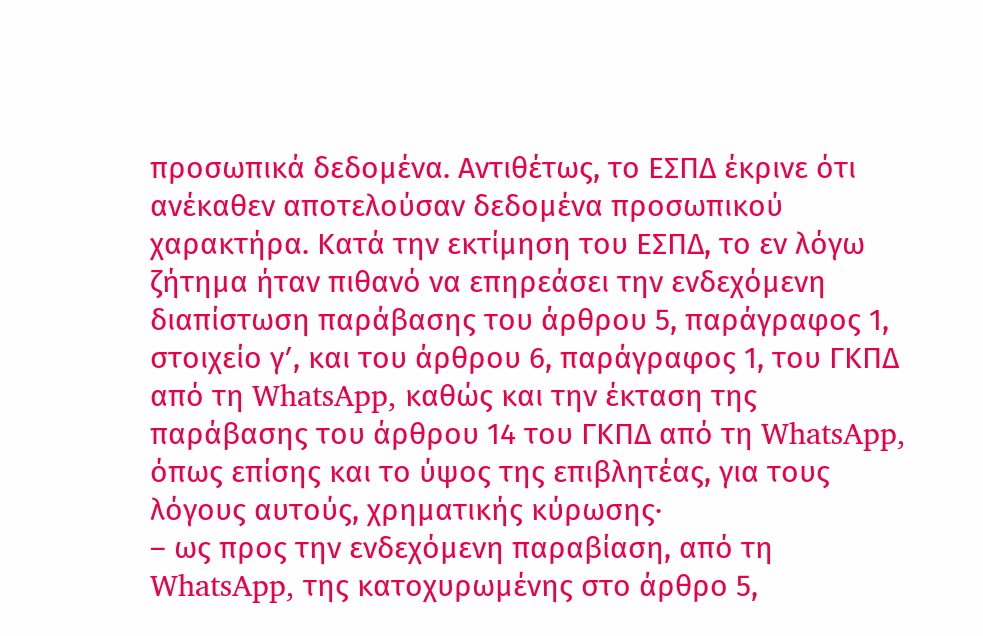προσωπικά δεδομένα. Αντιθέτως, το ΕΣΠΔ έκρινε ότι ανέκαθεν αποτελούσαν δεδομένα προσωπικού χαρακτήρα. Κατά την εκτίμηση του ΕΣΠΔ, το εν λόγω ζήτημα ήταν πιθανό να επηρεάσει την ενδεχόμενη διαπίστωση παράβασης του άρθρου 5, παράγραφος 1, στοιχείο γʹ, και του άρθρου 6, παράγραφος 1, του ΓΚΠΔ από τη WhatsApp, καθώς και την έκταση της παράβασης του άρθρου 14 του ΓΚΠΔ από τη WhatsApp, όπως επίσης και το ύψος της επιβλητέας, για τους λόγους αυτούς, χρηματικής κύρωσης·
– ως προς την ενδεχόμενη παραβίαση, από τη WhatsApp, της κατοχυρωμένης στο άρθρο 5,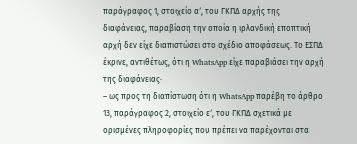παράγραφος 1, στοιχείο αʹ, του ΓΚΠΔ αρχής της διαφάνειας, παραβίαση την οποία η ιρλανδική εποπτική αρχή δεν είχε διαπιστώσει στο σχέδιο αποφάσεως. Το ΕΣΠΔ έκρινε, αντιθέτως, ότι η WhatsApp είχε παραβιάσει την αρχή της διαφάνειας·
– ως προς τη διαπίστωση ότι η WhatsApp παρέβη το άρθρο 13, παράγραφος 2, στοιχείο εʹ, του ΓΚΠΔ σχετικά με ορισμένες πληροφορίες που πρέπει να παρέχονται στα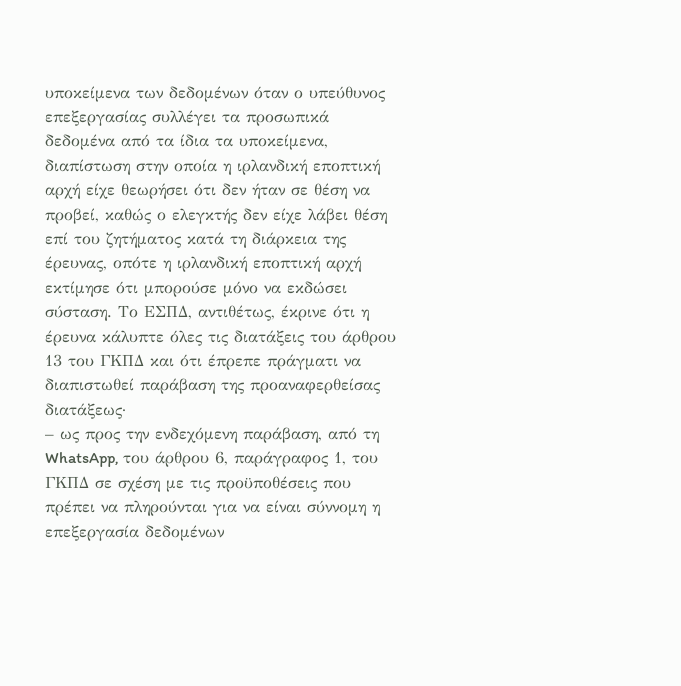υποκείμενα των δεδομένων όταν ο υπεύθυνος επεξεργασίας συλλέγει τα προσωπικά δεδομένα από τα ίδια τα υποκείμενα, διαπίστωση στην οποία η ιρλανδική εποπτική αρχή είχε θεωρήσει ότι δεν ήταν σε θέση να προβεί, καθώς ο ελεγκτής δεν είχε λάβει θέση επί του ζητήματος κατά τη διάρκεια της έρευνας, οπότε η ιρλανδική εποπτική αρχή εκτίμησε ότι μπορούσε μόνο να εκδώσει σύσταση. Το ΕΣΠΔ, αντιθέτως, έκρινε ότι η έρευνα κάλυπτε όλες τις διατάξεις του άρθρου 13 του ΓΚΠΔ και ότι έπρεπε πράγματι να διαπιστωθεί παράβαση της προαναφερθείσας διατάξεως·
– ως προς την ενδεχόμενη παράβαση, από τη WhatsApp, του άρθρου 6, παράγραφος 1, του ΓΚΠΔ σε σχέση με τις προϋποθέσεις που πρέπει να πληρούνται για να είναι σύννομη η επεξεργασία δεδομένων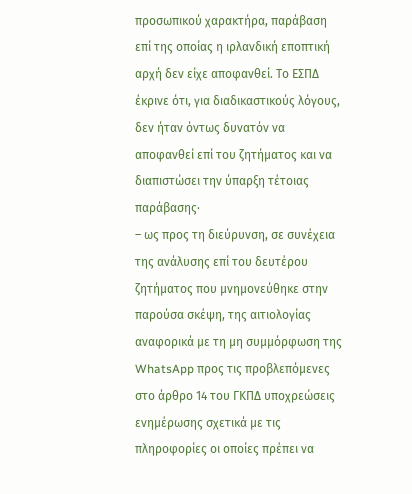προσωπικού χαρακτήρα, παράβαση επί της οποίας η ιρλανδική εποπτική αρχή δεν είχε αποφανθεί. Το ΕΣΠΔ έκρινε ότι, για διαδικαστικούς λόγους, δεν ήταν όντως δυνατόν να αποφανθεί επί του ζητήματος και να διαπιστώσει την ύπαρξη τέτοιας παράβασης·
– ως προς τη διεύρυνση, σε συνέχεια της ανάλυσης επί του δευτέρου ζητήματος που μνημονεύθηκε στην παρούσα σκέψη, της αιτιολογίας αναφορικά με τη μη συμμόρφωση της WhatsApp προς τις προβλεπόμενες στο άρθρο 14 του ΓΚΠΔ υποχρεώσεις ενημέρωσης σχετικά με τις πληροφορίες οι οποίες πρέπει να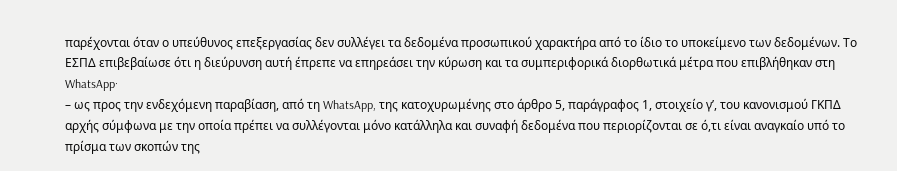παρέχονται όταν ο υπεύθυνος επεξεργασίας δεν συλλέγει τα δεδομένα προσωπικού χαρακτήρα από το ίδιο το υποκείμενο των δεδομένων. Το ΕΣΠΔ επιβεβαίωσε ότι η διεύρυνση αυτή έπρεπε να επηρεάσει την κύρωση και τα συμπεριφορικά διορθωτικά μέτρα που επιβλήθηκαν στη WhatsApp·
– ως προς την ενδεχόμενη παραβίαση, από τη WhatsApp, της κατοχυρωμένης στο άρθρο 5, παράγραφος 1, στοιχείο γʹ, του κανονισμού ΓΚΠΔ αρχής σύμφωνα με την οποία πρέπει να συλλέγονται μόνο κατάλληλα και συναφή δεδομένα που περιορίζονται σε ό,τι είναι αναγκαίο υπό το πρίσμα των σκοπών της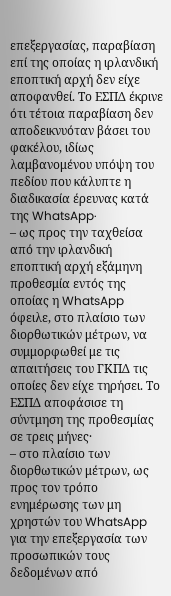επεξεργασίας, παραβίαση επί της οποίας η ιρλανδική εποπτική αρχή δεν είχε αποφανθεί. Το ΕΣΠΔ έκρινε ότι τέτοια παραβίαση δεν αποδεικνυόταν βάσει του φακέλου, ιδίως λαμβανομένου υπόψη του πεδίου που κάλυπτε η διαδικασία έρευνας κατά της WhatsApp·
– ως προς την ταχθείσα από την ιρλανδική εποπτική αρχή εξάμηνη προθεσμία εντός της οποίας η WhatsApp όφειλε, στο πλαίσιο των διορθωτικών μέτρων, να συμμορφωθεί με τις απαιτήσεις του ΓΚΠΔ τις οποίες δεν είχε τηρήσει. Το ΕΣΠΔ αποφάσισε τη σύντμηση της προθεσμίας σε τρεις μήνες·
– στο πλαίσιο των διορθωτικών μέτρων, ως προς τον τρόπο ενημέρωσης των μη χρηστών του WhatsApp για την επεξεργασία των προσωπικών τους δεδομένων από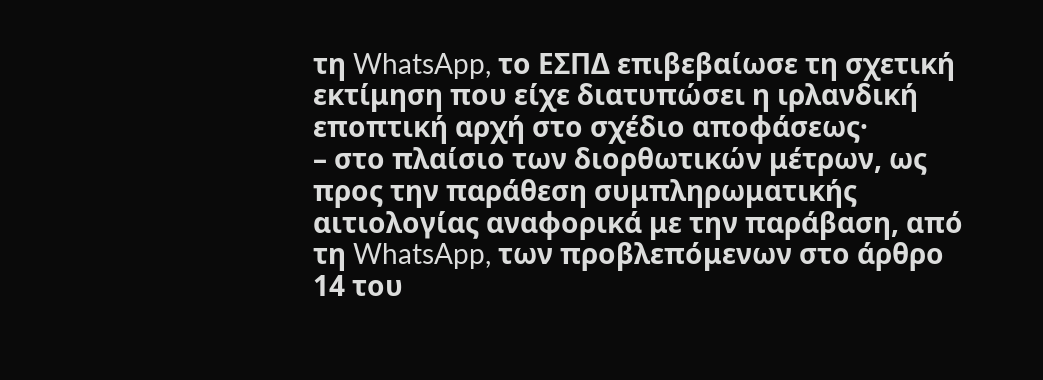τη WhatsApp, το ΕΣΠΔ επιβεβαίωσε τη σχετική εκτίμηση που είχε διατυπώσει η ιρλανδική εποπτική αρχή στο σχέδιο αποφάσεως·
– στο πλαίσιο των διορθωτικών μέτρων, ως προς την παράθεση συμπληρωματικής αιτιολογίας αναφορικά με την παράβαση, από τη WhatsApp, των προβλεπόμενων στο άρθρο 14 του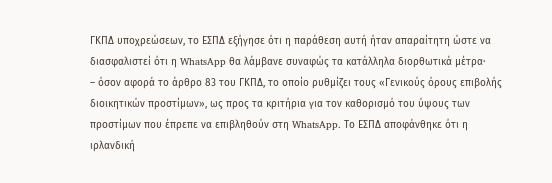ΓΚΠΔ υποχρεώσεων, το ΕΣΠΔ εξήγησε ότι η παράθεση αυτή ήταν απαραίτητη ώστε να διασφαλιστεί ότι η WhatsApp θα λάμβανε συναφώς τα κατάλληλα διορθωτικά μέτρα·
– όσον αφορά το άρθρο 83 του ΓΚΠΔ, το οποίο ρυθμίζει τους «Γενικούς όρους επιβολής διοικητικών προστίμων», ως προς τα κριτήρια για τον καθορισμό του ύψους των προστίμων που έπρεπε να επιβληθούν στη WhatsApp. Το ΕΣΠΔ αποφάνθηκε ότι η ιρλανδική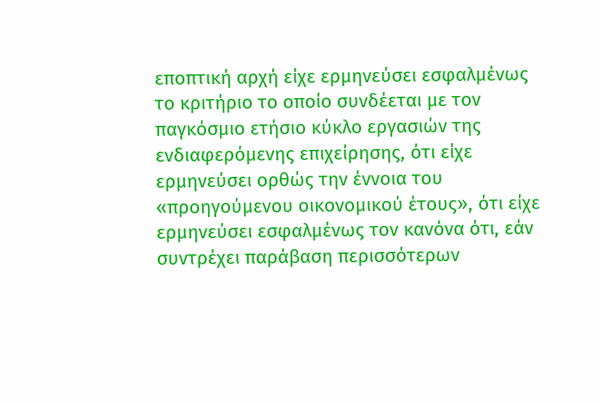εποπτική αρχή είχε ερμηνεύσει εσφαλμένως το κριτήριο το οποίο συνδέεται με τον παγκόσμιο ετήσιο κύκλο εργασιών της ενδιαφερόμενης επιχείρησης, ότι είχε ερμηνεύσει ορθώς την έννοια του «προηγούμενου οικονομικού έτους», ότι είχε ερμηνεύσει εσφαλμένως τον κανόνα ότι, εάν συντρέχει παράβαση περισσότερων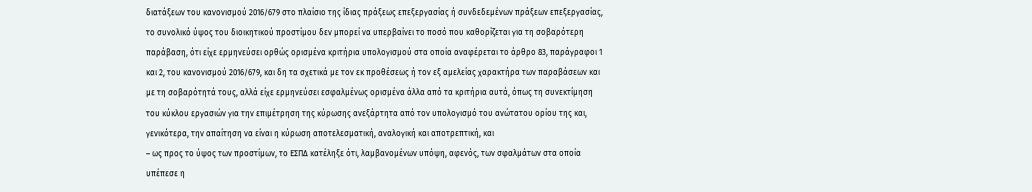διατάξεων του κανονισμού 2016/679 στο πλαίσιο της ίδιας πράξεως επεξεργασίας ή συνδεδεμένων πράξεων επεξεργασίας, το συνολικό ύψος του διοικητικού προστίμου δεν μπορεί να υπερβαίνει το ποσό που καθορίζεται για τη σοβαρότερη παράβαση, ότι είχε ερμηνεύσει ορθώς ορισμένα κριτήρια υπολογισμού στα οποία αναφέρεται το άρθρο 83, παράγραφοι 1 και 2, του κανονισμού 2016/679, και δη τα σχετικά με τον εκ προθέσεως ή τον εξ αμελείας χαρακτήρα των παραβάσεων και με τη σοβαρότητά τους, αλλά είχε ερμηνεύσει εσφαλμένως ορισμένα άλλα από τα κριτήρια αυτά, όπως τη συνεκτίμηση του κύκλου εργασιών για την επιμέτρηση της κύρωσης ανεξάρτητα από τον υπολογισμό του ανώτατου ορίου της και, γενικότερα, την απαίτηση να είναι η κύρωση αποτελεσματική, αναλογική και αποτρεπτική, και
– ως προς το ύψος των προστίμων, το ΕΣΠΔ κατέληξε ότι, λαμβανομένων υπόψη, αφενός, των σφαλμάτων στα οποία υπέπεσε η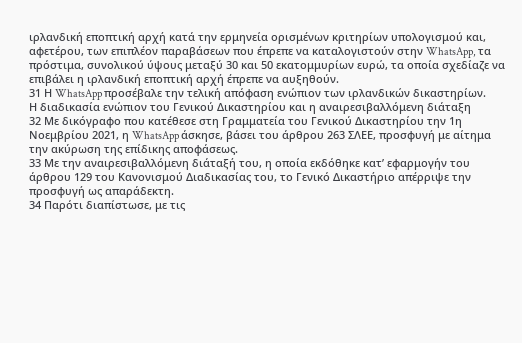ιρλανδική εποπτική αρχή κατά την ερμηνεία ορισμένων κριτηρίων υπολογισμού και, αφετέρου, των επιπλέον παραβάσεων που έπρεπε να καταλογιστούν στην WhatsApp, τα πρόστιμα, συνολικού ύψους μεταξύ 30 και 50 εκατομμυρίων ευρώ, τα οποία σχεδίαζε να επιβάλει η ιρλανδική εποπτική αρχή έπρεπε να αυξηθούν.
31 Η WhatsApp προσέβαλε την τελική απόφαση ενώπιον των ιρλανδικών δικαστηρίων.
Η διαδικασία ενώπιον του Γενικού Δικαστηρίου και η αναιρεσιβαλλόμενη διάταξη
32 Με δικόγραφο που κατέθεσε στη Γραμματεία του Γενικού Δικαστηρίου την 1η Νοεμβρίου 2021, η WhatsApp άσκησε, βάσει του άρθρου 263 ΣΛΕΕ, προσφυγή με αίτημα την ακύρωση της επίδικης αποφάσεως.
33 Με την αναιρεσιβαλλόμενη διάταξή του, η οποία εκδόθηκε κατ’ εφαρμογήν του άρθρου 129 του Κανονισμού Διαδικασίας του, το Γενικό Δικαστήριο απέρριψε την προσφυγή ως απαράδεκτη.
34 Παρότι διαπίστωσε, με τις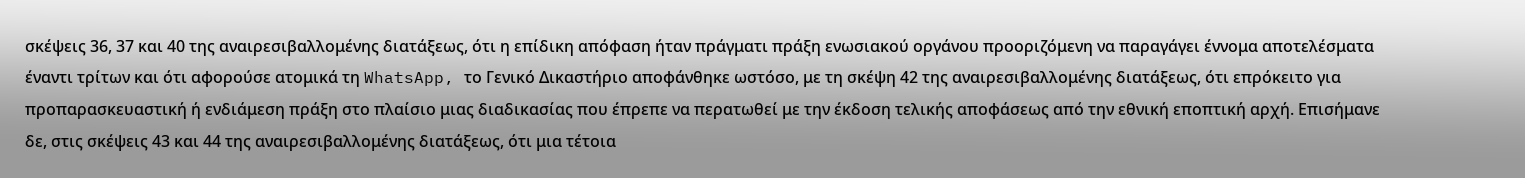σκέψεις 36, 37 και 40 της αναιρεσιβαλλομένης διατάξεως, ότι η επίδικη απόφαση ήταν πράγματι πράξη ενωσιακού οργάνου προοριζόμενη να παραγάγει έννομα αποτελέσματα έναντι τρίτων και ότι αφορούσε ατομικά τη WhatsApp, το Γενικό Δικαστήριο αποφάνθηκε ωστόσο, με τη σκέψη 42 της αναιρεσιβαλλομένης διατάξεως, ότι επρόκειτο για προπαρασκευαστική ή ενδιάμεση πράξη στο πλαίσιο μιας διαδικασίας που έπρεπε να περατωθεί με την έκδοση τελικής αποφάσεως από την εθνική εποπτική αρχή. Επισήμανε δε, στις σκέψεις 43 και 44 της αναιρεσιβαλλομένης διατάξεως, ότι μια τέτοια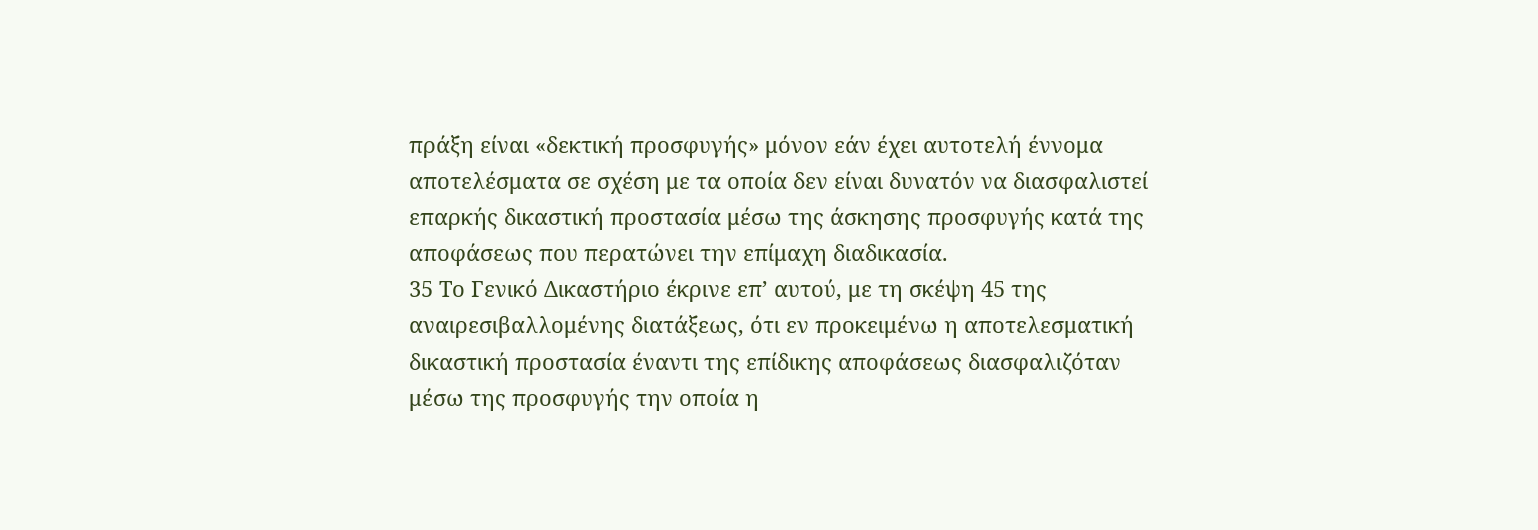πράξη είναι «δεκτική προσφυγής» μόνον εάν έχει αυτοτελή έννομα αποτελέσματα σε σχέση με τα οποία δεν είναι δυνατόν να διασφαλιστεί επαρκής δικαστική προστασία μέσω της άσκησης προσφυγής κατά της αποφάσεως που περατώνει την επίμαχη διαδικασία.
35 Το Γενικό Δικαστήριο έκρινε επ’ αυτού, με τη σκέψη 45 της αναιρεσιβαλλομένης διατάξεως, ότι εν προκειμένω η αποτελεσματική δικαστική προστασία έναντι της επίδικης αποφάσεως διασφαλιζόταν μέσω της προσφυγής την οποία η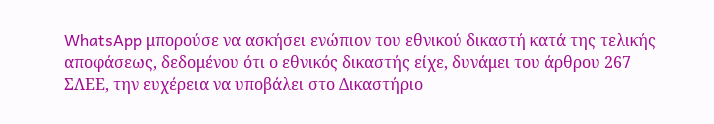WhatsApp μπορούσε να ασκήσει ενώπιον του εθνικού δικαστή κατά της τελικής αποφάσεως, δεδομένου ότι ο εθνικός δικαστής είχε, δυνάμει του άρθρου 267 ΣΛΕΕ, την ευχέρεια να υποβάλει στο Δικαστήριο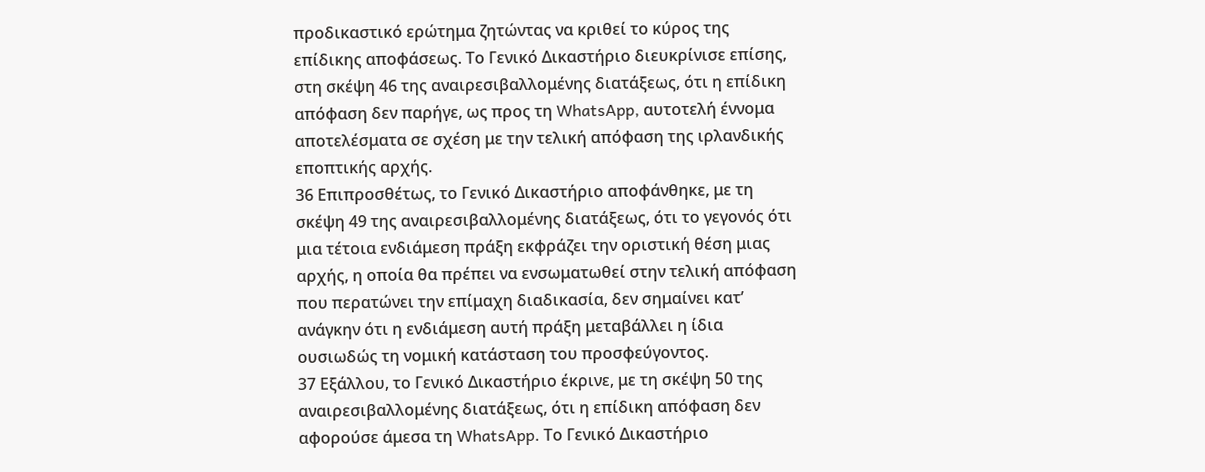προδικαστικό ερώτημα ζητώντας να κριθεί το κύρος της επίδικης αποφάσεως. Το Γενικό Δικαστήριο διευκρίνισε επίσης, στη σκέψη 46 της αναιρεσιβαλλομένης διατάξεως, ότι η επίδικη απόφαση δεν παρήγε, ως προς τη WhatsApp, αυτοτελή έννομα αποτελέσματα σε σχέση με την τελική απόφαση της ιρλανδικής εποπτικής αρχής.
36 Επιπροσθέτως, το Γενικό Δικαστήριο αποφάνθηκε, με τη σκέψη 49 της αναιρεσιβαλλομένης διατάξεως, ότι το γεγονός ότι μια τέτοια ενδιάμεση πράξη εκφράζει την οριστική θέση μιας αρχής, η οποία θα πρέπει να ενσωματωθεί στην τελική απόφαση που περατώνει την επίμαχη διαδικασία, δεν σημαίνει κατ’ ανάγκην ότι η ενδιάμεση αυτή πράξη μεταβάλλει η ίδια ουσιωδώς τη νομική κατάσταση του προσφεύγοντος.
37 Εξάλλου, το Γενικό Δικαστήριο έκρινε, με τη σκέψη 50 της αναιρεσιβαλλομένης διατάξεως, ότι η επίδικη απόφαση δεν αφορούσε άμεσα τη WhatsApp. Το Γενικό Δικαστήριο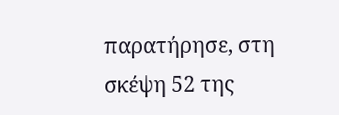παρατήρησε, στη σκέψη 52 της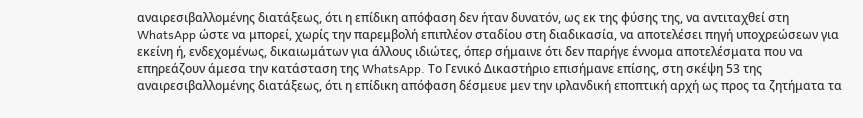αναιρεσιβαλλομένης διατάξεως, ότι η επίδικη απόφαση δεν ήταν δυνατόν, ως εκ της φύσης της, να αντιταχθεί στη WhatsApp ώστε να μπορεί, χωρίς την παρεμβολή επιπλέον σταδίου στη διαδικασία, να αποτελέσει πηγή υποχρεώσεων για εκείνη ή, ενδεχομένως, δικαιωμάτων για άλλους ιδιώτες, όπερ σήμαινε ότι δεν παρήγε έννομα αποτελέσματα που να επηρεάζουν άμεσα την κατάσταση της WhatsApp. Το Γενικό Δικαστήριο επισήμανε επίσης, στη σκέψη 53 της αναιρεσιβαλλομένης διατάξεως, ότι η επίδικη απόφαση δέσμευε μεν την ιρλανδική εποπτική αρχή ως προς τα ζητήματα τα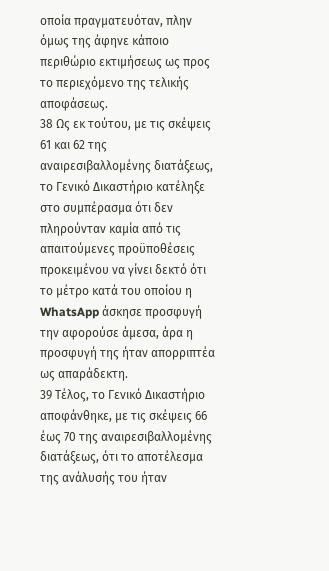οποία πραγματευόταν, πλην όμως της άφηνε κάποιο περιθώριο εκτιμήσεως ως προς το περιεχόμενο της τελικής αποφάσεως.
38 Ως εκ τούτου, με τις σκέψεις 61 και 62 της αναιρεσιβαλλομένης διατάξεως, το Γενικό Δικαστήριο κατέληξε στο συμπέρασμα ότι δεν πληρούνταν καμία από τις απαιτούμενες προϋποθέσεις προκειμένου να γίνει δεκτό ότι το μέτρο κατά του οποίου η WhatsApp άσκησε προσφυγή την αφορούσε άμεσα, άρα η προσφυγή της ήταν απορριπτέα ως απαράδεκτη.
39 Τέλος, το Γενικό Δικαστήριο αποφάνθηκε, με τις σκέψεις 66 έως 70 της αναιρεσιβαλλομένης διατάξεως, ότι το αποτέλεσμα της ανάλυσής του ήταν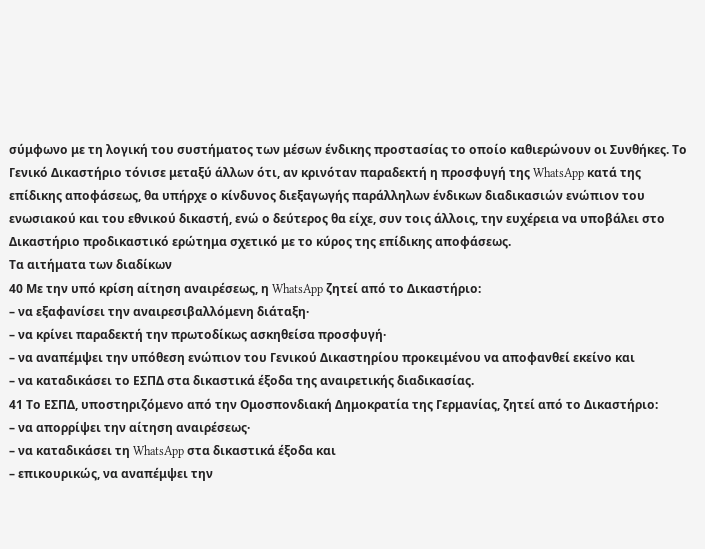σύμφωνο με τη λογική του συστήματος των μέσων ένδικης προστασίας το οποίο καθιερώνουν οι Συνθήκες. Το Γενικό Δικαστήριο τόνισε μεταξύ άλλων ότι, αν κρινόταν παραδεκτή η προσφυγή της WhatsApp κατά της επίδικης αποφάσεως, θα υπήρχε ο κίνδυνος διεξαγωγής παράλληλων ένδικων διαδικασιών ενώπιον του ενωσιακού και του εθνικού δικαστή, ενώ ο δεύτερος θα είχε, συν τοις άλλοις, την ευχέρεια να υποβάλει στο Δικαστήριο προδικαστικό ερώτημα σχετικό με το κύρος της επίδικης αποφάσεως.
Τα αιτήματα των διαδίκων
40 Με την υπό κρίση αίτηση αναιρέσεως, η WhatsApp ζητεί από το Δικαστήριο:
– να εξαφανίσει την αναιρεσιβαλλόμενη διάταξη·
– να κρίνει παραδεκτή την πρωτοδίκως ασκηθείσα προσφυγή·
– να αναπέμψει την υπόθεση ενώπιον του Γενικού Δικαστηρίου προκειμένου να αποφανθεί εκείνο και
– να καταδικάσει το ΕΣΠΔ στα δικαστικά έξοδα της αναιρετικής διαδικασίας.
41 Το ΕΣΠΔ, υποστηριζόμενο από την Ομοσπονδιακή Δημοκρατία της Γερμανίας, ζητεί από το Δικαστήριο:
– να απορρίψει την αίτηση αναιρέσεως·
– να καταδικάσει τη WhatsApp στα δικαστικά έξοδα και
– επικουρικώς, να αναπέμψει την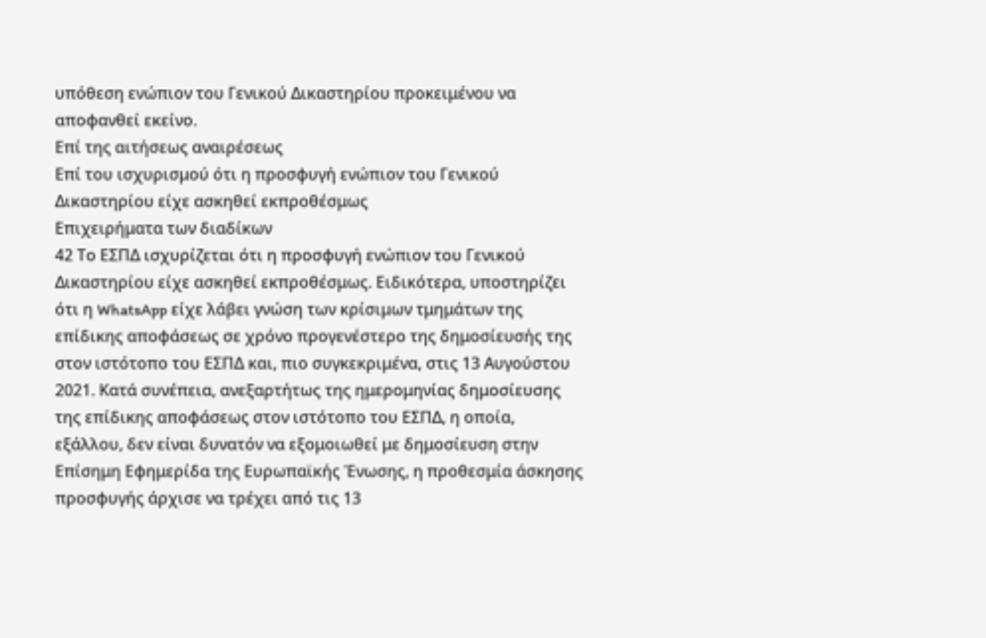υπόθεση ενώπιον του Γενικού Δικαστηρίου προκειμένου να αποφανθεί εκείνο.
Επί της αιτήσεως αναιρέσεως
Επί του ισχυρισμού ότι η προσφυγή ενώπιον του Γενικού Δικαστηρίου είχε ασκηθεί εκπροθέσμως
Επιχειρήματα των διαδίκων
42 Το ΕΣΠΔ ισχυρίζεται ότι η προσφυγή ενώπιον του Γενικού Δικαστηρίου είχε ασκηθεί εκπροθέσμως. Ειδικότερα, υποστηρίζει ότι η WhatsApp είχε λάβει γνώση των κρίσιμων τμημάτων της επίδικης αποφάσεως σε χρόνο προγενέστερο της δημοσίευσής της στον ιστότοπο του ΕΣΠΔ και, πιο συγκεκριμένα, στις 13 Αυγούστου 2021. Κατά συνέπεια, ανεξαρτήτως της ημερομηνίας δημοσίευσης της επίδικης αποφάσεως στον ιστότοπο του ΕΣΠΔ, η οποία, εξάλλου, δεν είναι δυνατόν να εξομοιωθεί με δημοσίευση στην Επίσημη Εφημερίδα της Ευρωπαϊκής Ένωσης, η προθεσμία άσκησης προσφυγής άρχισε να τρέχει από τις 13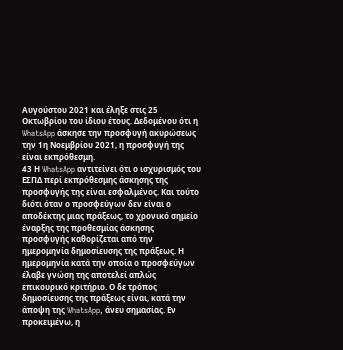Αυγούστου 2021 και έληξε στις 25 Οκτωβρίου του ίδιου έτους. Δεδομένου ότι η WhatsApp άσκησε την προσφυγή ακυρώσεως την 1η Νοεμβρίου 2021, η προσφυγή της είναι εκπρόθεσμη.
43 Η WhatsApp αντιτείνει ότι ο ισχυρισμός του ΕΣΠΔ περί εκπρόθεσμης άσκησης της προσφυγής της είναι εσφαλμένος. Και τούτο διότι όταν ο προσφεύγων δεν είναι ο αποδέκτης μιας πράξεως, το χρονικό σημείο έναρξης της προθεσμίας άσκησης προσφυγής καθορίζεται από την ημερομηνία δημοσίευσης της πράξεως. Η ημερομηνία κατά την οποία ο προσφεύγων έλαβε γνώση της αποτελεί απλώς επικουρικό κριτήριο. Ο δε τρόπος δημοσίευσης της πράξεως είναι, κατά την άποψη της WhatsApp, άνευ σημασίας. Εν προκειμένω, η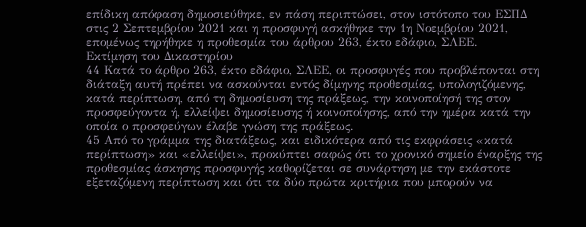επίδικη απόφαση δημοσιεύθηκε, εν πάση περιπτώσει, στον ιστότοπο του ΕΣΠΔ στις 2 Σεπτεμβρίου 2021 και η προσφυγή ασκήθηκε την 1η Νοεμβρίου 2021, επομένως τηρήθηκε η προθεσμία του άρθρου 263, έκτο εδάφιο, ΣΛΕΕ.
Εκτίμηση του Δικαστηρίου
44 Κατά το άρθρο 263, έκτο εδάφιο, ΣΛΕΕ, οι προσφυγές που προβλέπονται στη διάταξη αυτή πρέπει να ασκούνται εντός δίμηνης προθεσμίας, υπολογιζόμενης, κατά περίπτωση, από τη δημοσίευση της πράξεως, την κοινοποίησή της στον προσφεύγοντα ή, ελλείψει δημοσίευσης ή κοινοποίησης, από την ημέρα κατά την οποία ο προσφεύγων έλαβε γνώση της πράξεως.
45 Από το γράμμα της διατάξεως, και ειδικότερα από τις εκφράσεις «κατά περίπτωση» και «ελλείψει», προκύπτει σαφώς ότι το χρονικό σημείο έναρξης της προθεσμίας άσκησης προσφυγής καθορίζεται σε συνάρτηση με την εκάστοτε εξεταζόμενη περίπτωση και ότι τα δύο πρώτα κριτήρια που μπορούν να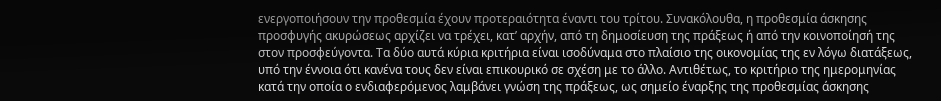ενεργοποιήσουν την προθεσμία έχουν προτεραιότητα έναντι του τρίτου. Συνακόλουθα, η προθεσμία άσκησης προσφυγής ακυρώσεως αρχίζει να τρέχει, κατ’ αρχήν, από τη δημοσίευση της πράξεως ή από την κοινοποίησή της στον προσφεύγοντα. Τα δύο αυτά κύρια κριτήρια είναι ισοδύναμα στο πλαίσιο της οικονομίας της εν λόγω διατάξεως, υπό την έννοια ότι κανένα τους δεν είναι επικουρικό σε σχέση με το άλλο. Αντιθέτως, το κριτήριο της ημερομηνίας κατά την οποία ο ενδιαφερόμενος λαμβάνει γνώση της πράξεως, ως σημείο έναρξης της προθεσμίας άσκησης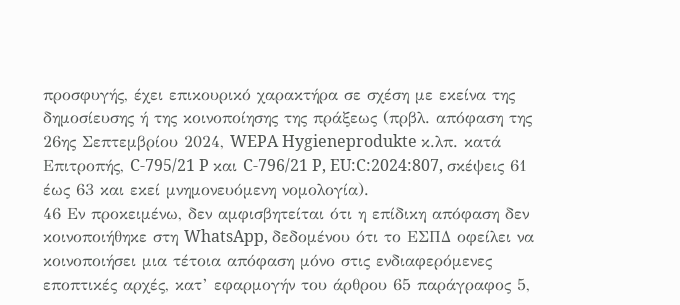προσφυγής, έχει επικουρικό χαρακτήρα σε σχέση με εκείνα της δημοσίευσης ή της κοινοποίησης της πράξεως (πρβλ. απόφαση της 26ης Σεπτεμβρίου 2024, WEPA Hygieneprodukte κ.λπ. κατά Επιτροπής, C‑795/21 P και C‑796/21 P, EU:C:2024:807, σκέψεις 61 έως 63 και εκεί μνημονευόμενη νομολογία).
46 Εν προκειμένω, δεν αμφισβητείται ότι η επίδικη απόφαση δεν κοινοποιήθηκε στη WhatsApp, δεδομένου ότι το ΕΣΠΔ οφείλει να κοινοποιήσει μια τέτοια απόφαση μόνο στις ενδιαφερόμενες εποπτικές αρχές, κατ’ εφαρμογήν του άρθρου 65 παράγραφος 5,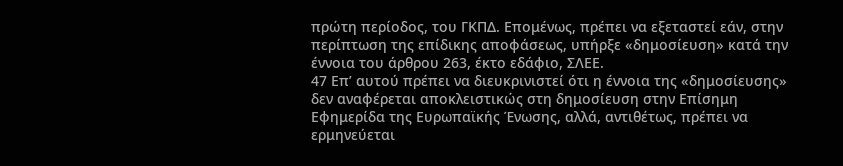πρώτη περίοδος, του ΓΚΠΔ. Επομένως, πρέπει να εξεταστεί εάν, στην περίπτωση της επίδικης αποφάσεως, υπήρξε «δημοσίευση» κατά την έννοια του άρθρου 263, έκτο εδάφιο, ΣΛΕΕ.
47 Επ’ αυτού πρέπει να διευκρινιστεί ότι η έννοια της «δημοσίευσης» δεν αναφέρεται αποκλειστικώς στη δημοσίευση στην Επίσημη Εφημερίδα της Ευρωπαϊκής Ένωσης, αλλά, αντιθέτως, πρέπει να ερμηνεύεται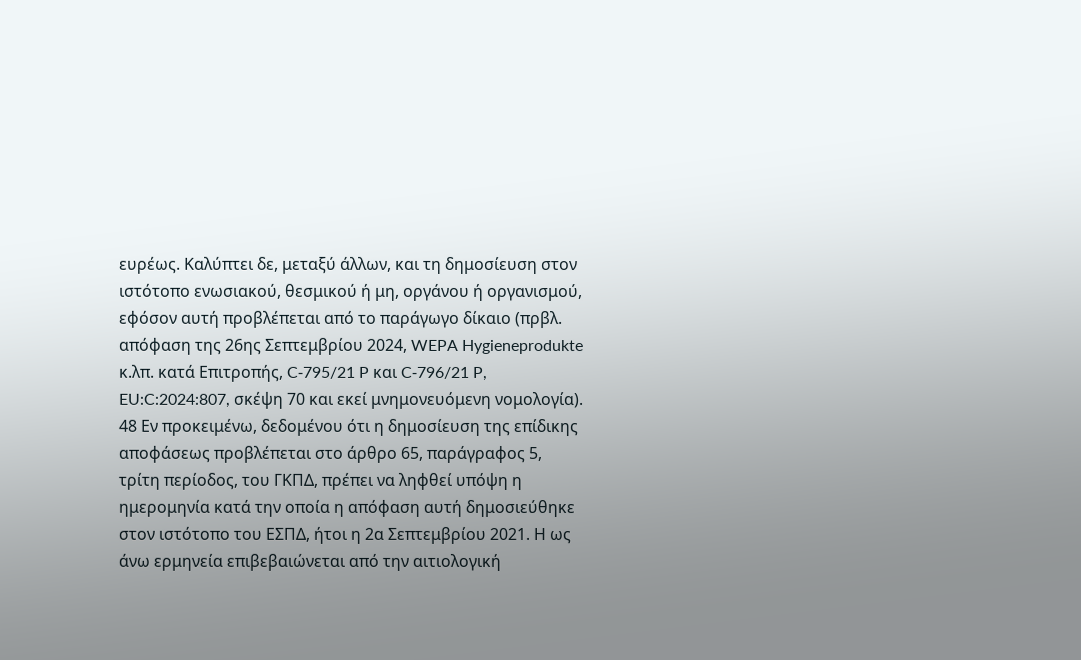ευρέως. Καλύπτει δε, μεταξύ άλλων, και τη δημοσίευση στον ιστότοπο ενωσιακού, θεσμικού ή μη, οργάνου ή οργανισμού, εφόσον αυτή προβλέπεται από το παράγωγο δίκαιο (πρβλ. απόφαση της 26ης Σεπτεμβρίου 2024, WEPA Hygieneprodukte κ.λπ. κατά Επιτροπής, C‑795/21 P και C‑796/21 P, EU:C:2024:807, σκέψη 70 και εκεί μνημονευόμενη νομολογία).
48 Εν προκειμένω, δεδομένου ότι η δημοσίευση της επίδικης αποφάσεως προβλέπεται στο άρθρο 65, παράγραφος 5, τρίτη περίοδος, του ΓΚΠΔ, πρέπει να ληφθεί υπόψη η ημερομηνία κατά την οποία η απόφαση αυτή δημοσιεύθηκε στον ιστότοπο του ΕΣΠΔ, ήτοι η 2α Σεπτεμβρίου 2021. Η ως άνω ερμηνεία επιβεβαιώνεται από την αιτιολογική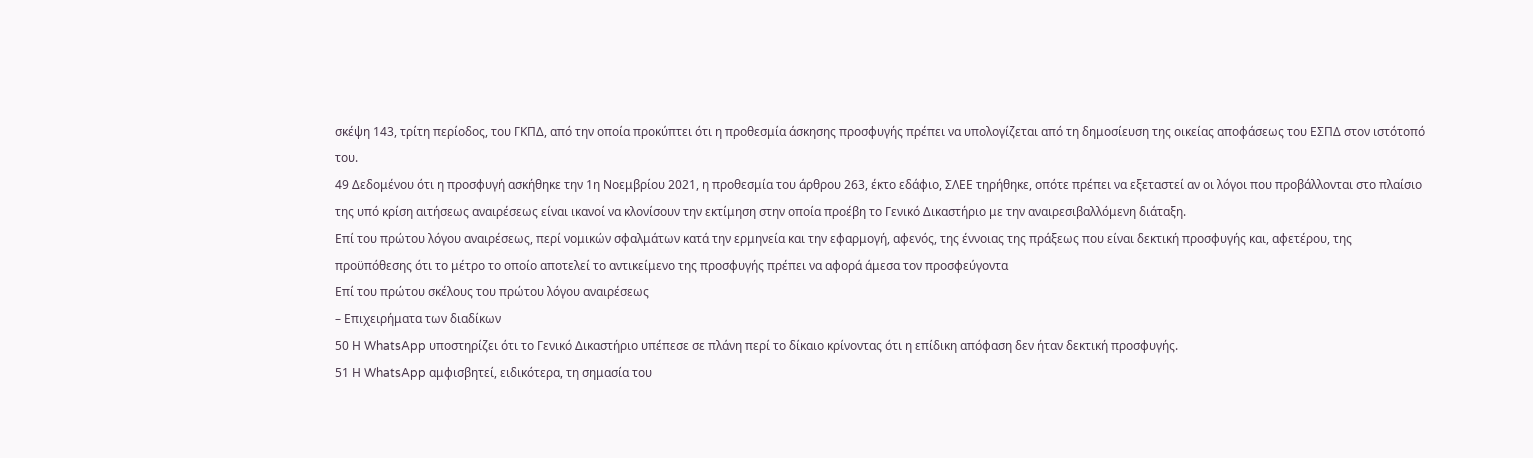σκέψη 143, τρίτη περίοδος, του ΓΚΠΔ, από την οποία προκύπτει ότι η προθεσμία άσκησης προσφυγής πρέπει να υπολογίζεται από τη δημοσίευση της οικείας αποφάσεως του ΕΣΠΔ στον ιστότοπό του.
49 Δεδομένου ότι η προσφυγή ασκήθηκε την 1η Νοεμβρίου 2021, η προθεσμία του άρθρου 263, έκτο εδάφιο, ΣΛΕΕ τηρήθηκε, οπότε πρέπει να εξεταστεί αν οι λόγοι που προβάλλονται στο πλαίσιο της υπό κρίση αιτήσεως αναιρέσεως είναι ικανοί να κλονίσουν την εκτίμηση στην οποία προέβη το Γενικό Δικαστήριο με την αναιρεσιβαλλόμενη διάταξη.
Επί του πρώτου λόγου αναιρέσεως, περί νομικών σφαλμάτων κατά την ερμηνεία και την εφαρμογή, αφενός, της έννοιας της πράξεως που είναι δεκτική προσφυγής και, αφετέρου, της προϋπόθεσης ότι το μέτρο το οποίο αποτελεί το αντικείμενο της προσφυγής πρέπει να αφορά άμεσα τον προσφεύγοντα
Επί του πρώτου σκέλους του πρώτου λόγου αναιρέσεως
– Επιχειρήματα των διαδίκων
50 Η WhatsApp υποστηρίζει ότι το Γενικό Δικαστήριο υπέπεσε σε πλάνη περί το δίκαιο κρίνοντας ότι η επίδικη απόφαση δεν ήταν δεκτική προσφυγής.
51 Η WhatsApp αμφισβητεί, ειδικότερα, τη σημασία του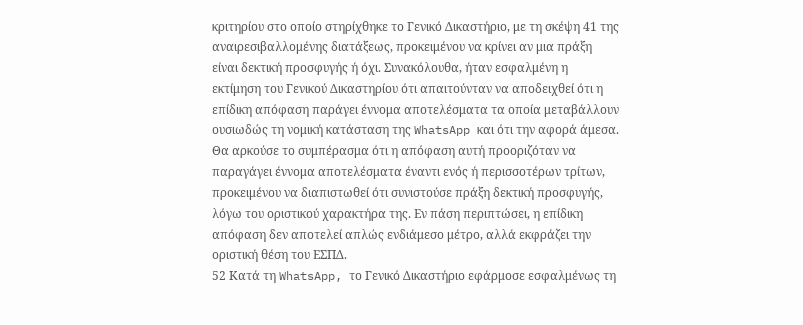κριτηρίου στο οποίο στηρίχθηκε το Γενικό Δικαστήριο, με τη σκέψη 41 της αναιρεσιβαλλομένης διατάξεως, προκειμένου να κρίνει αν μια πράξη είναι δεκτική προσφυγής ή όχι. Συνακόλουθα, ήταν εσφαλμένη η εκτίμηση του Γενικού Δικαστηρίου ότι απαιτούνταν να αποδειχθεί ότι η επίδικη απόφαση παράγει έννομα αποτελέσματα τα οποία μεταβάλλουν ουσιωδώς τη νομική κατάσταση της WhatsApp και ότι την αφορά άμεσα. Θα αρκούσε το συμπέρασμα ότι η απόφαση αυτή προοριζόταν να παραγάγει έννομα αποτελέσματα έναντι ενός ή περισσοτέρων τρίτων, προκειμένου να διαπιστωθεί ότι συνιστούσε πράξη δεκτική προσφυγής, λόγω του οριστικού χαρακτήρα της. Εν πάση περιπτώσει, η επίδικη απόφαση δεν αποτελεί απλώς ενδιάμεσο μέτρο, αλλά εκφράζει την οριστική θέση του ΕΣΠΔ.
52 Κατά τη WhatsApp, το Γενικό Δικαστήριο εφάρμοσε εσφαλμένως τη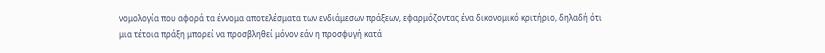νομολογία που αφορά τα έννομα αποτελέσματα των ενδιάμεσων πράξεων, εφαρμόζοντας ένα δικονομικό κριτήριο, δηλαδή ότι μια τέτοια πράξη μπορεί να προσβληθεί μόνον εάν η προσφυγή κατά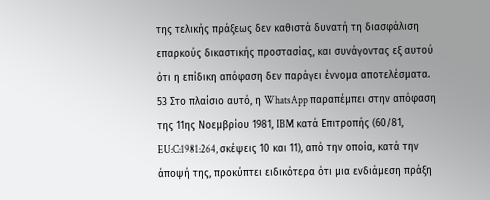της τελικής πράξεως δεν καθιστά δυνατή τη διασφάλιση επαρκούς δικαστικής προστασίας, και συνάγοντας εξ αυτού ότι η επίδικη απόφαση δεν παράγει έννομα αποτελέσματα.
53 Στο πλαίσιο αυτό, η WhatsApp παραπέμπει στην απόφαση της 11ης Νοεμβρίου 1981, IBM κατά Επιτροπής (60/81, EU:C:1981:264, σκέψεις 10 και 11), από την οποία, κατά την άποψή της, προκύπτει ειδικότερα ότι μια ενδιάμεση πράξη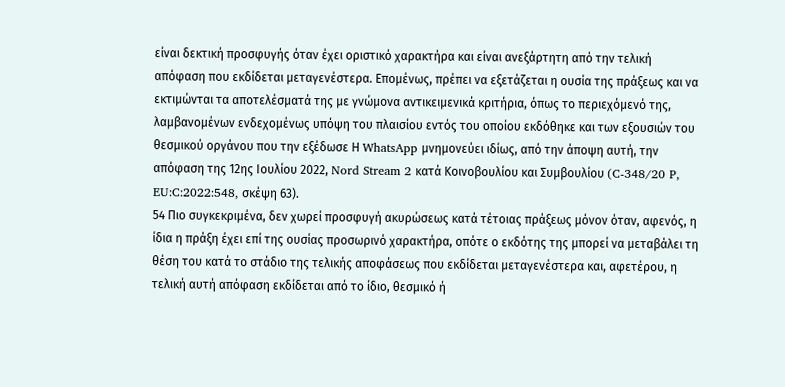είναι δεκτική προσφυγής όταν έχει οριστικό χαρακτήρα και είναι ανεξάρτητη από την τελική απόφαση που εκδίδεται μεταγενέστερα. Επομένως, πρέπει να εξετάζεται η ουσία της πράξεως και να εκτιμώνται τα αποτελέσματά της με γνώμονα αντικειμενικά κριτήρια, όπως το περιεχόμενό της, λαμβανομένων ενδεχομένως υπόψη του πλαισίου εντός του οποίου εκδόθηκε και των εξουσιών του θεσμικού οργάνου που την εξέδωσε Η WhatsApp μνημονεύει ιδίως, από την άποψη αυτή, την απόφαση της 12ης Ιουλίου 2022, Nord Stream 2 κατά Κοινοβουλίου και Συμβουλίου (C‑348/20 P, EU:C:2022:548, σκέψη 63).
54 Πιο συγκεκριμένα, δεν χωρεί προσφυγή ακυρώσεως κατά τέτοιας πράξεως μόνον όταν, αφενός, η ίδια η πράξη έχει επί της ουσίας προσωρινό χαρακτήρα, οπότε ο εκδότης της μπορεί να μεταβάλει τη θέση του κατά το στάδιο της τελικής αποφάσεως που εκδίδεται μεταγενέστερα και, αφετέρου, η τελική αυτή απόφαση εκδίδεται από το ίδιο, θεσμικό ή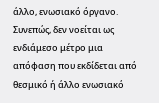άλλο, ενωσιακό όργανο. Συνεπώς, δεν νοείται ως ενδιάμεσο μέτρο μια απόφαση που εκδίδεται από θεσμικό ή άλλο ενωσιακό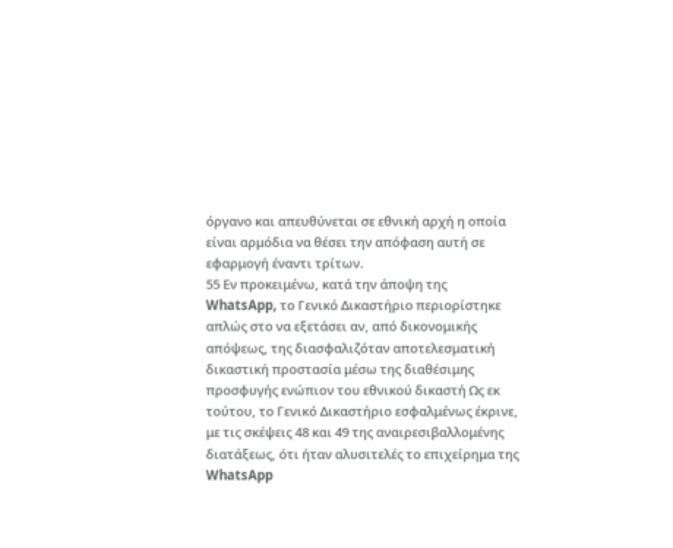όργανο και απευθύνεται σε εθνική αρχή η οποία είναι αρμόδια να θέσει την απόφαση αυτή σε εφαρμογή έναντι τρίτων.
55 Εν προκειμένω, κατά την άποψη της WhatsApp, το Γενικό Δικαστήριο περιορίστηκε απλώς στο να εξετάσει αν, από δικονομικής απόψεως, της διασφαλιζόταν αποτελεσματική δικαστική προστασία μέσω της διαθέσιμης προσφυγής ενώπιον του εθνικού δικαστή Ως εκ τούτου, το Γενικό Δικαστήριο εσφαλμένως έκρινε, με τις σκέψεις 48 και 49 της αναιρεσιβαλλομένης διατάξεως, ότι ήταν αλυσιτελές το επιχείρημα της WhatsApp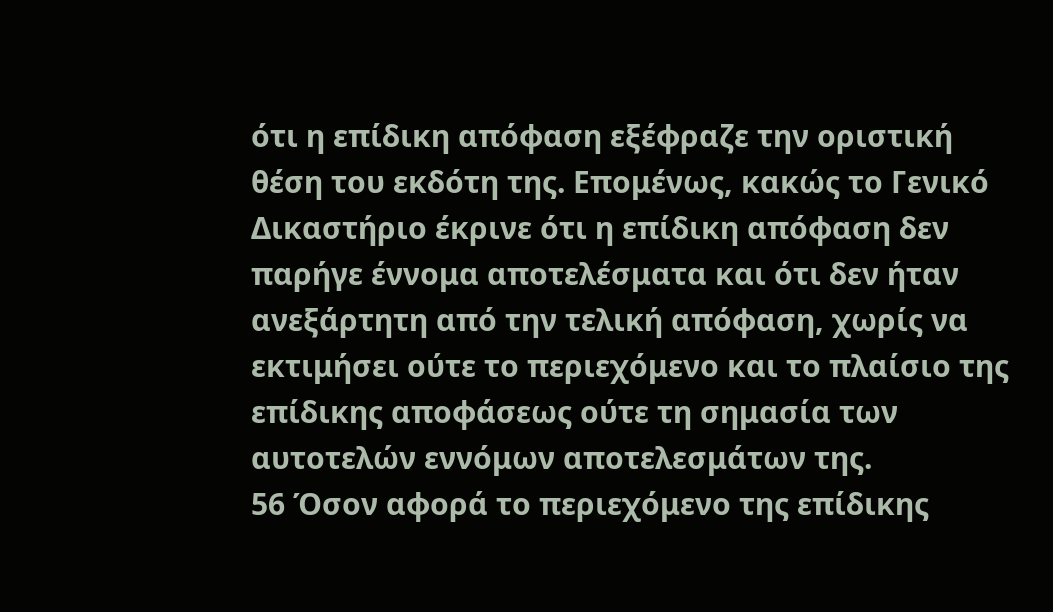ότι η επίδικη απόφαση εξέφραζε την οριστική θέση του εκδότη της. Επομένως, κακώς το Γενικό Δικαστήριο έκρινε ότι η επίδικη απόφαση δεν παρήγε έννομα αποτελέσματα και ότι δεν ήταν ανεξάρτητη από την τελική απόφαση, χωρίς να εκτιμήσει ούτε το περιεχόμενο και το πλαίσιο της επίδικης αποφάσεως ούτε τη σημασία των αυτοτελών εννόμων αποτελεσμάτων της.
56 Όσον αφορά το περιεχόμενο της επίδικης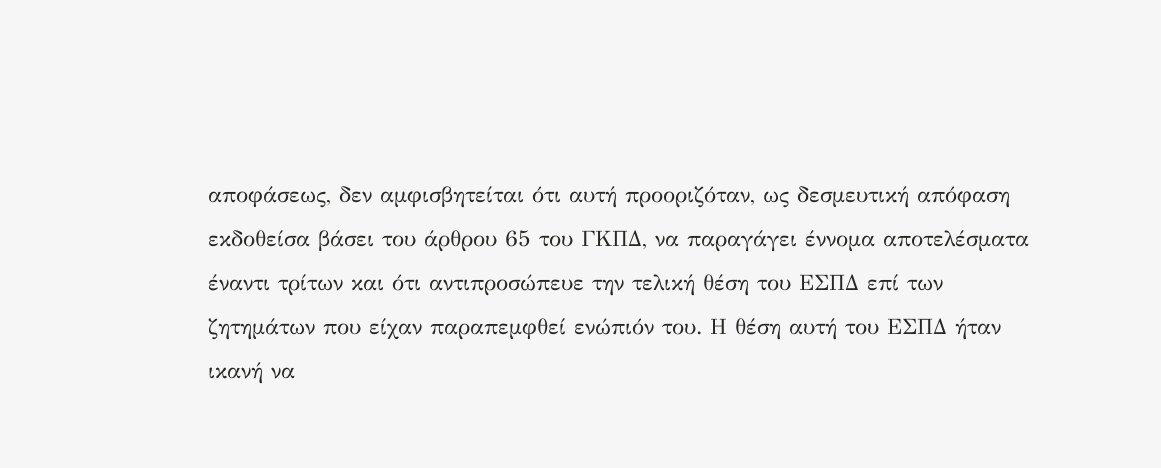αποφάσεως, δεν αμφισβητείται ότι αυτή προοριζόταν, ως δεσμευτική απόφαση εκδοθείσα βάσει του άρθρου 65 του ΓΚΠΔ, να παραγάγει έννομα αποτελέσματα έναντι τρίτων και ότι αντιπροσώπευε την τελική θέση του ΕΣΠΔ επί των ζητημάτων που είχαν παραπεμφθεί ενώπιόν του. Η θέση αυτή του ΕΣΠΔ ήταν ικανή να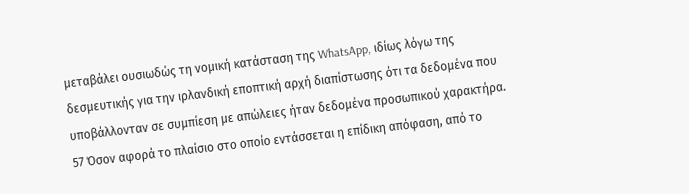μεταβάλει ουσιωδώς τη νομική κατάσταση της WhatsApp, ιδίως λόγω της δεσμευτικής για την ιρλανδική εποπτική αρχή διαπίστωσης ότι τα δεδομένα που υποβάλλονταν σε συμπίεση με απώλειες ήταν δεδομένα προσωπικού χαρακτήρα.
57 Όσον αφορά το πλαίσιο στο οποίο εντάσσεται η επίδικη απόφαση, από το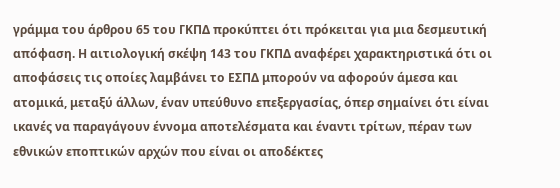γράμμα του άρθρου 65 του ΓΚΠΔ προκύπτει ότι πρόκειται για μια δεσμευτική απόφαση. Η αιτιολογική σκέψη 143 του ΓΚΠΔ αναφέρει χαρακτηριστικά ότι οι αποφάσεις τις οποίες λαμβάνει το ΕΣΠΔ μπορούν να αφορούν άμεσα και ατομικά, μεταξύ άλλων, έναν υπεύθυνο επεξεργασίας, όπερ σημαίνει ότι είναι ικανές να παραγάγουν έννομα αποτελέσματα και έναντι τρίτων, πέραν των εθνικών εποπτικών αρχών που είναι οι αποδέκτες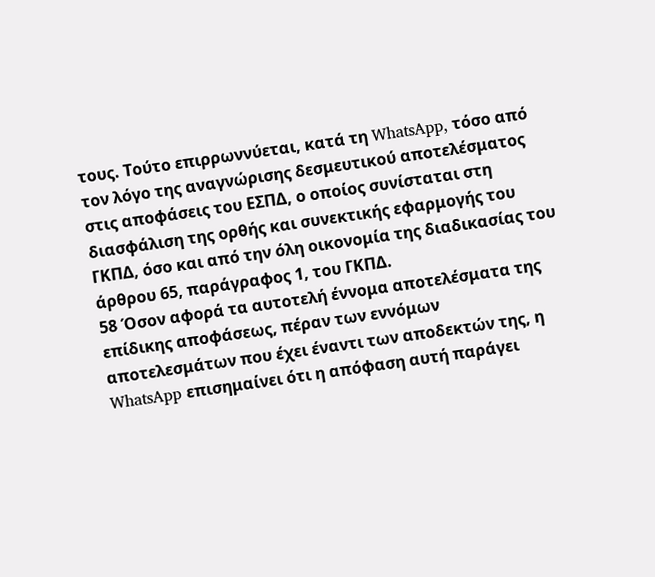τους. Τούτο επιρρωννύεται, κατά τη WhatsApp, τόσο από τον λόγο της αναγνώρισης δεσμευτικού αποτελέσματος στις αποφάσεις του ΕΣΠΔ, ο οποίος συνίσταται στη διασφάλιση της ορθής και συνεκτικής εφαρμογής του ΓΚΠΔ, όσο και από την όλη οικονομία της διαδικασίας του άρθρου 65, παράγραφος 1, του ΓΚΠΔ.
58 Όσον αφορά τα αυτοτελή έννομα αποτελέσματα της επίδικης αποφάσεως, πέραν των εννόμων αποτελεσμάτων που έχει έναντι των αποδεκτών της, η WhatsApp επισημαίνει ότι η απόφαση αυτή παράγει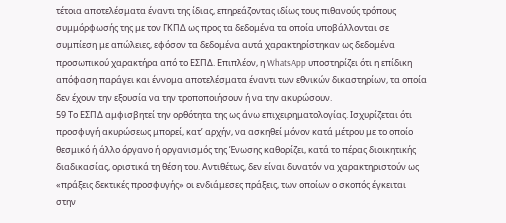τέτοια αποτελέσματα έναντι της ίδιας, επηρεάζοντας ιδίως τους πιθανούς τρόπους συμμόρφωσής της με τον ΓΚΠΔ ως προς τα δεδομένα τα οποία υποβάλλονται σε συμπίεση με απώλειες, εφόσον τα δεδομένα αυτά χαρακτηρίστηκαν ως δεδομένα προσωπικού χαρακτήρα από το ΕΣΠΔ. Επιπλέον, η WhatsApp υποστηρίζει ότι η επίδικη απόφαση παράγει και έννομα αποτελέσματα έναντι των εθνικών δικαστηρίων, τα οποία δεν έχουν την εξουσία να την τροποποιήσουν ή να την ακυρώσουν.
59 Το ΕΣΠΔ αμφισβητεί την ορθότητα της ως άνω επιχειρηματολογίας. Ισχυρίζεται ότι προσφυγή ακυρώσεως μπορεί, κατ’ αρχήν, να ασκηθεί μόνον κατά μέτρου με το οποίο θεσμικό ή άλλο όργανο ή οργανισμός της Ένωσης καθορίζει, κατά το πέρας διοικητικής διαδικασίας, οριστικά τη θέση του. Αντιθέτως, δεν είναι δυνατόν να χαρακτηριστούν ως «πράξεις δεκτικές προσφυγής» οι ενδιάμεσες πράξεις, των οποίων ο σκοπός έγκειται στην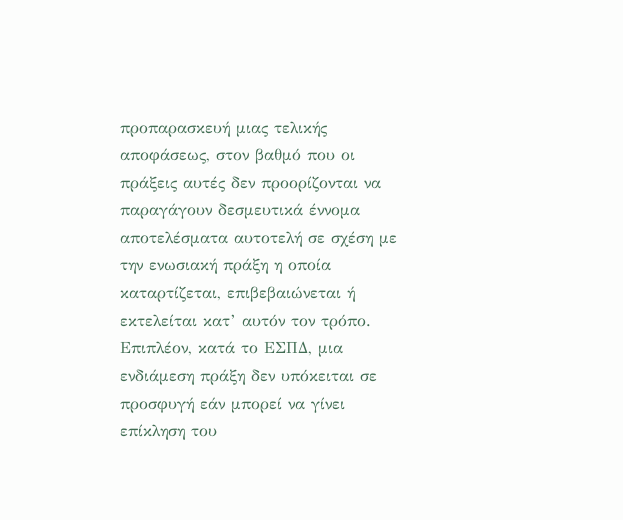προπαρασκευή μιας τελικής αποφάσεως, στον βαθμό που οι πράξεις αυτές δεν προορίζονται να παραγάγουν δεσμευτικά έννομα αποτελέσματα αυτοτελή σε σχέση με την ενωσιακή πράξη η οποία καταρτίζεται, επιβεβαιώνεται ή εκτελείται κατ’ αυτόν τον τρόπο. Επιπλέον, κατά το ΕΣΠΔ, μια ενδιάμεση πράξη δεν υπόκειται σε προσφυγή εάν μπορεί να γίνει επίκληση του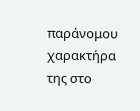παράνομου χαρακτήρα της στο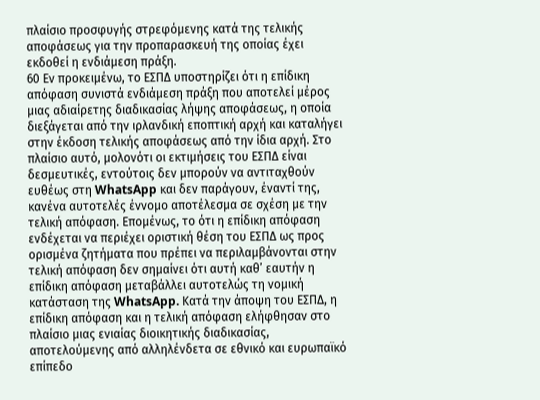πλαίσιο προσφυγής στρεφόμενης κατά της τελικής αποφάσεως για την προπαρασκευή της οποίας έχει εκδοθεί η ενδιάμεση πράξη.
60 Εν προκειμένω, το ΕΣΠΔ υποστηρίζει ότι η επίδικη απόφαση συνιστά ενδιάμεση πράξη που αποτελεί μέρος μιας αδιαίρετης διαδικασίας λήψης αποφάσεως, η οποία διεξάγεται από την ιρλανδική εποπτική αρχή και καταλήγει στην έκδοση τελικής αποφάσεως από την ίδια αρχή. Στο πλαίσιο αυτό, μολονότι οι εκτιμήσεις του ΕΣΠΔ είναι δεσμευτικές, εντούτοις δεν μπορούν να αντιταχθούν ευθέως στη WhatsApp και δεν παράγουν, έναντί της, κανένα αυτοτελές έννομο αποτέλεσμα σε σχέση με την τελική απόφαση. Επομένως, το ότι η επίδικη απόφαση ενδέχεται να περιέχει οριστική θέση του ΕΣΠΔ ως προς ορισμένα ζητήματα που πρέπει να περιλαμβάνονται στην τελική απόφαση δεν σημαίνει ότι αυτή καθ’ εαυτήν η επίδικη απόφαση μεταβάλλει αυτοτελώς τη νομική κατάσταση της WhatsApp. Κατά την άποψη του ΕΣΠΔ, η επίδικη απόφαση και η τελική απόφαση ελήφθησαν στο πλαίσιο μιας ενιαίας διοικητικής διαδικασίας, αποτελούμενης από αλληλένδετα σε εθνικό και ευρωπαϊκό επίπεδο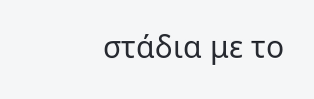στάδια με το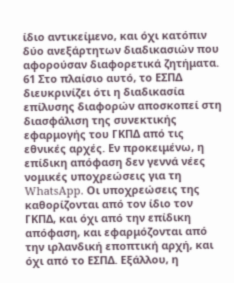ίδιο αντικείμενο, και όχι κατόπιν δύο ανεξάρτητων διαδικασιών που αφορούσαν διαφορετικά ζητήματα.
61 Στο πλαίσιο αυτό, το ΕΣΠΔ διευκρινίζει ότι η διαδικασία επίλυσης διαφορών αποσκοπεί στη διασφάλιση της συνεκτικής εφαρμογής του ΓΚΠΔ από τις εθνικές αρχές. Εν προκειμένω, η επίδικη απόφαση δεν γεννά νέες νομικές υποχρεώσεις για τη WhatsApp. Οι υποχρεώσεις της καθορίζονται από τον ίδιο τον ΓΚΠΔ, και όχι από την επίδικη απόφαση, και εφαρμόζονται από την ιρλανδική εποπτική αρχή, και όχι από το ΕΣΠΔ. Εξάλλου, η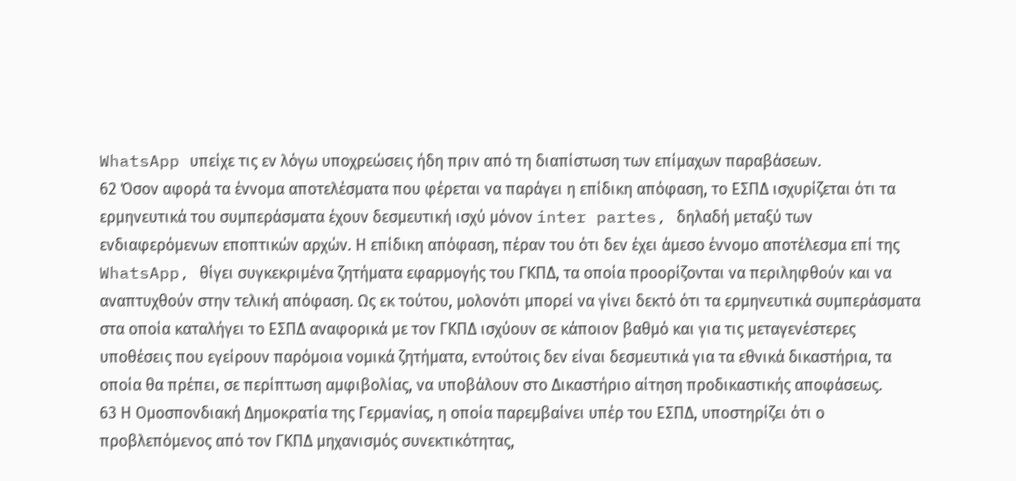WhatsApp υπείχε τις εν λόγω υποχρεώσεις ήδη πριν από τη διαπίστωση των επίμαχων παραβάσεων.
62 Όσον αφορά τα έννομα αποτελέσματα που φέρεται να παράγει η επίδικη απόφαση, το ΕΣΠΔ ισχυρίζεται ότι τα ερμηνευτικά του συμπεράσματα έχουν δεσμευτική ισχύ μόνον inter partes, δηλαδή μεταξύ των ενδιαφερόμενων εποπτικών αρχών. Η επίδικη απόφαση, πέραν του ότι δεν έχει άμεσο έννομο αποτέλεσμα επί της WhatsApp, θίγει συγκεκριμένα ζητήματα εφαρμογής του ΓΚΠΔ, τα οποία προορίζονται να περιληφθούν και να αναπτυχθούν στην τελική απόφαση. Ως εκ τούτου, μολονότι μπορεί να γίνει δεκτό ότι τα ερμηνευτικά συμπεράσματα στα οποία καταλήγει το ΕΣΠΔ αναφορικά με τον ΓΚΠΔ ισχύουν σε κάποιον βαθμό και για τις μεταγενέστερες υποθέσεις που εγείρουν παρόμοια νομικά ζητήματα, εντούτοις δεν είναι δεσμευτικά για τα εθνικά δικαστήρια, τα οποία θα πρέπει, σε περίπτωση αμφιβολίας, να υποβάλουν στο Δικαστήριο αίτηση προδικαστικής αποφάσεως.
63 Η Ομοσπονδιακή Δημοκρατία της Γερμανίας, η οποία παρεμβαίνει υπέρ του ΕΣΠΔ, υποστηρίζει ότι ο προβλεπόμενος από τον ΓΚΠΔ μηχανισμός συνεκτικότητας,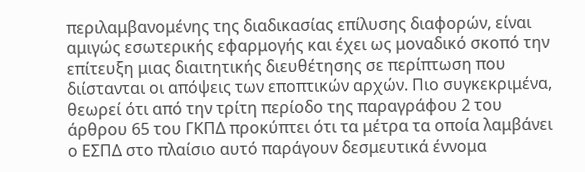περιλαμβανομένης της διαδικασίας επίλυσης διαφορών, είναι αμιγώς εσωτερικής εφαρμογής και έχει ως μοναδικό σκοπό την επίτευξη μιας διαιτητικής διευθέτησης σε περίπτωση που διίστανται οι απόψεις των εποπτικών αρχών. Πιο συγκεκριμένα, θεωρεί ότι από την τρίτη περίοδο της παραγράφου 2 του άρθρου 65 του ΓΚΠΔ προκύπτει ότι τα μέτρα τα οποία λαμβάνει ο ΕΣΠΔ στο πλαίσιο αυτό παράγουν δεσμευτικά έννομα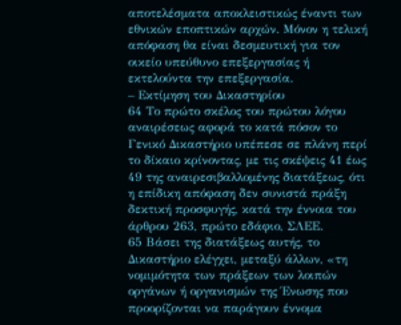αποτελέσματα αποκλειστικώς έναντι των εθνικών εποπτικών αρχών. Μόνον η τελική απόφαση θα είναι δεσμευτική για τον οικείο υπεύθυνο επεξεργασίας ή εκτελούντα την επεξεργασία.
– Εκτίμηση του Δικαστηρίου
64 Το πρώτο σκέλος του πρώτου λόγου αναιρέσεως αφορά το κατά πόσον το Γενικό Δικαστήριο υπέπεσε σε πλάνη περί το δίκαιο κρίνοντας, με τις σκέψεις 41 έως 49 της αναιρεσιβαλλομένης διατάξεως, ότι η επίδικη απόφαση δεν συνιστά πράξη δεκτική προσφυγής, κατά την έννοια του άρθρου 263, πρώτο εδάφιο, ΣΛΕΕ.
65 Βάσει της διατάξεως αυτής, το Δικαστήριο ελέγχει, μεταξύ άλλων, «τη νομιμότητα των πράξεων των λοιπών οργάνων ή οργανισμών της Ένωσης που προορίζονται να παράγουν έννομα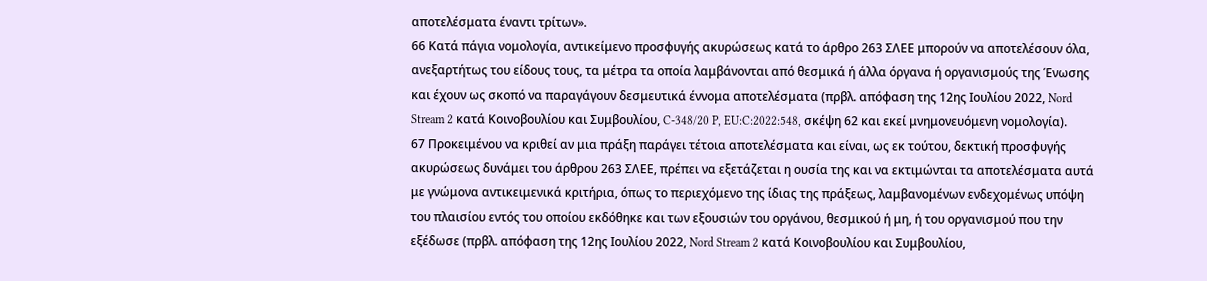αποτελέσματα έναντι τρίτων».
66 Κατά πάγια νομολογία, αντικείμενο προσφυγής ακυρώσεως κατά το άρθρο 263 ΣΛΕΕ μπορούν να αποτελέσουν όλα, ανεξαρτήτως του είδους τους, τα μέτρα τα οποία λαμβάνονται από θεσμικά ή άλλα όργανα ή οργανισμούς της Ένωσης και έχουν ως σκοπό να παραγάγουν δεσμευτικά έννομα αποτελέσματα (πρβλ. απόφαση της 12ης Ιουλίου 2022, Nord Stream 2 κατά Κοινοβουλίου και Συμβουλίου, C‑348/20 P, EU:C:2022:548, σκέψη 62 και εκεί μνημονευόμενη νομολογία).
67 Προκειμένου να κριθεί αν μια πράξη παράγει τέτοια αποτελέσματα και είναι, ως εκ τούτου, δεκτική προσφυγής ακυρώσεως δυνάμει του άρθρου 263 ΣΛΕΕ, πρέπει να εξετάζεται η ουσία της και να εκτιμώνται τα αποτελέσματα αυτά με γνώμονα αντικειμενικά κριτήρια, όπως το περιεχόμενο της ίδιας της πράξεως, λαμβανομένων ενδεχομένως υπόψη του πλαισίου εντός του οποίου εκδόθηκε και των εξουσιών του οργάνου, θεσμικού ή μη, ή του οργανισμού που την εξέδωσε (πρβλ. απόφαση της 12ης Ιουλίου 2022, Nord Stream 2 κατά Κοινοβουλίου και Συμβουλίου,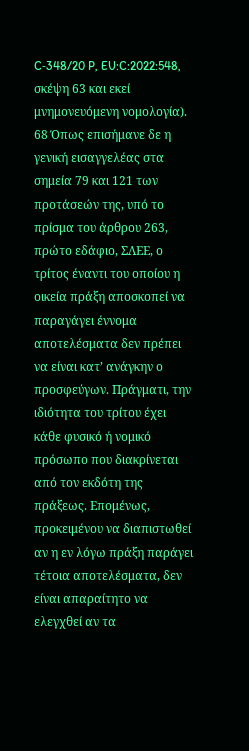C‑348/20 P, EU:C:2022:548, σκέψη 63 και εκεί μνημονευόμενη νομολογία).
68 Όπως επισήμανε δε η γενική εισαγγελέας στα σημεία 79 και 121 των προτάσεών της, υπό το πρίσμα του άρθρου 263, πρώτο εδάφιο, ΣΛΕΕ, ο τρίτος έναντι του οποίου η οικεία πράξη αποσκοπεί να παραγάγει έννομα αποτελέσματα δεν πρέπει να είναι κατ’ ανάγκην ο προσφεύγων. Πράγματι, την ιδιότητα του τρίτου έχει κάθε φυσικό ή νομικό πρόσωπο που διακρίνεται από τον εκδότη της πράξεως. Επομένως, προκειμένου να διαπιστωθεί αν η εν λόγω πράξη παράγει τέτοια αποτελέσματα, δεν είναι απαραίτητο να ελεγχθεί αν τα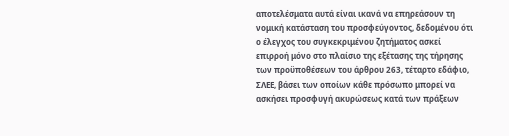αποτελέσματα αυτά είναι ικανά να επηρεάσουν τη νομική κατάσταση του προσφεύγοντος, δεδομένου ότι ο έλεγχος του συγκεκριμένου ζητήματος ασκεί επιρροή μόνο στο πλαίσιο της εξέτασης της τήρησης των προϋποθέσεων του άρθρου 263, τέταρτο εδάφιο, ΣΛΕΕ, βάσει των οποίων κάθε πρόσωπο μπορεί να ασκήσει προσφυγή ακυρώσεως κατά των πράξεων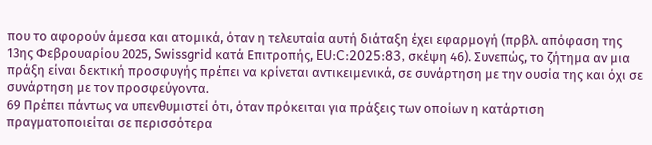που το αφορούν άμεσα και ατομικά, όταν η τελευταία αυτή διάταξη έχει εφαρμογή (πρβλ. απόφαση της 13ης Φεβρουαρίου 2025, Swissgrid κατά Επιτροπής, EU:C:2025:83, σκέψη 46). Συνεπώς, το ζήτημα αν μια πράξη είναι δεκτική προσφυγής πρέπει να κρίνεται αντικειμενικά, σε συνάρτηση με την ουσία της και όχι σε συνάρτηση με τον προσφεύγοντα.
69 Πρέπει πάντως να υπενθυμιστεί ότι, όταν πρόκειται για πράξεις των οποίων η κατάρτιση πραγματοποιείται σε περισσότερα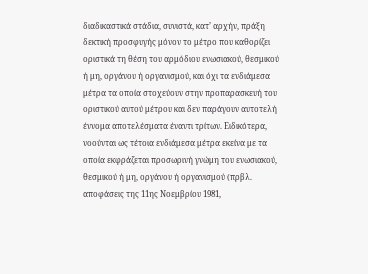διαδικαστικά στάδια, συνιστά, κατ’ αρχήν, πράξη δεκτική προσφυγής μόνον το μέτρο που καθορίζει οριστικά τη θέση του αρμόδιου ενωσιακού, θεσμικού ή μη, οργάνου ή οργανισμού, και όχι τα ενδιάμεσα μέτρα τα οποία στοχεύουν στην προπαρασκευή του οριστικού αυτού μέτρου και δεν παράγουν αυτοτελή έννομα αποτελέσματα έναντι τρίτων. Ειδικότερα, νοούνται ως τέτοια ενδιάμεσα μέτρα εκείνα με τα οποία εκφράζεται προσωρινή γνώμη του ενωσιακού, θεσμικού ή μη, οργάνου ή οργανισμού (πρβλ. αποφάσεις της 11ης Νοεμβρίου 1981,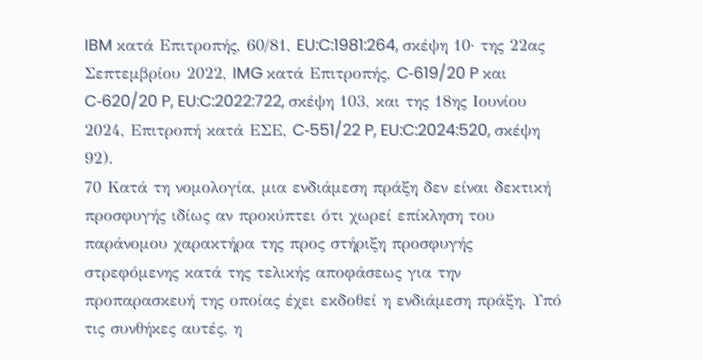IBM κατά Επιτροπής, 60/81, EU:C:1981:264, σκέψη 10· της 22ας Σεπτεμβρίου 2022, IMG κατά Επιτροπής, C‑619/20 P και C‑620/20 P, EU:C:2022:722, σκέψη 103, και της 18ης Ιουνίου 2024, Επιτροπή κατά ΕΣΕ, C‑551/22 P, EU:C:2024:520, σκέψη 92).
70 Κατά τη νομολογία, μια ενδιάμεση πράξη δεν είναι δεκτική προσφυγής ιδίως αν προκύπτει ότι χωρεί επίκληση του παράνομου χαρακτήρα της προς στήριξη προσφυγής στρεφόμενης κατά της τελικής αποφάσεως για την προπαρασκευή της οποίας έχει εκδοθεί η ενδιάμεση πράξη. Υπό τις συνθήκες αυτές, η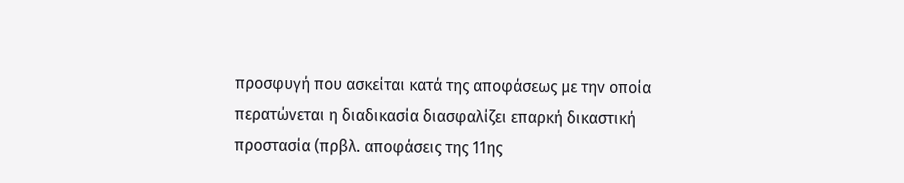προσφυγή που ασκείται κατά της αποφάσεως με την οποία περατώνεται η διαδικασία διασφαλίζει επαρκή δικαστική προστασία (πρβλ. αποφάσεις της 11ης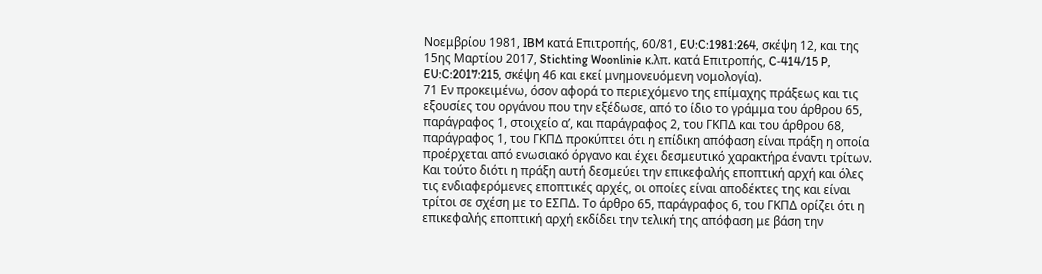Νοεμβρίου 1981, IBM κατά Επιτροπής, 60/81, EU:C:1981:264, σκέψη 12, και της 15ης Μαρτίου 2017, Stichting Woonlinie κ.λπ. κατά Επιτροπής, C‑414/15 P, EU:C:2017:215, σκέψη 46 και εκεί μνημονευόμενη νομολογία).
71 Εν προκειμένω, όσον αφορά το περιεχόμενο της επίμαχης πράξεως και τις εξουσίες του οργάνου που την εξέδωσε, από το ίδιο το γράμμα του άρθρου 65, παράγραφος 1, στοιχείο αʹ, και παράγραφος 2, του ΓΚΠΔ και του άρθρου 68, παράγραφος 1, του ΓΚΠΔ προκύπτει ότι η επίδικη απόφαση είναι πράξη η οποία προέρχεται από ενωσιακό όργανο και έχει δεσμευτικό χαρακτήρα έναντι τρίτων. Και τούτο διότι η πράξη αυτή δεσμεύει την επικεφαλής εποπτική αρχή και όλες τις ενδιαφερόμενες εποπτικές αρχές, οι οποίες είναι αποδέκτες της και είναι τρίτοι σε σχέση με το ΕΣΠΔ. Το άρθρο 65, παράγραφος 6, του ΓΚΠΔ ορίζει ότι η επικεφαλής εποπτική αρχή εκδίδει την τελική της απόφαση με βάση την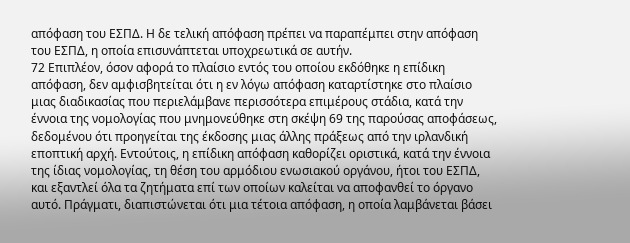απόφαση του ΕΣΠΔ. Η δε τελική απόφαση πρέπει να παραπέμπει στην απόφαση του ΕΣΠΔ, η οποία επισυνάπτεται υποχρεωτικά σε αυτήν.
72 Επιπλέον, όσον αφορά το πλαίσιο εντός του οποίου εκδόθηκε η επίδικη απόφαση, δεν αμφισβητείται ότι η εν λόγω απόφαση καταρτίστηκε στο πλαίσιο μιας διαδικασίας που περιελάμβανε περισσότερα επιμέρους στάδια, κατά την έννοια της νομολογίας που μνημονεύθηκε στη σκέψη 69 της παρούσας αποφάσεως, δεδομένου ότι προηγείται της έκδοσης μιας άλλης πράξεως από την ιρλανδική εποπτική αρχή. Εντούτοις, η επίδικη απόφαση καθορίζει οριστικά, κατά την έννοια της ίδιας νομολογίας, τη θέση του αρμόδιου ενωσιακού οργάνου, ήτοι του ΕΣΠΔ, και εξαντλεί όλα τα ζητήματα επί των οποίων καλείται να αποφανθεί το όργανο αυτό. Πράγματι, διαπιστώνεται ότι μια τέτοια απόφαση, η οποία λαμβάνεται βάσει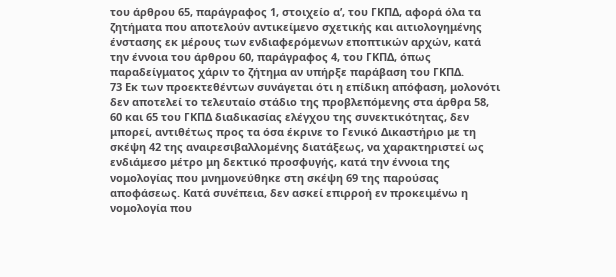του άρθρου 65, παράγραφος 1, στοιχείο αʹ, του ΓΚΠΔ, αφορά όλα τα ζητήματα που αποτελούν αντικείμενο σχετικής και αιτιολογημένης ένστασης εκ μέρους των ενδιαφερόμενων εποπτικών αρχών, κατά την έννοια του άρθρου 60, παράγραφος 4, του ΓΚΠΔ, όπως παραδείγματος χάριν το ζήτημα αν υπήρξε παράβαση του ΓΚΠΔ.
73 Εκ των προεκτεθέντων συνάγεται ότι η επίδικη απόφαση, μολονότι δεν αποτελεί το τελευταίο στάδιο της προβλεπόμενης στα άρθρα 58, 60 και 65 του ΓΚΠΔ διαδικασίας ελέγχου της συνεκτικότητας, δεν μπορεί, αντιθέτως προς τα όσα έκρινε το Γενικό Δικαστήριο με τη σκέψη 42 της αναιρεσιβαλλομένης διατάξεως, να χαρακτηριστεί ως ενδιάμεσο μέτρο μη δεκτικό προσφυγής, κατά την έννοια της νομολογίας που μνημονεύθηκε στη σκέψη 69 της παρούσας αποφάσεως. Κατά συνέπεια, δεν ασκεί επιρροή εν προκειμένω η νομολογία που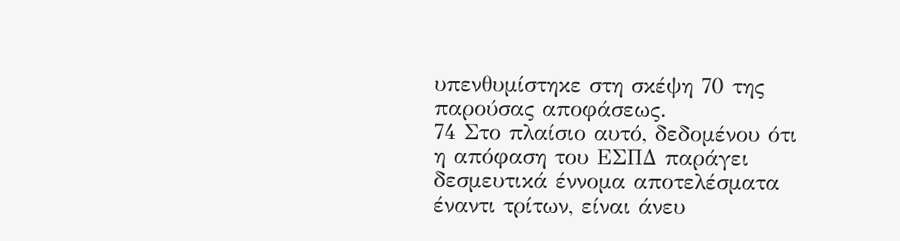υπενθυμίστηκε στη σκέψη 70 της παρούσας αποφάσεως.
74 Στο πλαίσιο αυτό, δεδομένου ότι η απόφαση του ΕΣΠΔ παράγει δεσμευτικά έννομα αποτελέσματα έναντι τρίτων, είναι άνευ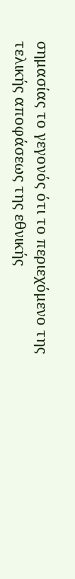σημασίας το γεγονός ότι το περιεχόμενο της τελικής αποφάσεως της εθνικής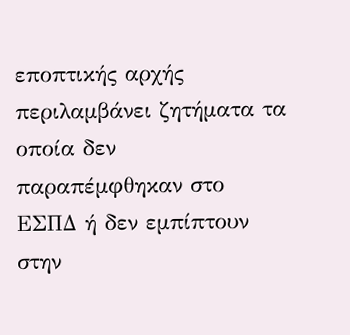εποπτικής αρχής περιλαμβάνει ζητήματα τα οποία δεν παραπέμφθηκαν στο ΕΣΠΔ ή δεν εμπίπτουν στην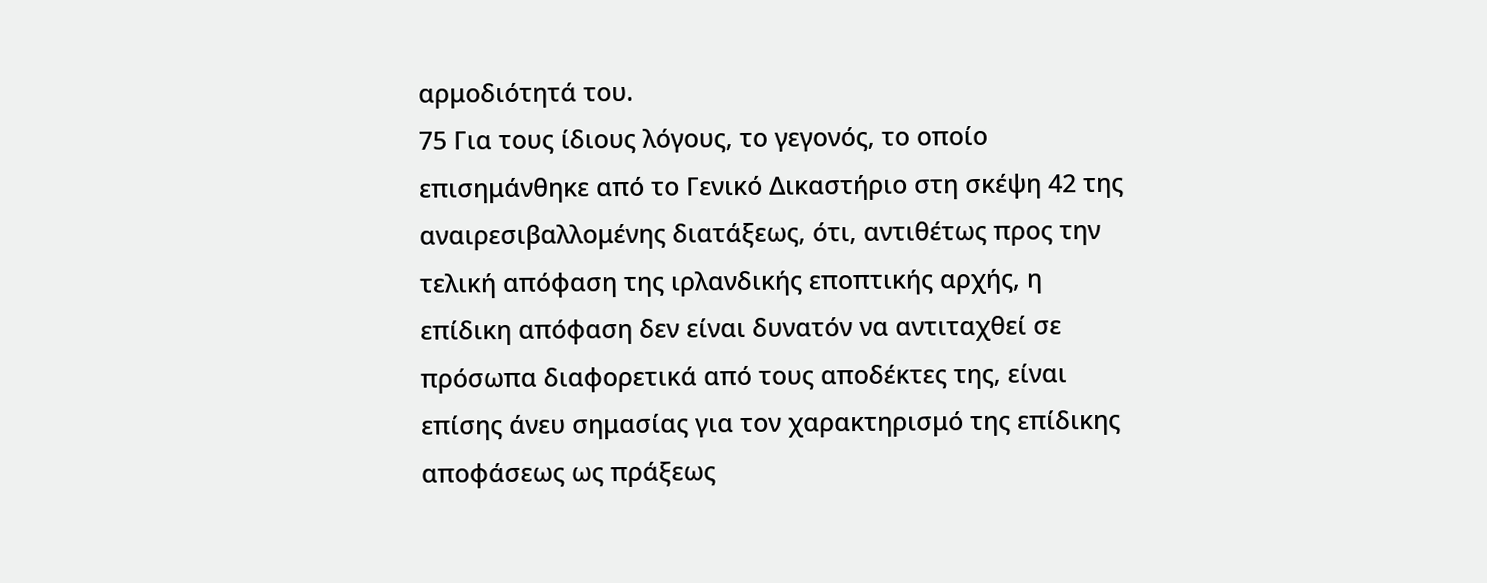αρμοδιότητά του.
75 Για τους ίδιους λόγους, το γεγονός, το οποίο επισημάνθηκε από το Γενικό Δικαστήριο στη σκέψη 42 της αναιρεσιβαλλομένης διατάξεως, ότι, αντιθέτως προς την τελική απόφαση της ιρλανδικής εποπτικής αρχής, η επίδικη απόφαση δεν είναι δυνατόν να αντιταχθεί σε πρόσωπα διαφορετικά από τους αποδέκτες της, είναι επίσης άνευ σημασίας για τον χαρακτηρισμό της επίδικης αποφάσεως ως πράξεως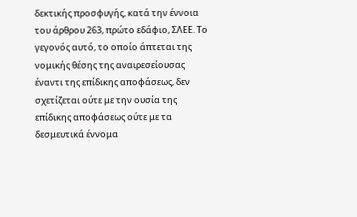δεκτικής προσφυγής, κατά την έννοια του άρθρου 263, πρώτο εδάφιο, ΣΛΕΕ. Το γεγονός αυτό, το οποίο άπτεται της νομικής θέσης της αναιρεσείουσας έναντι της επίδικης αποφάσεως, δεν σχετίζεται ούτε με την ουσία της επίδικης αποφάσεως ούτε με τα δεσμευτικά έννομα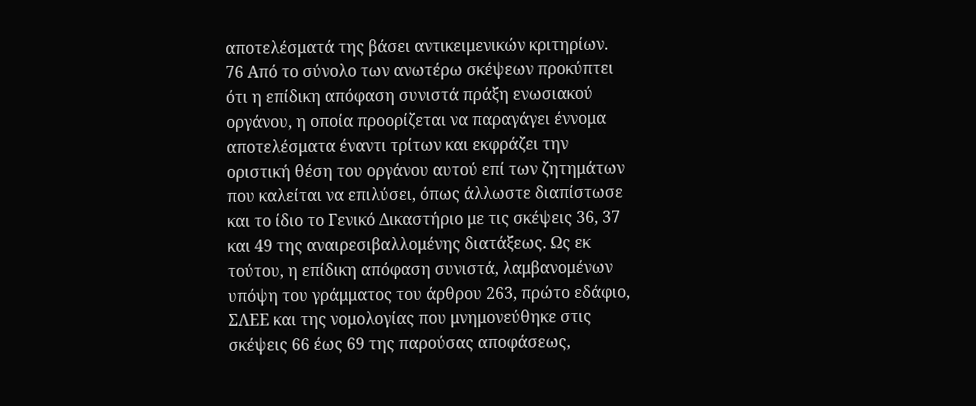αποτελέσματά της βάσει αντικειμενικών κριτηρίων.
76 Από το σύνολο των ανωτέρω σκέψεων προκύπτει ότι η επίδικη απόφαση συνιστά πράξη ενωσιακού οργάνου, η οποία προορίζεται να παραγάγει έννομα αποτελέσματα έναντι τρίτων και εκφράζει την οριστική θέση του οργάνου αυτού επί των ζητημάτων που καλείται να επιλύσει, όπως άλλωστε διαπίστωσε και το ίδιο το Γενικό Δικαστήριο με τις σκέψεις 36, 37 και 49 της αναιρεσιβαλλομένης διατάξεως. Ως εκ τούτου, η επίδικη απόφαση συνιστά, λαμβανομένων υπόψη του γράμματος του άρθρου 263, πρώτο εδάφιο, ΣΛΕΕ και της νομολογίας που μνημονεύθηκε στις σκέψεις 66 έως 69 της παρούσας αποφάσεως,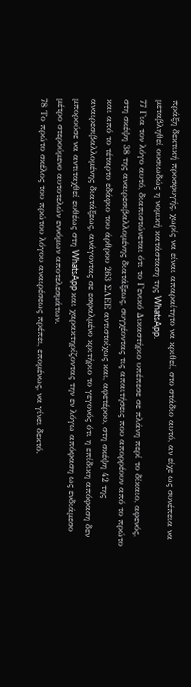πράξη δεκτική προσφυγής, χωρίς να είναι απαραίτητο να κριθεί, στο στάδιο αυτό, αν είχε ως συνέπεια να μεταβληθεί ουσιωδώς η νομική κατάσταση της WhatsApp.
77 Για τον λόγο αυτό, διαπιστώνεται ότι το Γενικό Δικαστήριο υπέπεσε σε πλάνη περί το δίκαιο, αφενός, στη σκέψη 38 της αναιρεσιβαλλομένης διατάξεως, συγχέοντας τις απαιτήσεις που απορρέουν από το πρώτο και από το τέταρτο εδάφιο του άρθρου 263 ΣΛΕΕ αντιστοίχως και, αφετέρου, στη σκέψη 42 της αναιρεσιβαλλομένης διατάξεως, ανάγοντας σε εσφαλμένο κριτήριο το γεγονός ότι η επίδικη απόφαση δεν μπορούσε να αντιταχθεί ευθέως στη WhatsApp και χαρακτηρίζοντας την εν λόγω απόφαση ως ενδιάμεσο μέτρο στερούμενο αυτοτελών εννόμων αποτελεσμάτων.
78 Το πρώτο σκέλος του πρώτου λόγου αναιρέσεως πρέπει, επομένως, να γίνει δεκτό.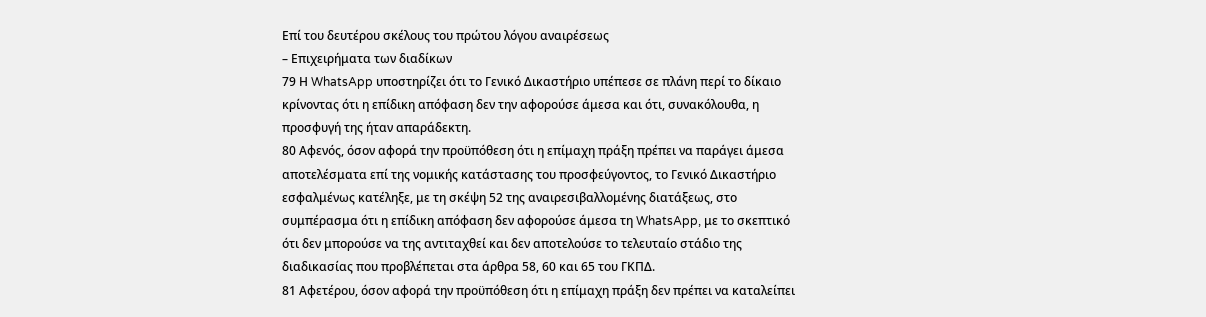Επί του δευτέρου σκέλους του πρώτου λόγου αναιρέσεως
– Επιχειρήματα των διαδίκων
79 Η WhatsApp υποστηρίζει ότι το Γενικό Δικαστήριο υπέπεσε σε πλάνη περί το δίκαιο κρίνοντας ότι η επίδικη απόφαση δεν την αφορούσε άμεσα και ότι, συνακόλουθα, η προσφυγή της ήταν απαράδεκτη.
80 Αφενός, όσον αφορά την προϋπόθεση ότι η επίμαχη πράξη πρέπει να παράγει άμεσα αποτελέσματα επί της νομικής κατάστασης του προσφεύγοντος, το Γενικό Δικαστήριο εσφαλμένως κατέληξε, με τη σκέψη 52 της αναιρεσιβαλλομένης διατάξεως, στο συμπέρασμα ότι η επίδικη απόφαση δεν αφορούσε άμεσα τη WhatsApp, με το σκεπτικό ότι δεν μπορούσε να της αντιταχθεί και δεν αποτελούσε το τελευταίο στάδιο της διαδικασίας που προβλέπεται στα άρθρα 58, 60 και 65 του ΓΚΠΔ.
81 Αφετέρου, όσον αφορά την προϋπόθεση ότι η επίμαχη πράξη δεν πρέπει να καταλείπει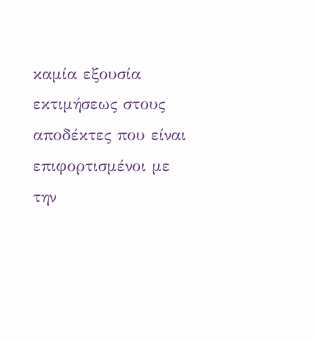καμία εξουσία εκτιμήσεως στους αποδέκτες που είναι επιφορτισμένοι με την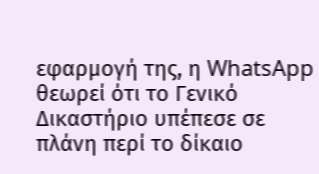εφαρμογή της, η WhatsApp θεωρεί ότι το Γενικό Δικαστήριο υπέπεσε σε πλάνη περί το δίκαιο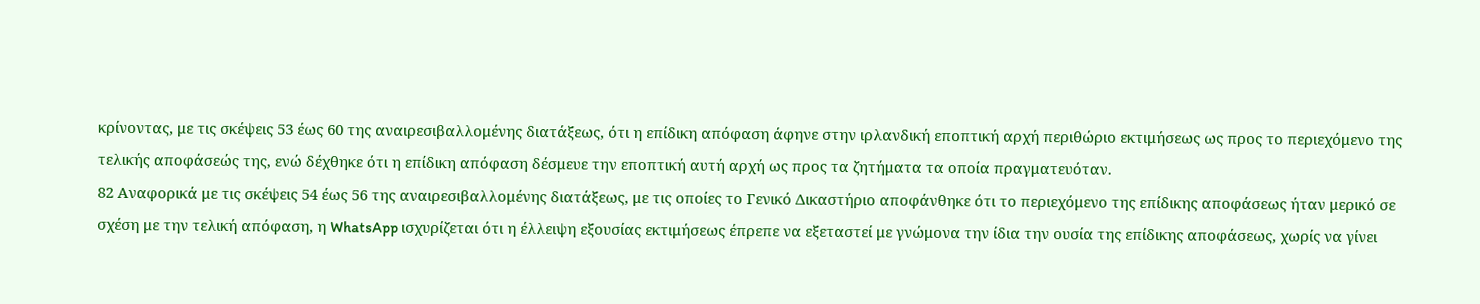κρίνοντας, με τις σκέψεις 53 έως 60 της αναιρεσιβαλλομένης διατάξεως, ότι η επίδικη απόφαση άφηνε στην ιρλανδική εποπτική αρχή περιθώριο εκτιμήσεως ως προς το περιεχόμενο της τελικής αποφάσεώς της, ενώ δέχθηκε ότι η επίδικη απόφαση δέσμευε την εποπτική αυτή αρχή ως προς τα ζητήματα τα οποία πραγματευόταν.
82 Αναφορικά με τις σκέψεις 54 έως 56 της αναιρεσιβαλλομένης διατάξεως, με τις οποίες το Γενικό Δικαστήριο αποφάνθηκε ότι το περιεχόμενο της επίδικης αποφάσεως ήταν μερικό σε σχέση με την τελική απόφαση, η WhatsApp ισχυρίζεται ότι η έλλειψη εξουσίας εκτιμήσεως έπρεπε να εξεταστεί με γνώμονα την ίδια την ουσία της επίδικης αποφάσεως, χωρίς να γίνει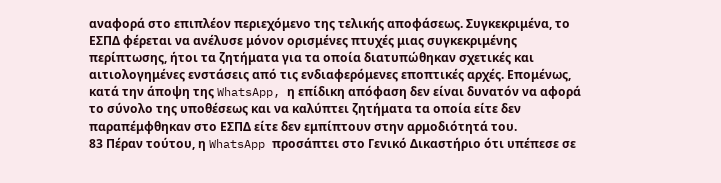αναφορά στο επιπλέον περιεχόμενο της τελικής αποφάσεως. Συγκεκριμένα, το ΕΣΠΔ φέρεται να ανέλυσε μόνον ορισμένες πτυχές μιας συγκεκριμένης περίπτωσης, ήτοι τα ζητήματα για τα οποία διατυπώθηκαν σχετικές και αιτιολογημένες ενστάσεις από τις ενδιαφερόμενες εποπτικές αρχές. Επομένως, κατά την άποψη της WhatsApp, η επίδικη απόφαση δεν είναι δυνατόν να αφορά το σύνολο της υποθέσεως και να καλύπτει ζητήματα τα οποία είτε δεν παραπέμφθηκαν στο ΕΣΠΔ είτε δεν εμπίπτουν στην αρμοδιότητά του.
83 Πέραν τούτου, η WhatsApp προσάπτει στο Γενικό Δικαστήριο ότι υπέπεσε σε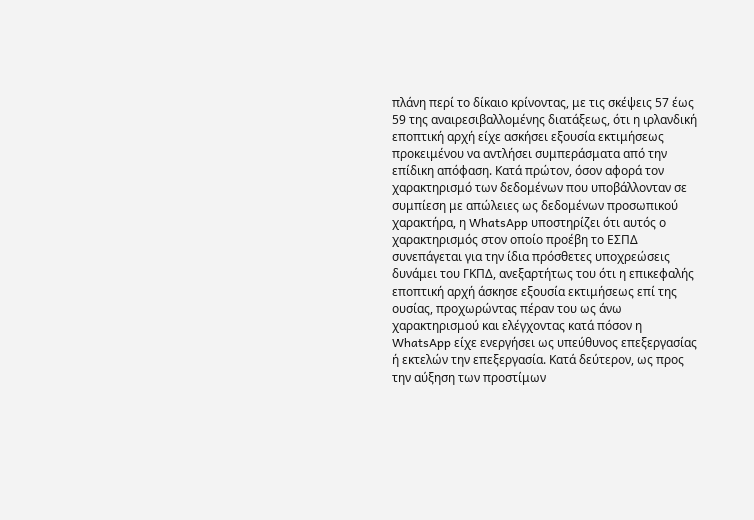πλάνη περί το δίκαιο κρίνοντας, με τις σκέψεις 57 έως 59 της αναιρεσιβαλλομένης διατάξεως, ότι η ιρλανδική εποπτική αρχή είχε ασκήσει εξουσία εκτιμήσεως προκειμένου να αντλήσει συμπεράσματα από την επίδικη απόφαση. Κατά πρώτον, όσον αφορά τον χαρακτηρισμό των δεδομένων που υποβάλλονταν σε συμπίεση με απώλειες ως δεδομένων προσωπικού χαρακτήρα, η WhatsApp υποστηρίζει ότι αυτός ο χαρακτηρισμός στον οποίο προέβη το ΕΣΠΔ συνεπάγεται για την ίδια πρόσθετες υποχρεώσεις δυνάμει του ΓΚΠΔ, ανεξαρτήτως του ότι η επικεφαλής εποπτική αρχή άσκησε εξουσία εκτιμήσεως επί της ουσίας, προχωρώντας πέραν του ως άνω χαρακτηρισμού και ελέγχοντας κατά πόσον η WhatsApp είχε ενεργήσει ως υπεύθυνος επεξεργασίας ή εκτελών την επεξεργασία. Κατά δεύτερον, ως προς την αύξηση των προστίμων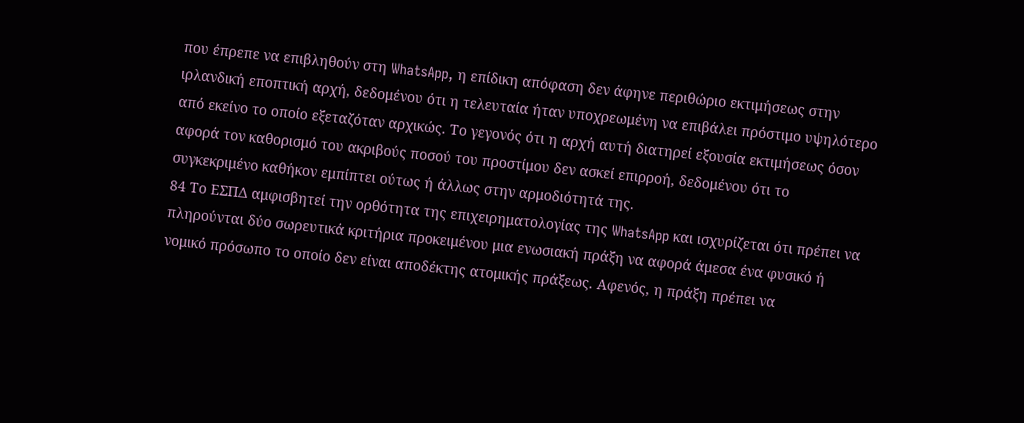που έπρεπε να επιβληθούν στη WhatsApp, η επίδικη απόφαση δεν άφηνε περιθώριο εκτιμήσεως στην ιρλανδική εποπτική αρχή, δεδομένου ότι η τελευταία ήταν υποχρεωμένη να επιβάλει πρόστιμο υψηλότερο από εκείνο το οποίο εξεταζόταν αρχικώς. Το γεγονός ότι η αρχή αυτή διατηρεί εξουσία εκτιμήσεως όσον αφορά τον καθορισμό του ακριβούς ποσού του προστίμου δεν ασκεί επιρροή, δεδομένου ότι το συγκεκριμένο καθήκον εμπίπτει ούτως ή άλλως στην αρμοδιότητά της.
84 Το ΕΣΠΔ αμφισβητεί την ορθότητα της επιχειρηματολογίας της WhatsApp και ισχυρίζεται ότι πρέπει να πληρούνται δύο σωρευτικά κριτήρια προκειμένου μια ενωσιακή πράξη να αφορά άμεσα ένα φυσικό ή νομικό πρόσωπο το οποίο δεν είναι αποδέκτης ατομικής πράξεως. Αφενός, η πράξη πρέπει να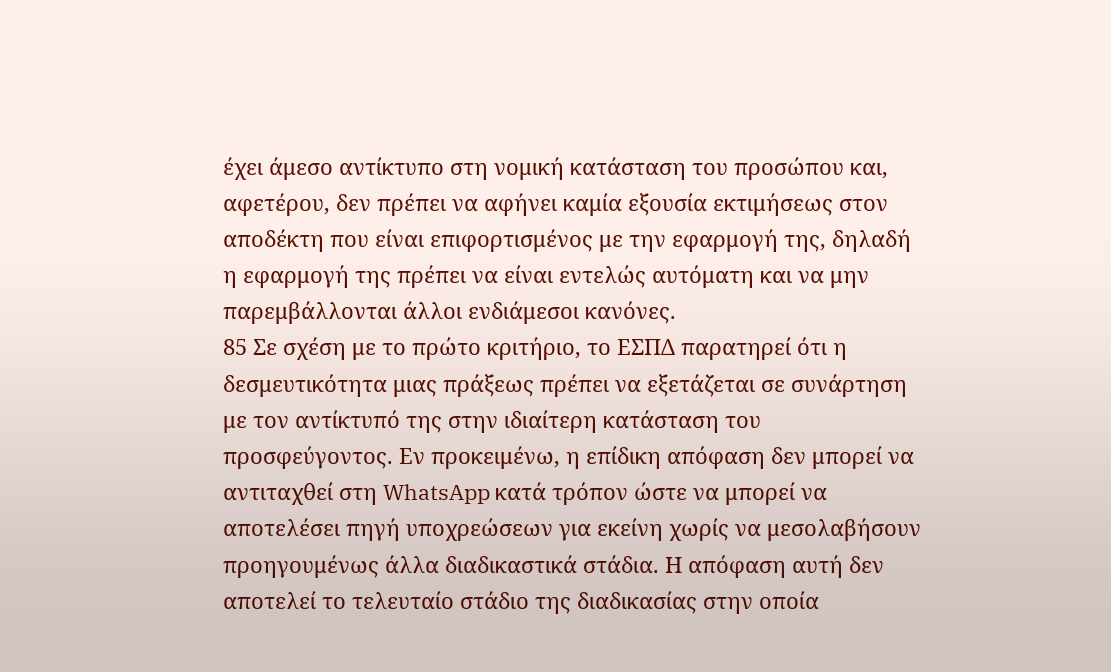έχει άμεσο αντίκτυπο στη νομική κατάσταση του προσώπου και, αφετέρου, δεν πρέπει να αφήνει καμία εξουσία εκτιμήσεως στον αποδέκτη που είναι επιφορτισμένος με την εφαρμογή της, δηλαδή η εφαρμογή της πρέπει να είναι εντελώς αυτόματη και να μην παρεμβάλλονται άλλοι ενδιάμεσοι κανόνες.
85 Σε σχέση με το πρώτο κριτήριο, το ΕΣΠΔ παρατηρεί ότι η δεσμευτικότητα μιας πράξεως πρέπει να εξετάζεται σε συνάρτηση με τον αντίκτυπό της στην ιδιαίτερη κατάσταση του προσφεύγοντος. Εν προκειμένω, η επίδικη απόφαση δεν μπορεί να αντιταχθεί στη WhatsApp κατά τρόπον ώστε να μπορεί να αποτελέσει πηγή υποχρεώσεων για εκείνη χωρίς να μεσολαβήσουν προηγουμένως άλλα διαδικαστικά στάδια. Η απόφαση αυτή δεν αποτελεί το τελευταίο στάδιο της διαδικασίας στην οποία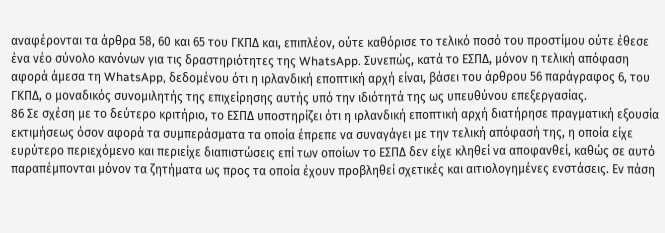αναφέρονται τα άρθρα 58, 60 και 65 του ΓΚΠΔ και, επιπλέον, ούτε καθόρισε το τελικό ποσό του προστίμου ούτε έθεσε ένα νέο σύνολο κανόνων για τις δραστηριότητες της WhatsApp. Συνεπώς, κατά το ΕΣΠΔ, μόνον η τελική απόφαση αφορά άμεσα τη WhatsApp, δεδομένου ότι η ιρλανδική εποπτική αρχή είναι, βάσει του άρθρου 56 παράγραφος 6, του ΓΚΠΔ, ο μοναδικός συνομιλητής της επιχείρησης αυτής υπό την ιδιότητά της ως υπευθύνου επεξεργασίας.
86 Σε σχέση με το δεύτερο κριτήριο, το ΕΣΠΔ υποστηρίζει ότι η ιρλανδική εποπτική αρχή διατήρησε πραγματική εξουσία εκτιμήσεως όσον αφορά τα συμπεράσματα τα οποία έπρεπε να συναγάγει με την τελική απόφασή της, η οποία είχε ευρύτερο περιεχόμενο και περιείχε διαπιστώσεις επί των οποίων το ΕΣΠΔ δεν είχε κληθεί να αποφανθεί, καθώς σε αυτό παραπέμπονται μόνον τα ζητήματα ως προς τα οποία έχουν προβληθεί σχετικές και αιτιολογημένες ενστάσεις. Εν πάση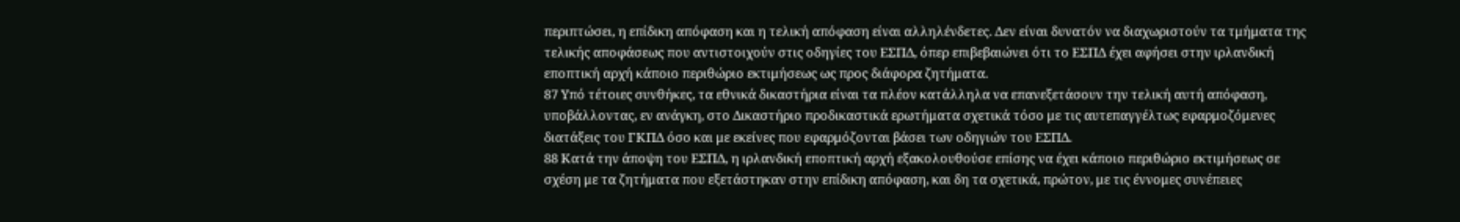περιπτώσει, η επίδικη απόφαση και η τελική απόφαση είναι αλληλένδετες. Δεν είναι δυνατόν να διαχωριστούν τα τμήματα της τελικής αποφάσεως που αντιστοιχούν στις οδηγίες του ΕΣΠΔ, όπερ επιβεβαιώνει ότι το ΕΣΠΔ έχει αφήσει στην ιρλανδική εποπτική αρχή κάποιο περιθώριο εκτιμήσεως ως προς διάφορα ζητήματα.
87 Υπό τέτοιες συνθήκες, τα εθνικά δικαστήρια είναι τα πλέον κατάλληλα να επανεξετάσουν την τελική αυτή απόφαση, υποβάλλοντας, εν ανάγκη, στο Δικαστήριο προδικαστικά ερωτήματα σχετικά τόσο με τις αυτεπαγγέλτως εφαρμοζόμενες διατάξεις του ΓΚΠΔ όσο και με εκείνες που εφαρμόζονται βάσει των οδηγιών του ΕΣΠΔ.
88 Κατά την άποψη του ΕΣΠΔ, η ιρλανδική εποπτική αρχή εξακολουθούσε επίσης να έχει κάποιο περιθώριο εκτιμήσεως σε σχέση με τα ζητήματα που εξετάστηκαν στην επίδικη απόφαση, και δη τα σχετικά, πρώτον, με τις έννομες συνέπειες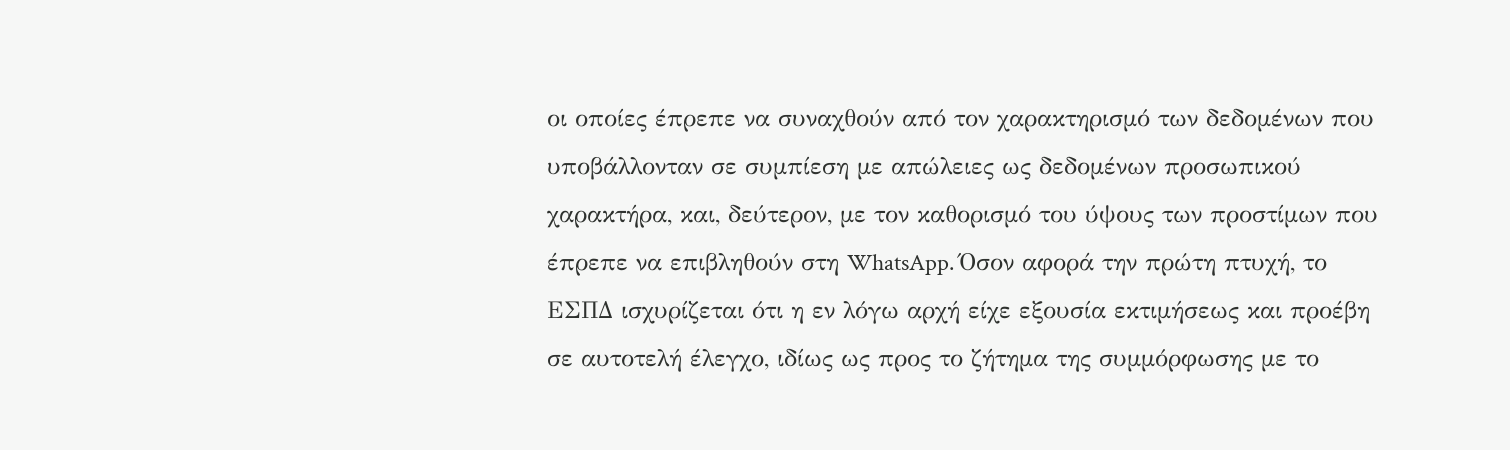οι οποίες έπρεπε να συναχθούν από τον χαρακτηρισμό των δεδομένων που υποβάλλονταν σε συμπίεση με απώλειες ως δεδομένων προσωπικού χαρακτήρα, και, δεύτερον, με τον καθορισμό του ύψους των προστίμων που έπρεπε να επιβληθούν στη WhatsApp. Όσον αφορά την πρώτη πτυχή, το ΕΣΠΔ ισχυρίζεται ότι η εν λόγω αρχή είχε εξουσία εκτιμήσεως και προέβη σε αυτοτελή έλεγχο, ιδίως ως προς το ζήτημα της συμμόρφωσης με το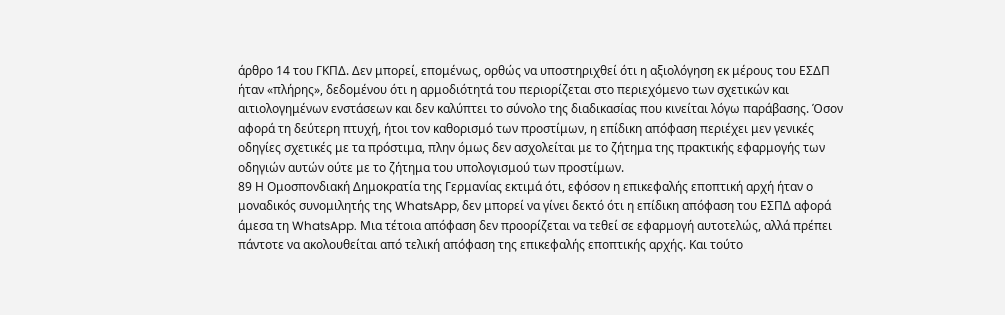άρθρο 14 του ΓΚΠΔ. Δεν μπορεί, επομένως, ορθώς να υποστηριχθεί ότι η αξιολόγηση εκ μέρους του ΕΣΔΠ ήταν «πλήρης», δεδομένου ότι η αρμοδιότητά του περιορίζεται στο περιεχόμενο των σχετικών και αιτιολογημένων ενστάσεων και δεν καλύπτει το σύνολο της διαδικασίας που κινείται λόγω παράβασης. Όσον αφορά τη δεύτερη πτυχή, ήτοι τον καθορισμό των προστίμων, η επίδικη απόφαση περιέχει μεν γενικές οδηγίες σχετικές με τα πρόστιμα, πλην όμως δεν ασχολείται με το ζήτημα της πρακτικής εφαρμογής των οδηγιών αυτών ούτε με το ζήτημα του υπολογισμού των προστίμων.
89 Η Ομοσπονδιακή Δημοκρατία της Γερμανίας εκτιμά ότι, εφόσον η επικεφαλής εποπτική αρχή ήταν ο μοναδικός συνομιλητής της WhatsApp, δεν μπορεί να γίνει δεκτό ότι η επίδικη απόφαση του ΕΣΠΔ αφορά άμεσα τη WhatsApp. Μια τέτοια απόφαση δεν προορίζεται να τεθεί σε εφαρμογή αυτοτελώς, αλλά πρέπει πάντοτε να ακολουθείται από τελική απόφαση της επικεφαλής εποπτικής αρχής. Και τούτο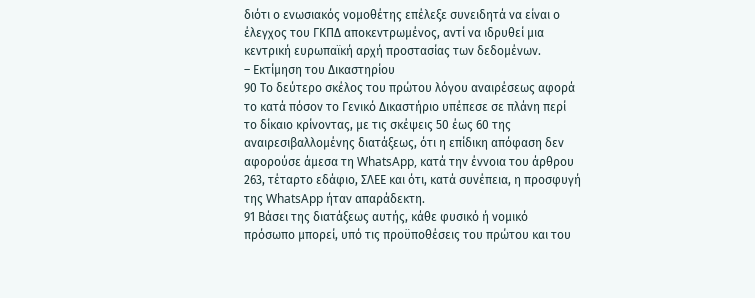διότι ο ενωσιακός νομοθέτης επέλεξε συνειδητά να είναι ο έλεγχος του ΓΚΠΔ αποκεντρωμένος, αντί να ιδρυθεί μια κεντρική ευρωπαϊκή αρχή προστασίας των δεδομένων.
– Εκτίμηση του Δικαστηρίου
90 Το δεύτερο σκέλος του πρώτου λόγου αναιρέσεως αφορά το κατά πόσον το Γενικό Δικαστήριο υπέπεσε σε πλάνη περί το δίκαιο κρίνοντας, με τις σκέψεις 50 έως 60 της αναιρεσιβαλλομένης διατάξεως, ότι η επίδικη απόφαση δεν αφορούσε άμεσα τη WhatsApp, κατά την έννοια του άρθρου 263, τέταρτο εδάφιο, ΣΛΕΕ και ότι, κατά συνέπεια, η προσφυγή της WhatsApp ήταν απαράδεκτη.
91 Βάσει της διατάξεως αυτής, κάθε φυσικό ή νομικό πρόσωπο μπορεί, υπό τις προϋποθέσεις του πρώτου και του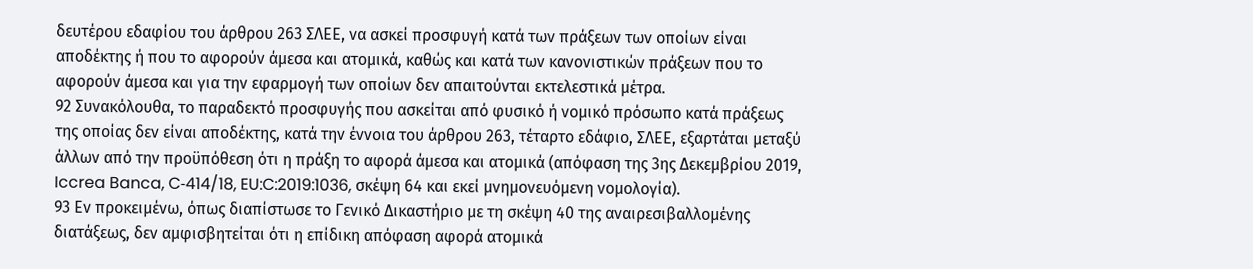δευτέρου εδαφίου του άρθρου 263 ΣΛΕΕ, να ασκεί προσφυγή κατά των πράξεων των οποίων είναι αποδέκτης ή που το αφορούν άμεσα και ατομικά, καθώς και κατά των κανονιστικών πράξεων που το αφορούν άμεσα και για την εφαρμογή των οποίων δεν απαιτούνται εκτελεστικά μέτρα.
92 Συνακόλουθα, το παραδεκτό προσφυγής που ασκείται από φυσικό ή νομικό πρόσωπο κατά πράξεως της οποίας δεν είναι αποδέκτης, κατά την έννοια του άρθρου 263, τέταρτο εδάφιο, ΣΛΕΕ, εξαρτάται μεταξύ άλλων από την προϋπόθεση ότι η πράξη το αφορά άμεσα και ατομικά (απόφαση της 3ης Δεκεμβρίου 2019, Iccrea Banca, C‑414/18, EU:C:2019:1036, σκέψη 64 και εκεί μνημονευόμενη νομολογία).
93 Εν προκειμένω, όπως διαπίστωσε το Γενικό Δικαστήριο με τη σκέψη 40 της αναιρεσιβαλλομένης διατάξεως, δεν αμφισβητείται ότι η επίδικη απόφαση αφορά ατομικά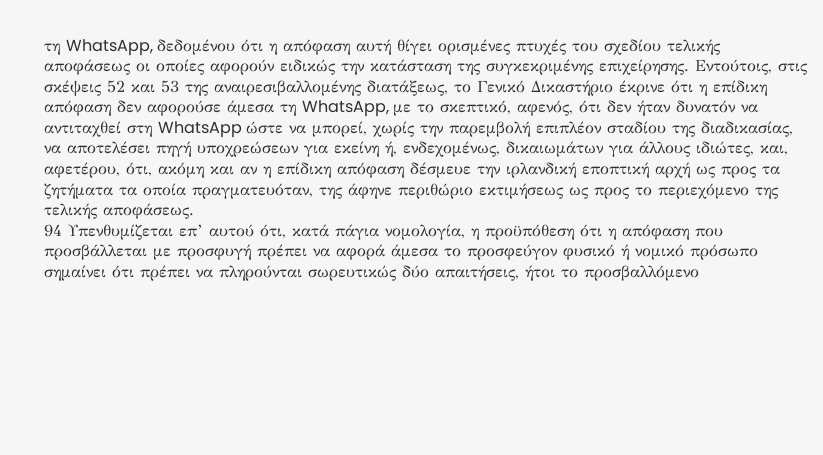τη WhatsApp, δεδομένου ότι η απόφαση αυτή θίγει ορισμένες πτυχές του σχεδίου τελικής αποφάσεως οι οποίες αφορούν ειδικώς την κατάσταση της συγκεκριμένης επιχείρησης. Εντούτοις, στις σκέψεις 52 και 53 της αναιρεσιβαλλομένης διατάξεως, το Γενικό Δικαστήριο έκρινε ότι η επίδικη απόφαση δεν αφορούσε άμεσα τη WhatsApp, με το σκεπτικό, αφενός, ότι δεν ήταν δυνατόν να αντιταχθεί στη WhatsApp ώστε να μπορεί, χωρίς την παρεμβολή επιπλέον σταδίου της διαδικασίας, να αποτελέσει πηγή υποχρεώσεων για εκείνη ή, ενδεχομένως, δικαιωμάτων για άλλους ιδιώτες, και, αφετέρου, ότι, ακόμη και αν η επίδικη απόφαση δέσμευε την ιρλανδική εποπτική αρχή ως προς τα ζητήματα τα οποία πραγματευόταν, της άφηνε περιθώριο εκτιμήσεως ως προς το περιεχόμενο της τελικής αποφάσεως.
94 Υπενθυμίζεται επ’ αυτού ότι, κατά πάγια νομολογία, η προϋπόθεση ότι η απόφαση που προσβάλλεται με προσφυγή πρέπει να αφορά άμεσα το προσφεύγον φυσικό ή νομικό πρόσωπο σημαίνει ότι πρέπει να πληρούνται σωρευτικώς δύο απαιτήσεις, ήτοι το προσβαλλόμενο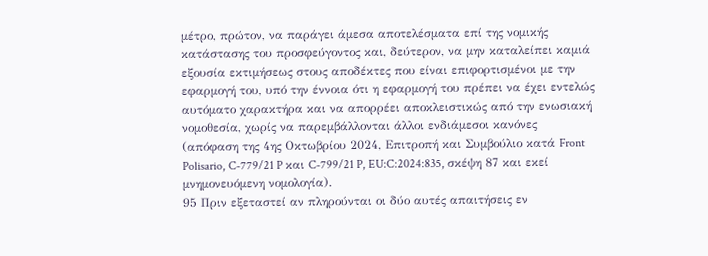μέτρο, πρώτον, να παράγει άμεσα αποτελέσματα επί της νομικής κατάστασης του προσφεύγοντος και, δεύτερον, να μην καταλείπει καμιά εξουσία εκτιμήσεως στους αποδέκτες που είναι επιφορτισμένοι με την εφαρμογή του, υπό την έννοια ότι η εφαρμογή του πρέπει να έχει εντελώς αυτόματο χαρακτήρα και να απορρέει αποκλειστικώς από την ενωσιακή νομοθεσία, χωρίς να παρεμβάλλονται άλλοι ενδιάμεσοι κανόνες (απόφαση της 4ης Οκτωβρίου 2024, Επιτροπή και Συμβούλιο κατά Front Polisario, C‑779/21 P και C‑799/21 P, EU:C:2024:835, σκέψη 87 και εκεί μνημονευόμενη νομολογία).
95 Πριν εξεταστεί αν πληρούνται οι δύο αυτές απαιτήσεις εν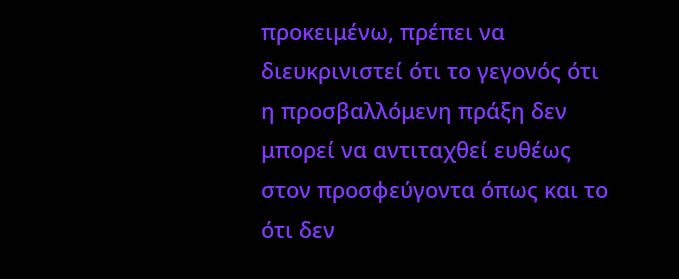προκειμένω, πρέπει να διευκρινιστεί ότι το γεγονός ότι η προσβαλλόμενη πράξη δεν μπορεί να αντιταχθεί ευθέως στον προσφεύγοντα όπως και το ότι δεν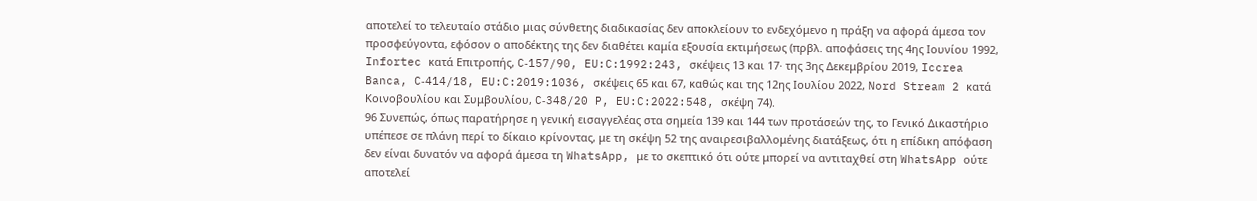αποτελεί το τελευταίο στάδιο μιας σύνθετης διαδικασίας δεν αποκλείουν το ενδεχόμενο η πράξη να αφορά άμεσα τον προσφεύγοντα, εφόσον ο αποδέκτης της δεν διαθέτει καμία εξουσία εκτιμήσεως (πρβλ. αποφάσεις της 4ης Ιουνίου 1992, Infortec κατά Επιτροπής, C‑157/90, EU:C:1992:243, σκέψεις 13 και 17· της 3ης Δεκεμβρίου 2019, Iccrea Banca, C‑414/18, EU:C:2019:1036, σκέψεις 65 και 67, καθώς και της 12ης Ιουλίου 2022, Nord Stream 2 κατά Κοινοβουλίου και Συμβουλίου, C‑348/20 P, EU:C:2022:548, σκέψη 74).
96 Συνεπώς, όπως παρατήρησε η γενική εισαγγελέας στα σημεία 139 και 144 των προτάσεών της, το Γενικό Δικαστήριο υπέπεσε σε πλάνη περί το δίκαιο κρίνοντας, με τη σκέψη 52 της αναιρεσιβαλλομένης διατάξεως, ότι η επίδικη απόφαση δεν είναι δυνατόν να αφορά άμεσα τη WhatsApp, με το σκεπτικό ότι ούτε μπορεί να αντιταχθεί στη WhatsApp ούτε αποτελεί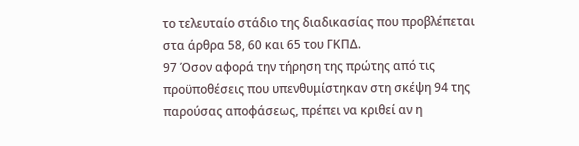το τελευταίο στάδιο της διαδικασίας που προβλέπεται στα άρθρα 58, 60 και 65 του ΓΚΠΔ.
97 Όσον αφορά την τήρηση της πρώτης από τις προϋποθέσεις που υπενθυμίστηκαν στη σκέψη 94 της παρούσας αποφάσεως, πρέπει να κριθεί αν η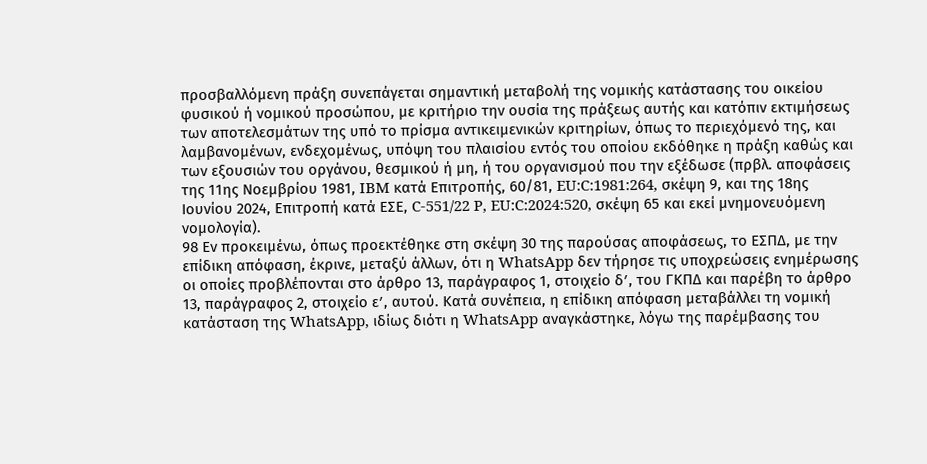προσβαλλόμενη πράξη συνεπάγεται σημαντική μεταβολή της νομικής κατάστασης του οικείου φυσικού ή νομικού προσώπου, με κριτήριο την ουσία της πράξεως αυτής και κατόπιν εκτιμήσεως των αποτελεσμάτων της υπό το πρίσμα αντικειμενικών κριτηρίων, όπως το περιεχόμενό της, και λαμβανομένων, ενδεχομένως, υπόψη του πλαισίου εντός του οποίου εκδόθηκε η πράξη καθώς και των εξουσιών του οργάνου, θεσμικού ή μη, ή του οργανισμού που την εξέδωσε (πρβλ. αποφάσεις της 11ης Νοεμβρίου 1981, IBM κατά Επιτροπής, 60/81, EU:C:1981:264, σκέψη 9, και της 18ης Ιουνίου 2024, Επιτροπή κατά ΕΣΕ, C‑551/22 P, EU:C:2024:520, σκέψη 65 και εκεί μνημονευόμενη νομολογία).
98 Εν προκειμένω, όπως προεκτέθηκε στη σκέψη 30 της παρούσας αποφάσεως, το ΕΣΠΔ, με την επίδικη απόφαση, έκρινε, μεταξύ άλλων, ότι η WhatsApp δεν τήρησε τις υποχρεώσεις ενημέρωσης οι οποίες προβλέπονται στο άρθρο 13, παράγραφος 1, στοιχείο δʹ, του ΓΚΠΔ και παρέβη το άρθρο 13, παράγραφος 2, στοιχείο εʹ, αυτού. Κατά συνέπεια, η επίδικη απόφαση μεταβάλλει τη νομική κατάσταση της WhatsApp, ιδίως διότι η WhatsApp αναγκάστηκε, λόγω της παρέμβασης του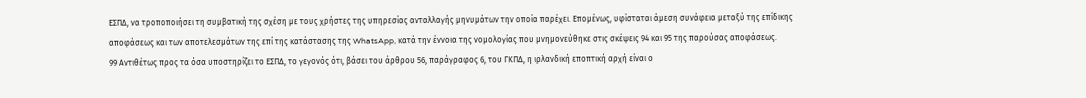ΕΣΠΔ, να τροποποιήσει τη συμβατική της σχέση με τους χρήστες της υπηρεσίας ανταλλαγής μηνυμάτων την οποία παρέχει. Επομένως, υφίσταται άμεση συνάφεια μεταξύ της επίδικης αποφάσεως και των αποτελεσμάτων της επί της κατάστασης της WhatsApp, κατά την έννοια της νομολογίας που μνημονεύθηκε στις σκέψεις 94 και 95 της παρούσας αποφάσεως.
99 Αντιθέτως προς τα όσα υποστηρίζει το ΕΣΠΔ, το γεγονός ότι, βάσει του άρθρου 56, παράγραφος 6, του ΓΚΠΔ, η ιρλανδική εποπτική αρχή είναι ο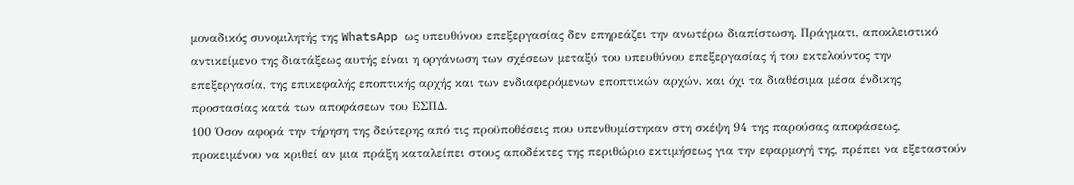μοναδικός συνομιλητής της WhatsApp ως υπευθύνου επεξεργασίας δεν επηρεάζει την ανωτέρω διαπίστωση. Πράγματι, αποκλειστικό αντικείμενο της διατάξεως αυτής είναι η οργάνωση των σχέσεων μεταξύ του υπευθύνου επεξεργασίας ή του εκτελούντος την επεξεργασία, της επικεφαλής εποπτικής αρχής και των ενδιαφερόμενων εποπτικών αρχών, και όχι τα διαθέσιμα μέσα ένδικης προστασίας κατά των αποφάσεων του ΕΣΠΔ.
100 Όσον αφορά την τήρηση της δεύτερης από τις προϋποθέσεις που υπενθυμίστηκαν στη σκέψη 94 της παρούσας αποφάσεως, προκειμένου να κριθεί αν μια πράξη καταλείπει στους αποδέκτες της περιθώριο εκτιμήσεως για την εφαρμογή της, πρέπει να εξεταστούν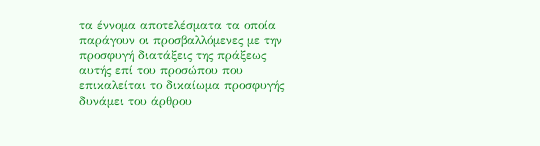τα έννομα αποτελέσματα τα οποία παράγουν οι προσβαλλόμενες με την προσφυγή διατάξεις της πράξεως αυτής επί του προσώπου που επικαλείται το δικαίωμα προσφυγής δυνάμει του άρθρου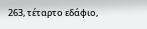263, τέταρτο εδάφιο,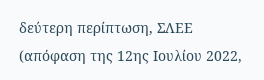δεύτερη περίπτωση, ΣΛΕΕ (απόφαση της 12ης Ιουλίου 2022,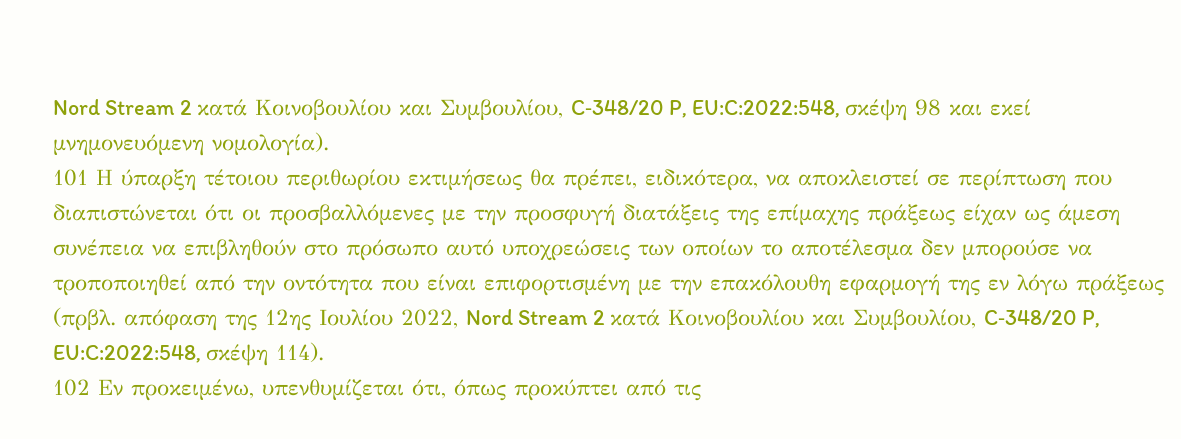Nord Stream 2 κατά Κοινοβουλίου και Συμβουλίου, C‑348/20 P, EU:C:2022:548, σκέψη 98 και εκεί μνημονευόμενη νομολογία).
101 Η ύπαρξη τέτοιου περιθωρίου εκτιμήσεως θα πρέπει, ειδικότερα, να αποκλειστεί σε περίπτωση που διαπιστώνεται ότι οι προσβαλλόμενες με την προσφυγή διατάξεις της επίμαχης πράξεως είχαν ως άμεση συνέπεια να επιβληθούν στο πρόσωπο αυτό υποχρεώσεις των οποίων το αποτέλεσμα δεν μπορούσε να τροποποιηθεί από την οντότητα που είναι επιφορτισμένη με την επακόλουθη εφαρμογή της εν λόγω πράξεως (πρβλ. απόφαση της 12ης Ιουλίου 2022, Nord Stream 2 κατά Κοινοβουλίου και Συμβουλίου, C‑348/20 P, EU:C:2022:548, σκέψη 114).
102 Εν προκειμένω, υπενθυμίζεται ότι, όπως προκύπτει από τις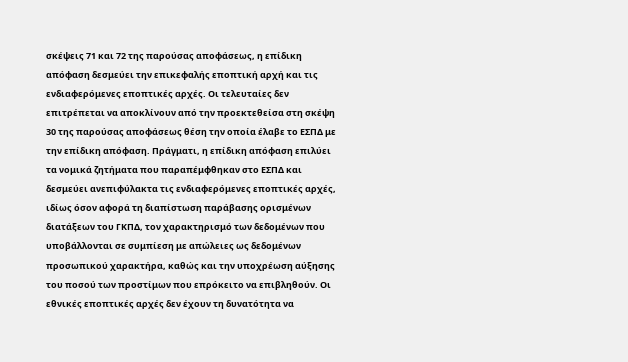σκέψεις 71 και 72 της παρούσας αποφάσεως, η επίδικη απόφαση δεσμεύει την επικεφαλής εποπτική αρχή και τις ενδιαφερόμενες εποπτικές αρχές. Οι τελευταίες δεν επιτρέπεται να αποκλίνουν από την προεκτεθείσα στη σκέψη 30 της παρούσας αποφάσεως θέση την οποία έλαβε το ΕΣΠΔ με την επίδικη απόφαση. Πράγματι, η επίδικη απόφαση επιλύει τα νομικά ζητήματα που παραπέμφθηκαν στο ΕΣΠΔ και δεσμεύει ανεπιφύλακτα τις ενδιαφερόμενες εποπτικές αρχές, ιδίως όσον αφορά τη διαπίστωση παράβασης ορισμένων διατάξεων του ΓΚΠΔ, τον χαρακτηρισμό των δεδομένων που υποβάλλονται σε συμπίεση με απώλειες ως δεδομένων προσωπικού χαρακτήρα, καθώς και την υποχρέωση αύξησης του ποσού των προστίμων που επρόκειτο να επιβληθούν. Οι εθνικές εποπτικές αρχές δεν έχουν τη δυνατότητα να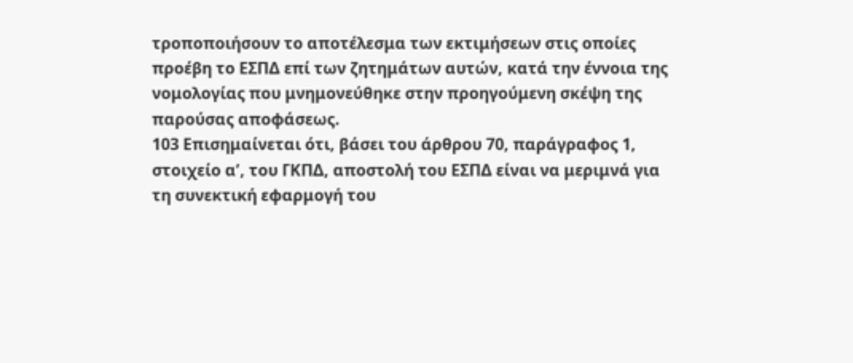τροποποιήσουν το αποτέλεσμα των εκτιμήσεων στις οποίες προέβη το ΕΣΠΔ επί των ζητημάτων αυτών, κατά την έννοια της νομολογίας που μνημονεύθηκε στην προηγούμενη σκέψη της παρούσας αποφάσεως.
103 Επισημαίνεται ότι, βάσει του άρθρου 70, παράγραφος 1, στοιχείο αʹ, του ΓΚΠΔ, αποστολή του ΕΣΠΔ είναι να μεριμνά για τη συνεκτική εφαρμογή του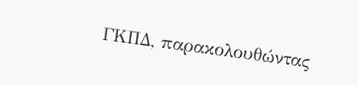ΓΚΠΔ, παρακολουθώντας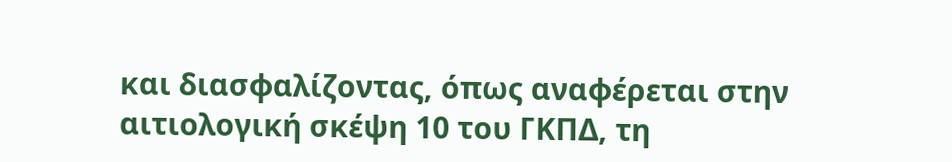και διασφαλίζοντας, όπως αναφέρεται στην αιτιολογική σκέψη 10 του ΓΚΠΔ, τη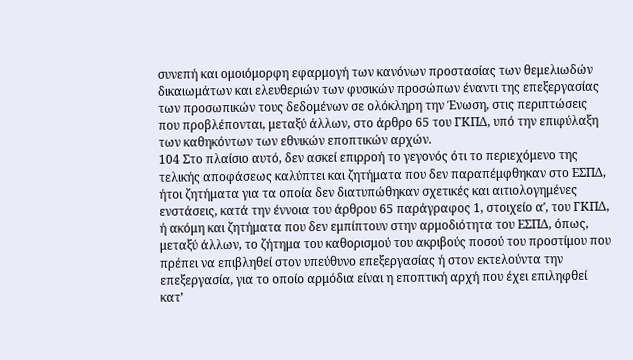συνεπή και ομοιόμορφη εφαρμογή των κανόνων προστασίας των θεμελιωδών δικαιωμάτων και ελευθεριών των φυσικών προσώπων έναντι της επεξεργασίας των προσωπικών τους δεδομένων σε ολόκληρη την Ένωση, στις περιπτώσεις που προβλέπονται, μεταξύ άλλων, στο άρθρο 65 του ΓΚΠΔ, υπό την επιφύλαξη των καθηκόντων των εθνικών εποπτικών αρχών.
104 Στο πλαίσιο αυτό, δεν ασκεί επιρροή το γεγονός ότι το περιεχόμενο της τελικής αποφάσεως καλύπτει και ζητήματα που δεν παραπέμφθηκαν στο ΕΣΠΔ, ήτοι ζητήματα για τα οποία δεν διατυπώθηκαν σχετικές και αιτιολογημένες ενστάσεις, κατά την έννοια του άρθρου 65 παράγραφος 1, στοιχείο αʹ, του ΓΚΠΔ, ή ακόμη και ζητήματα που δεν εμπίπτουν στην αρμοδιότητα του ΕΣΠΔ, όπως, μεταξύ άλλων, το ζήτημα του καθορισμού του ακριβούς ποσού του προστίμου που πρέπει να επιβληθεί στον υπεύθυνο επεξεργασίας ή στον εκτελούντα την επεξεργασία, για το οποίο αρμόδια είναι η εποπτική αρχή που έχει επιληφθεί κατ’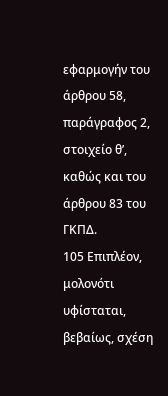εφαρμογήν του άρθρου 58, παράγραφος 2, στοιχείο θʹ, καθώς και του άρθρου 83 του ΓΚΠΔ.
105 Επιπλέον, μολονότι υφίσταται, βεβαίως, σχέση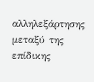αλληλεξάρτησης μεταξύ της επίδικης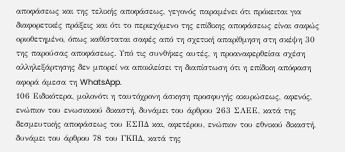αποφάσεως και της τελικής αποφάσεως, γεγονός παραμένει ότι πρόκειται για διαφορετικές πράξεις και ότι το περιεχόμενο της επίδικης αποφάσεως είναι σαφώς οριοθετημένο, όπως καθίσταται σαφές από τη σχετική απαρίθμηση στη σκέψη 30 της παρούσας αποφάσεως. Υπό τις συνθήκες αυτές, η προαναφερθείσα σχέση αλληλεξάρτησης δεν μπορεί να αποκλείσει τη διαπίστωση ότι η επίδικη απόφαση αφορά άμεσα τη WhatsApp.
106 Ειδικότερα, μολονότι η ταυτόχρονη άσκηση προσφυγής ακυρώσεως, αφενός, ενώπιον του ενωσιακού δικαστή, δυνάμει του άρθρου 263 ΣΛΕΕ, κατά της δεσμευτικής αποφάσεως του ΕΣΠΔ και, αφετέρου, ενώπιον του εθνικού δικαστή, δυνάμει του άρθρου 78 του ΓΚΠΔ, κατά της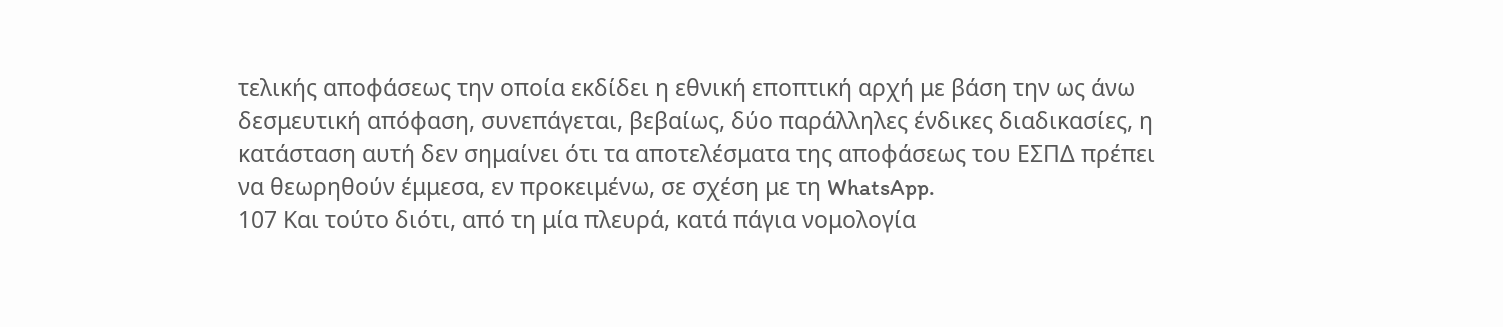τελικής αποφάσεως την οποία εκδίδει η εθνική εποπτική αρχή με βάση την ως άνω δεσμευτική απόφαση, συνεπάγεται, βεβαίως, δύο παράλληλες ένδικες διαδικασίες, η κατάσταση αυτή δεν σημαίνει ότι τα αποτελέσματα της αποφάσεως του ΕΣΠΔ πρέπει να θεωρηθούν έμμεσα, εν προκειμένω, σε σχέση με τη WhatsApp.
107 Και τούτο διότι, από τη μία πλευρά, κατά πάγια νομολογία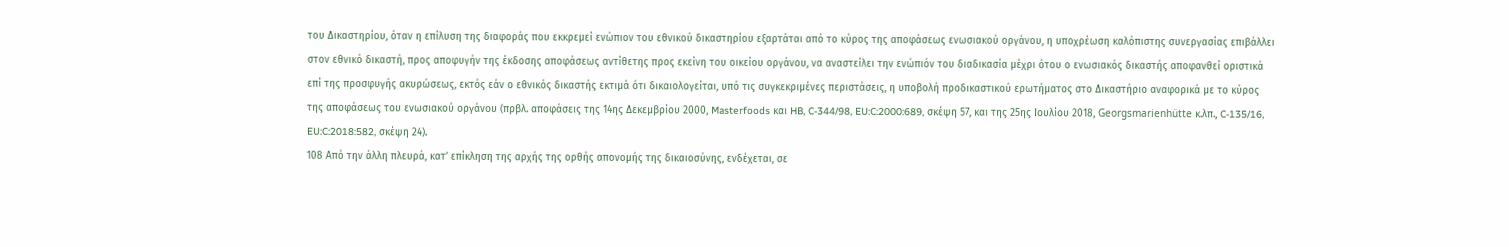του Δικαστηρίου, όταν η επίλυση της διαφοράς που εκκρεμεί ενώπιον του εθνικού δικαστηρίου εξαρτάται από το κύρος της αποφάσεως ενωσιακού οργάνου, η υποχρέωση καλόπιστης συνεργασίας επιβάλλει στον εθνικό δικαστή, προς αποφυγήν της έκδοσης αποφάσεως αντίθετης προς εκείνη του οικείου οργάνου, να αναστείλει την ενώπιόν του διαδικασία μέχρι ότου ο ενωσιακός δικαστής αποφανθεί οριστικά επί της προσφυγής ακυρώσεως, εκτός εάν ο εθνικός δικαστής εκτιμά ότι δικαιολογείται, υπό τις συγκεκριμένες περιστάσεις, η υποβολή προδικαστικού ερωτήματος στο Δικαστήριο αναφορικά με το κύρος της αποφάσεως του ενωσιακού οργάνου (πρβλ. αποφάσεις της 14ης Δεκεμβρίου 2000, Masterfoods και HB, C‑344/98, EU:C:2000:689, σκέψη 57, και της 25ης Ιουλίου 2018, Georgsmarienhütte κ.λπ., C‑135/16, EU:C:2018:582, σκέψη 24).
108 Από την άλλη πλευρά, κατ’ επίκληση της αρχής της ορθής απονομής της δικαιοσύνης, ενδέχεται, σε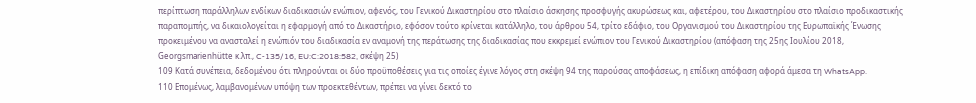περίπτωση παράλληλων ενδίκων διαδικασιών ενώπιον, αφενός, του Γενικού Δικαστηρίου στο πλαίσιο άσκησης προσφυγής ακυρώσεως και, αφετέρου, του Δικαστηρίου στο πλαίσιο προδικαστικής παραπομπής, να δικαιολογείται η εφαρμογή από το Δικαστήριο, εφόσον τούτο κρίνεται κατάλληλο, του άρθρου 54, τρίτο εδάφιο, του Οργανισμού του Δικαστηρίου της Ευρωπαϊκής Ένωσης προκειμένου να ανασταλεί η ενώπιόν του διαδικασία εν αναμονή της περάτωσης της διαδικασίας που εκκρεμεί ενώπιον του Γενικού Δικαστηρίου (απόφαση της 25ης Ιουλίου 2018, Georgsmarienhütte κ.λπ., C‑135/16, EU:C:2018:582, σκέψη 25)
109 Κατά συνέπεια, δεδομένου ότι πληρούνται οι δύο προϋποθέσεις για τις οποίες έγινε λόγος στη σκέψη 94 της παρούσας αποφάσεως, η επίδικη απόφαση αφορά άμεσα τη WhatsApp.
110 Επομένως, λαμβανομένων υπόψη των προεκτεθέντων, πρέπει να γίνει δεκτό το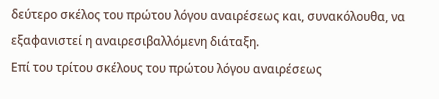δεύτερο σκέλος του πρώτου λόγου αναιρέσεως και, συνακόλουθα, να εξαφανιστεί η αναιρεσιβαλλόμενη διάταξη.
Επί του τρίτου σκέλους του πρώτου λόγου αναιρέσεως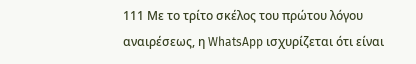111 Με το τρίτο σκέλος του πρώτου λόγου αναιρέσεως, η WhatsApp ισχυρίζεται ότι είναι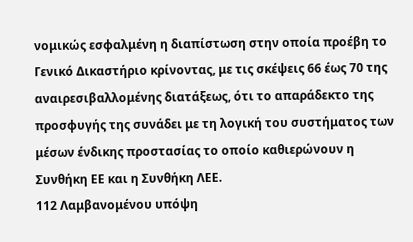νομικώς εσφαλμένη η διαπίστωση στην οποία προέβη το Γενικό Δικαστήριο κρίνοντας, με τις σκέψεις 66 έως 70 της αναιρεσιβαλλομένης διατάξεως, ότι το απαράδεκτο της προσφυγής της συνάδει με τη λογική του συστήματος των μέσων ένδικης προστασίας το οποίο καθιερώνουν η Συνθήκη ΕΕ και η Συνθήκη ΛΕΕ.
112 Λαμβανομένου υπόψη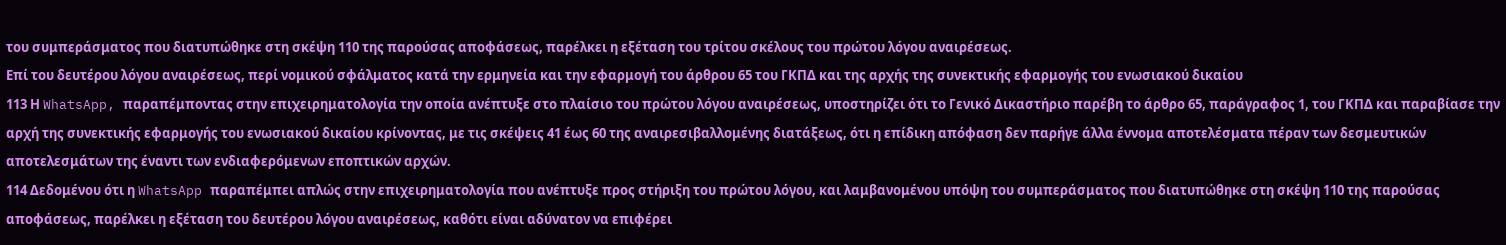του συμπεράσματος που διατυπώθηκε στη σκέψη 110 της παρούσας αποφάσεως, παρέλκει η εξέταση του τρίτου σκέλους του πρώτου λόγου αναιρέσεως.
Επί του δευτέρου λόγου αναιρέσεως, περί νομικού σφάλματος κατά την ερμηνεία και την εφαρμογή του άρθρου 65 του ΓΚΠΔ και της αρχής της συνεκτικής εφαρμογής του ενωσιακού δικαίου
113 Η WhatsApp, παραπέμποντας στην επιχειρηματολογία την οποία ανέπτυξε στο πλαίσιο του πρώτου λόγου αναιρέσεως, υποστηρίζει ότι το Γενικό Δικαστήριο παρέβη το άρθρο 65, παράγραφος 1, του ΓΚΠΔ και παραβίασε την αρχή της συνεκτικής εφαρμογής του ενωσιακού δικαίου κρίνοντας, με τις σκέψεις 41 έως 60 της αναιρεσιβαλλομένης διατάξεως, ότι η επίδικη απόφαση δεν παρήγε άλλα έννομα αποτελέσματα πέραν των δεσμευτικών αποτελεσμάτων της έναντι των ενδιαφερόμενων εποπτικών αρχών.
114 Δεδομένου ότι η WhatsApp παραπέμπει απλώς στην επιχειρηματολογία που ανέπτυξε προς στήριξη του πρώτου λόγου, και λαμβανομένου υπόψη του συμπεράσματος που διατυπώθηκε στη σκέψη 110 της παρούσας αποφάσεως, παρέλκει η εξέταση του δευτέρου λόγου αναιρέσεως, καθότι είναι αδύνατον να επιφέρει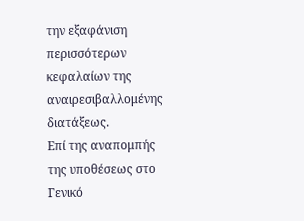την εξαφάνιση περισσότερων κεφαλαίων της αναιρεσιβαλλομένης διατάξεως.
Επί της αναπομπής της υποθέσεως στο Γενικό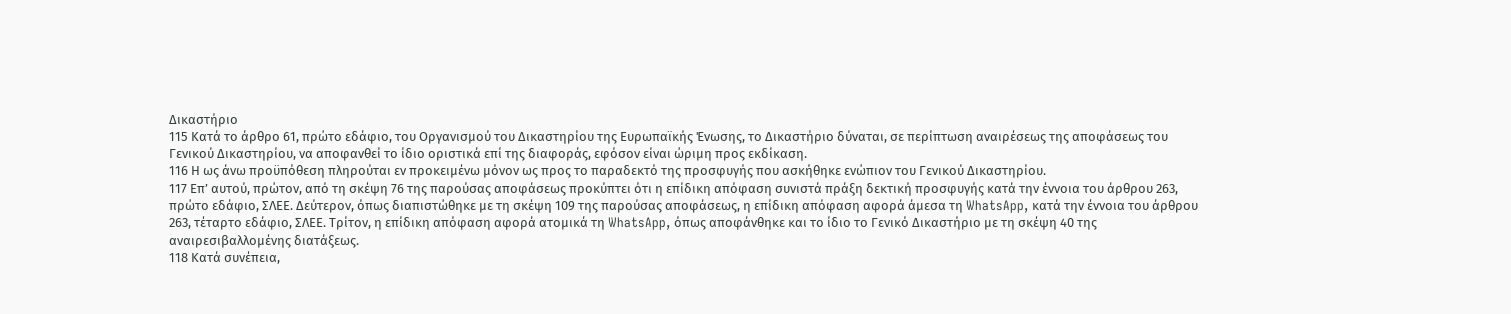Δικαστήριο
115 Κατά το άρθρο 61, πρώτο εδάφιο, του Οργανισμού του Δικαστηρίου της Ευρωπαϊκής Ένωσης, το Δικαστήριο δύναται, σε περίπτωση αναιρέσεως της αποφάσεως του Γενικού Δικαστηρίου, να αποφανθεί το ίδιο οριστικά επί της διαφοράς, εφόσον είναι ώριμη προς εκδίκαση.
116 Η ως άνω προϋπόθεση πληρούται εν προκειμένω μόνον ως προς το παραδεκτό της προσφυγής που ασκήθηκε ενώπιον του Γενικού Δικαστηρίου.
117 Επ’ αυτού, πρώτον, από τη σκέψη 76 της παρούσας αποφάσεως προκύπτει ότι η επίδικη απόφαση συνιστά πράξη δεκτική προσφυγής κατά την έννοια του άρθρου 263, πρώτο εδάφιο, ΣΛΕΕ. Δεύτερον, όπως διαπιστώθηκε με τη σκέψη 109 της παρούσας αποφάσεως, η επίδικη απόφαση αφορά άμεσα τη WhatsApp, κατά την έννοια του άρθρου 263, τέταρτο εδάφιο, ΣΛΕΕ. Τρίτον, η επίδικη απόφαση αφορά ατομικά τη WhatsApp, όπως αποφάνθηκε και το ίδιο το Γενικό Δικαστήριο με τη σκέψη 40 της αναιρεσιβαλλομένης διατάξεως.
118 Κατά συνέπεια,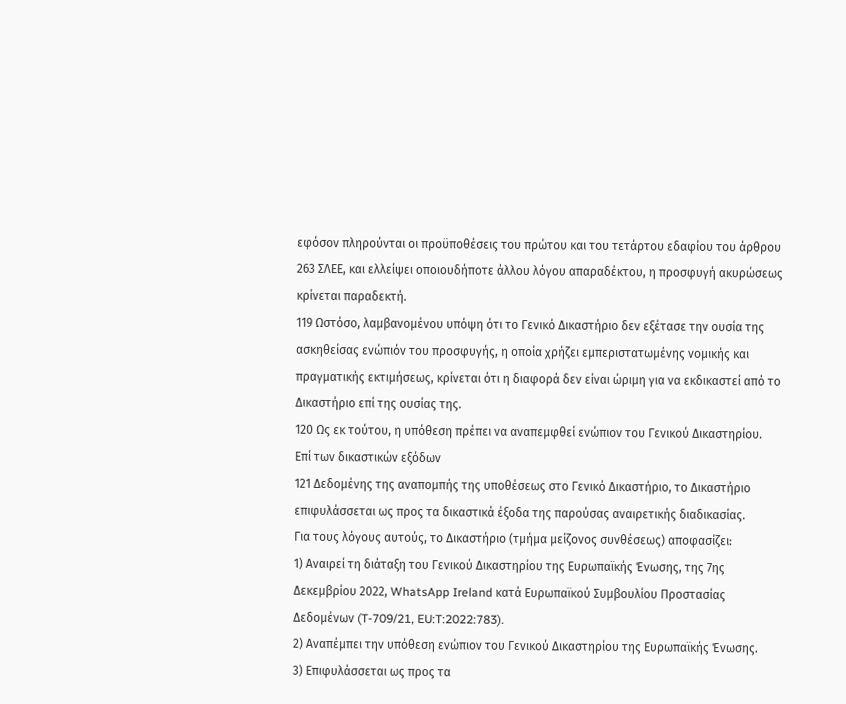εφόσον πληρούνται οι προϋποθέσεις του πρώτου και του τετάρτου εδαφίου του άρθρου 263 ΣΛΕΕ, και ελλείψει οποιουδήποτε άλλου λόγου απαραδέκτου, η προσφυγή ακυρώσεως κρίνεται παραδεκτή.
119 Ωστόσο, λαμβανομένου υπόψη ότι το Γενικό Δικαστήριο δεν εξέτασε την ουσία της ασκηθείσας ενώπιόν του προσφυγής, η οποία χρήζει εμπεριστατωμένης νομικής και πραγματικής εκτιμήσεως, κρίνεται ότι η διαφορά δεν είναι ώριμη για να εκδικαστεί από το Δικαστήριο επί της ουσίας της.
120 Ως εκ τούτου, η υπόθεση πρέπει να αναπεμφθεί ενώπιον του Γενικού Δικαστηρίου.
Επί των δικαστικών εξόδων
121 Δεδομένης της αναπομπής της υποθέσεως στο Γενικό Δικαστήριο, το Δικαστήριο επιφυλάσσεται ως προς τα δικαστικά έξοδα της παρούσας αναιρετικής διαδικασίας.
Για τους λόγους αυτούς, το Δικαστήριο (τμήμα μείζονος συνθέσεως) αποφασίζει:
1) Αναιρεί τη διάταξη του Γενικού Δικαστηρίου της Ευρωπαϊκής Ένωσης, της 7ης Δεκεμβρίου 2022, WhatsApp Ireland κατά Ευρωπαϊκού Συμβουλίου Προστασίας Δεδομένων (T‑709/21, EU:T:2022:783).
2) Αναπέμπει την υπόθεση ενώπιον του Γενικού Δικαστηρίου της Ευρωπαϊκής Ένωσης.
3) Επιφυλάσσεται ως προς τα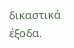δικαστικά έξοδα.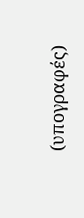(υπογραφές)